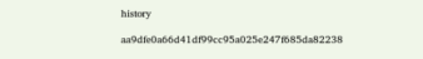history

aa9dfe0a66d41df99cc95a025e247f685da82238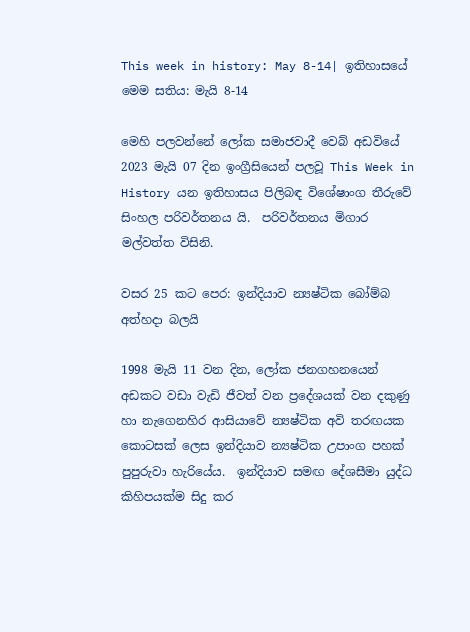This week in history: May 8-14| ඉතිහාසයේ මෙම සතිය: මැයි 8-14

මෙහි පලවන්නේ ලෝක සමාජවාදී වෙබ් අඩවියේ 2023 මැයි 07 දින ඉංග්‍රීසියෙන් පලවූ This Week in History යන ඉතිහාසය පිලිබඳ විශේෂාංග තීරුවේ සිංහල පරිවර්තනය යි.  පරිවර්තනය මිගාර මල්වත්ත විසිනි.

වසර 25 කට පෙර: ඉන්දියාව න්‍යෂ්ටික බෝම්බ අත්හදා බලයි

1998 මැයි 11 වන දින, ලෝක ජනගහනයෙන් අඩකට වඩා වැඩි ජීවත් වන ප්‍රදේශයක් වන දකුණු හා නැගෙනහිර ආසියාවේ න්‍යෂ්ටික අවි තරඟයක කොටසක් ලෙස ඉන්දියාව න්‍යෂ්ටික උපාංග පහක් පුපුරුවා හැරියේය.  ඉන්දියාව සමඟ දේශසීමා යුද්ධ කිහිපයක්ම සිදු කර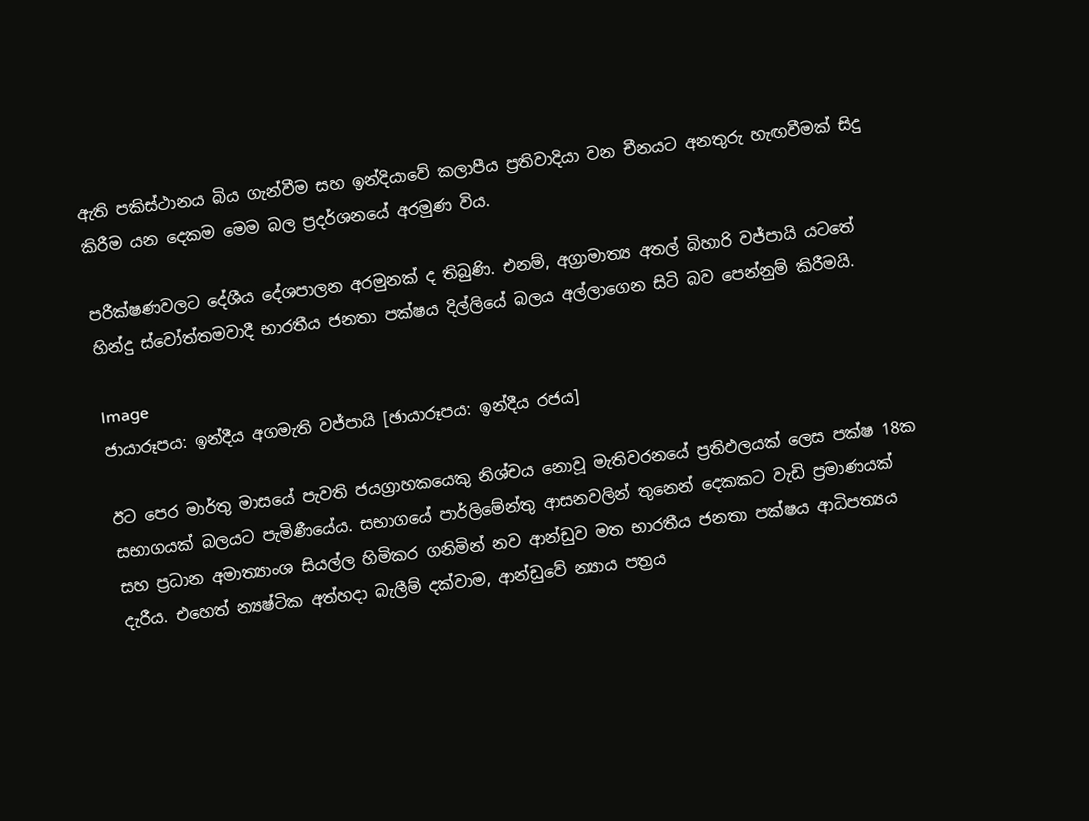ඇති පකිස්ථානය බිය ගැන්වීම සහ ඉන්දියාවේ කලාපීය ප්‍රතිවාදියා වන චීනයට අනතුරු හැඟවීමක් සිදු කිරීම යන දෙකම මෙම බල ප්‍රදර්ශනයේ අරමුණ විය.

පරීක්ෂණවලට දේශීය දේශපාලන අරමුනක් ද තිබුණි. එනම්, අග්‍රාමාත්‍ය අතල් බිහාරි වජ්පායි යටතේ හින්දු ස්වෝත්තමවාදී භාරතීය ජනතා පක්ෂය දිල්ලියේ බලය අල්ලාගෙන සිටි බව පෙන්නුම් කිරීමයි.

Image
ජායාරූපය: ඉන්දීය අගමැති වජ්පායි [ඡායාරූපය: ඉන්දීය රජය]

ඊට පෙර මාර්තු මාසයේ පැවති ජයග්‍රාහකයෙකු නිශ්චය නොවූ මැතිවරනයේ ප්‍රතිඵලයක් ලෙස පක්ෂ 18ක සභාගයක් බලයට පැමිණීයේය. සභාගයේ පාර්ලිමේන්තු ආසනවලින් තුනෙන් දෙකකට වැඩි ප්‍රමාණයක් සහ ප්‍රධාන අමාත්‍යාංශ සියල්ල හිමිකර ගනිමින් නව ආන්ඩුව මත භාරතීය ජනතා පක්ෂය ආධිපත්‍යය දැරීය. එහෙත් න්‍යෂ්ටික අත්හදා බැලීම් දක්වාම, ආන්ඩුවේ න්‍යාය පත්‍රය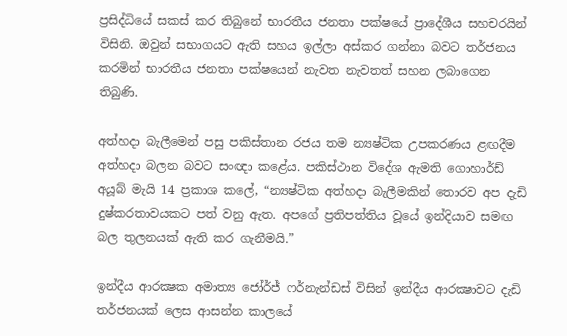ප්‍රසිද්ධියේ සකස් කර තිබුනේ භාරතීය ජනතා පක්ෂයේ ප්‍රාදේශීය සහචරයින් විසිනි. ඔවුන් සභාගයට ඇති සහය ඉල්ලා අස්කර ගන්නා බවට තර්ජනය කරමින් භාරතීය ජනතා පක්ෂයෙන් නැවත නැවතත් සහන ලබාගෙන තිබුණි.

අත්හදා බැලීමෙන් පසු පකිස්තාන රජය තම න්‍යෂ්ටික උපකරණය ළඟදීම අත්හදා බලන බවට සංඥා කළේය. පකිස්ථාන විදේශ ඇමති ගොහාර්ඩ් අයූබ් මැයි 14 ප්‍රකාශ කලේ, “න්‍යෂ්ටික අත්හදා බැලීමකින් තොරව අප දැඩි දුෂ්කරතාවයකට පත් වනු ඇත. අපගේ ප්‍රතිපත්තිය වූයේ ඉන්දියාව සමඟ බල තුලනයක් ඇති කර ගැනීමයි.”

ඉන්දීය ආරක්‍ෂක අමාත්‍ය ජෝර්ජ් ෆර්නැන්ඩස් විසින් ඉන්දීය ආරක්‍ෂාවට දැඩි තර්ජනයක් ලෙස ආසන්න කාලයේ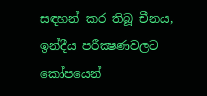සඳහන් කර තිබූ චීනය, ඉන්දීය පරීක්‍ෂණවලට කෝපයෙන්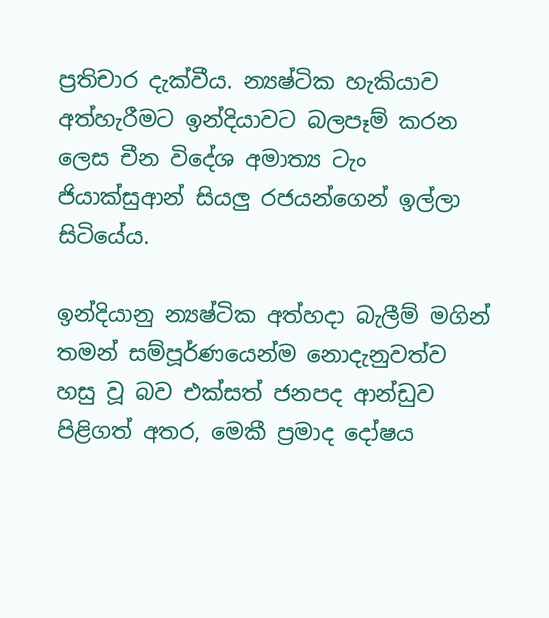ප්‍රතිචාර දැක්වීය. න්‍යෂ්ටික හැකියාව අත්හැරීමට ඉන්දියාවට බලපෑම් කරන ලෙස චීන විදේශ අමාත්‍ය ටැං ජියාක්සුආන් සියලු රජයන්ගෙන් ඉල්ලා සිටියේය.

ඉන්දියානු න්‍යෂ්ටික අත්හදා බැලීම් මගින් තමන් සම්පූර්ණයෙන්ම නොදැනුවත්ව හසු වූ බව එක්සත් ජනපද ආන්ඩුව පිළිගත් අතර, මෙකී ප්‍රමාද දෝෂය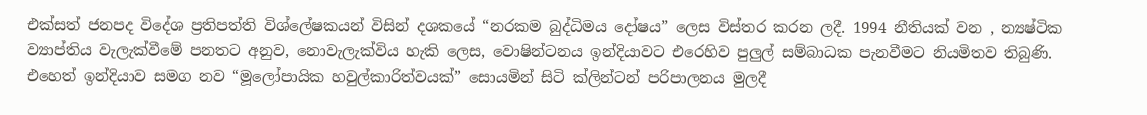එක්සත් ජනපද විදේශ ප්‍රතිපත්ති විශ්ලේෂකයන් විසින් දශකයේ “නරකම බුද්ධිමය දෝෂය” ලෙස විස්තර කරන ලදී. 1994 නීතියක් වන , න්‍යෂ්ටික ව්‍යාප්තිය වැලැක්වීමේ පනතට අනුව, නොවැලැක්විය හැකි ලෙස, වොෂින්ටනය ඉන්දියාවට එරෙහිව පුලුල් සම්බාධක පැනවීමට නියමිතව තිබුණි. එහෙත් ඉන්දියාව සමග නව “මූලෝපායික හවුල්කාරිත්වයක්” සොයමින් සිටි ක්ලින්ටන් පරිපාලනය මුලදී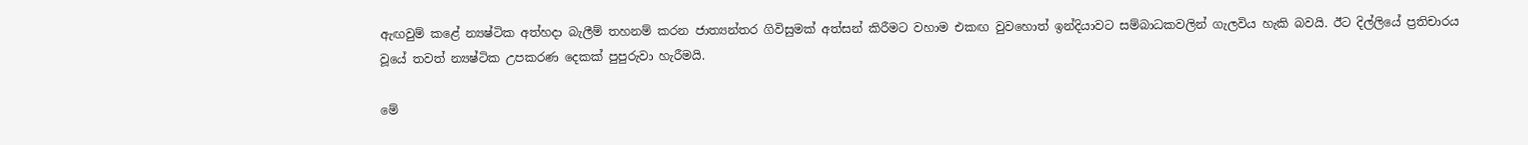ඇඟවුම් කළේ න්‍යෂ්ටික අත්හදා බැලීම් තහනම් කරන ජාත්‍යන්තර ගිවිසුමක් අත්සන් කිරීමට වහාම එකඟ වුවහොත් ඉන්දියාවට සම්බාධකවලින් ගැලවිය හැකි බවයි. ඊට දිල්ලියේ ප්‍රතිචාරය වූයේ තවත් න්‍යෂ්ටික උපකරණ දෙකක් පුපුරුවා හැරීමයි.

මේ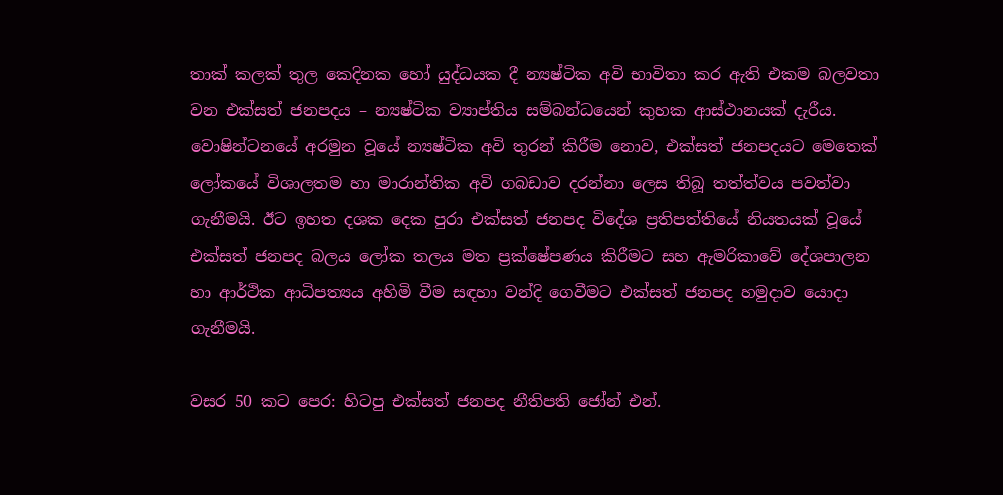තාක් කලක් තුල කෙදිනක හෝ යුද්ධයක දී න්‍යෂ්ටික අවි භාවිතා කර ඇති එකම බලවතා වන එක්සත් ජනපදය – න්‍යෂ්ටික ව්‍යාප්තිය සම්බන්ධයෙන් කුහක ආස්ථානයක් දැරීය. වොෂින්ටනයේ අරමුන වූයේ න්‍යෂ්ටික අවි තුරන් කිරීම නොව, එක්සත් ජනපදයට මෙතෙක් ලෝකයේ විශාලතම හා මාරාන්තික අවි ගබඩාව දරන්නා ලෙස තිබූ තත්ත්වය පවත්වා ගැනීමයි. ඊට ඉහත දශක දෙක පුරා එක්සත් ජනපද විදේශ ප්‍රතිපත්තියේ නියතයක් වූයේ එක්සත් ජනපද බලය ලෝක තලය මත ප්‍රක්ෂේපණය කිරීමට සහ ඇමරිකාවේ දේශපාලන හා ආර්ථික ආධිපත්‍යය අහිමි වීම සඳහා වන්දි ගෙවීමට එක්සත් ජනපද හමුදාව යොදා ගැනීමයි.

වසර 50 කට පෙර: හිටපු එක්සත් ජනපද නීතිපති ජෝන් එන්.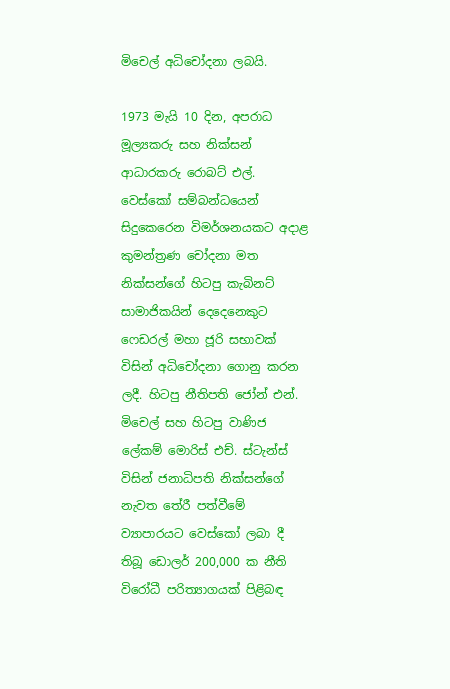මිචෙල් අධිචෝදනා ලබයි.

1973 මැයි 10 දින, අපරාධ මූල්‍යකරු සහ නික්සන් ආධාරකරු රොබට් එල්. වෙස්කෝ සම්බන්ධයෙන් සිදුකෙරෙන විමර්ශනයකට අදාළ කුමන්ත්‍රණ චෝදනා මත නික්සන්ගේ හිටපු කැබිනට් සාමාජිකයින් දෙදෙනෙකුට ෆෙඩරල් මහා ජූරි සභාවක් විසින් අධිචෝදනා ගොනු කරන ලදී. හිටපු නීතිපති ජෝන් එන්. මිචෙල් සහ හිටපු වාණිජ ලේකම් මොරිස් එච්. ස්ටැන්ස් විසින් ජනාධිපති නික්සන්ගේ නැවත තේරී පත්වීමේ ව්‍යාපාරයට වෙස්කෝ ලබා දී තිබූ ඩොලර් 200,000 ක නීති විරෝධී පරිත්‍යාගයක් පිළිබඳ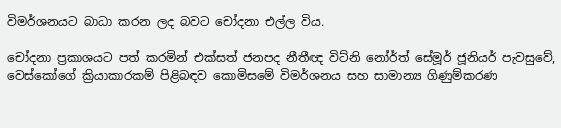විමර්ශනයට බාධා කරන ලද බවට චෝදනා එල්ල විය.

චෝදනා ප්‍රකාශයට පත් කරමින් එක්සත් ජනපද නීතීඥ විට්නි නෝර්ත් සේමූර් ජූනියර් පැවසුවේ, වෙස්කෝගේ ක්‍රියාකාරකම් පිළිබඳව කොමිසමේ විමර්ශනය සහ සාමාන්‍ය ගිණුම්කරණ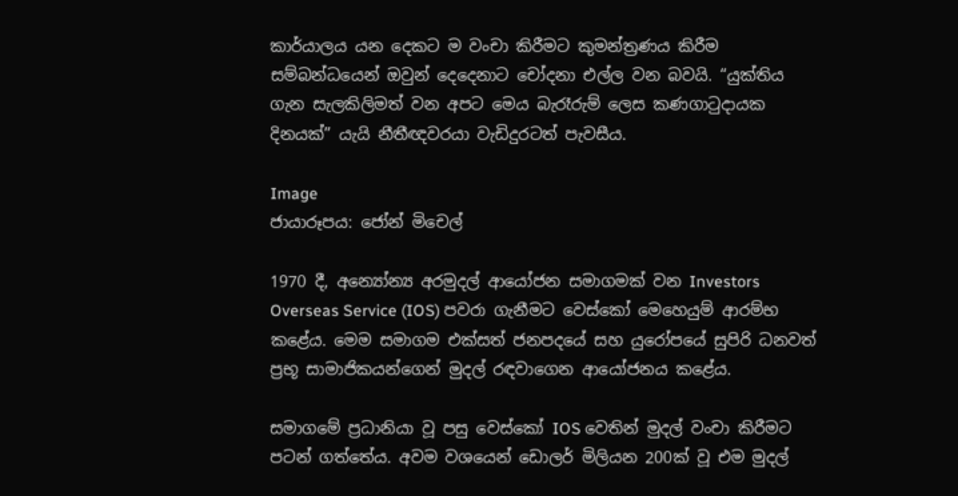කාර්යාලය යන දෙකට ම වංචා කිරීමට කුමන්ත්‍රණය කිරීම සම්බන්ධයෙන් ඔවුන් දෙදෙනාට චෝදනා එල්ල වන බවයි. “යුක්තිය ගැන සැලකිලිමත් වන අපට මෙය බැරෑරුම් ලෙස කණගාටුදායක දිනයක්” යැයි නීතීඥවරයා වැඩිදුරටත් පැවසීය.

Image
ජායාරූපය: ජෝන් මිචෙල්

1970 දී, අන්‍යෝන්‍ය අරමුදල් ආයෝජන සමාගමක් වන Investors Overseas Service (IOS) පවරා ගැනීමට වෙස්කෝ මෙහෙයුම් ආරම්භ කළේය. මෙම සමාගම එක්සත් ජනපදයේ සහ යුරෝපයේ සුපිරි ධනවත් ප්‍රභූ සාමාජිකයන්ගෙන් මුදල් රඳවාගෙන ආයෝජනය කළේය.

සමාගමේ ප්‍රධානියා වූ පසු වෙස්කෝ IOS වෙතින් මුදල් වංචා කිරීමට පටන් ගත්තේය. අවම වශයෙන් ඩොලර් මිලියන 200ක් වූ එම මුදල්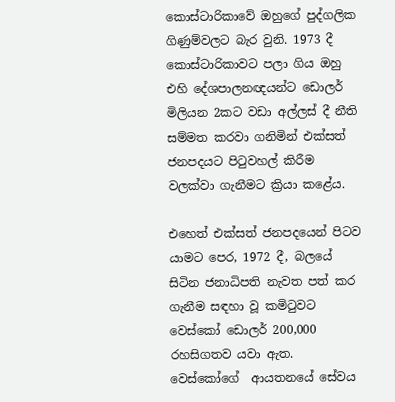කොස්ටාරිකාවේ ඔහුගේ පුද්ගලික ගිණුම්වලට බැර වුනි. 1973 දී කොස්ටාරිකාවට පලා ගිය ඔහු එහි දේශපාලනඥයන්ට ඩොලර් මිලියන 2කට වඩා අල්ලස් දී නීති සම්මත කරවා ගනිමින් එක්සත් ජනපදයට පිටුවහල් කිරීම වලක්වා ගැනීමට ක්‍රියා කළේය.

එහෙත් එක්සත් ජනපදයෙන් පිටව යාමට පෙර, 1972 දී, බලයේ සිටින ජනාධිපති නැවත පත් කර ගැනීම සඳහා වූ කමිටුවට වෙස්කෝ ඩොලර් 200,000 රහසිගතව යවා ඇත. වෙස්කෝගේ  ආයතනයේ සේවය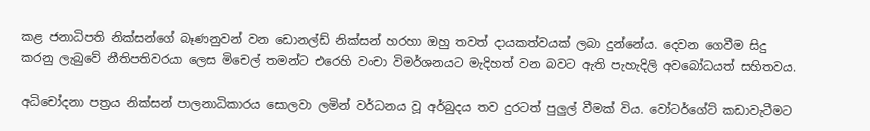කළ ජනාධිපති නික්සන්ගේ බෑණනුවන් වන ඩොනල්ඩ් නික්සන් හරහා ඔහු තවත් දායකත්වයක් ලබා දුන්නේය. දෙවන ගෙවීම සිදු කරනු ලැබුවේ නීතිපතිවරයා ලෙස මිචෙල් තමන්ට එරෙහි වංචා විමර්ශනයට මැදිහත් වන බවට ඇති පැහැදිලි අවබෝධයත් සහිතවය.

අධිචෝදනා පත්‍රය නික්සන් පාලනාධිකාරය සොලවා ලමින් වර්ධනය වූ අර්බුදය තව දුරටත් පුලුල් වීමක් විය. වෝටර්ගේට් කඩාවැටීමට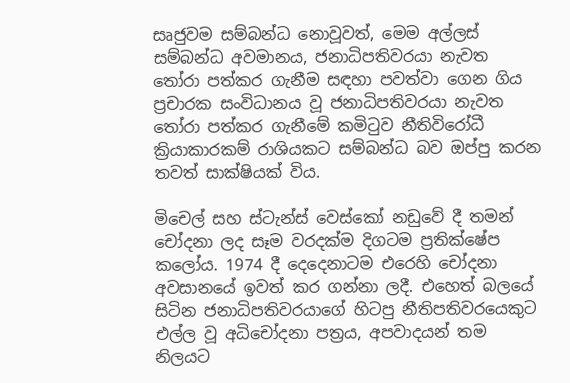සෘජුවම සම්බන්ධ නොවූවත්, මෙම අල්ලස් සම්බන්ධ අවමානය, ජනාධිපතිවරයා නැවත තෝරා පත්කර ගැනීම සඳහා පවත්වා ගෙන ගිය ප්‍රචාරක සංවිධානය වූ ජනාධිපතිවරයා නැවත තෝරා පත්කර ගැනීමේ කමිටුව නීතිවිරෝධී ක්‍රියාකාරකම් රාශියකට සම්බන්ධ බව ඔප්පු කරන තවත් සාක්ෂියක් විය.

මිචෙල් සහ ස්ටැන්ස් වෙස්කෝ නඩුවේ දී තමන් චෝදනා ලද සෑම වරදක්ම දිගටම ප්‍රතික්ෂේප කලෝය. 1974 දී දෙදෙනාටම එරෙහි චෝදනා අවසානයේ ඉවත් කර ගන්නා ලදී. එහෙත් බලයේ සිටින ජනාධිපතිවරයාගේ හිටපු නීතිපතිවරයෙකුට එල්ල වූ අධිචෝදනා පත්‍රය, අපවාදයන් තම නිලයට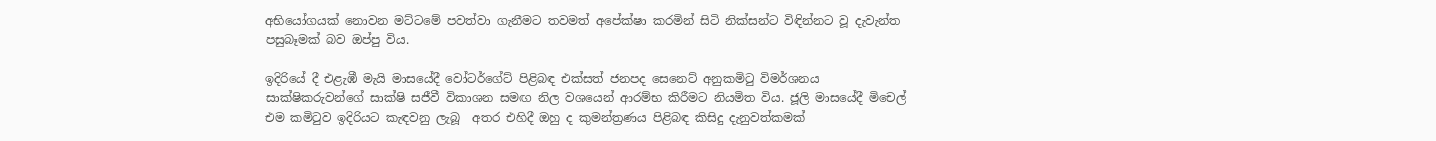අභියෝගයක් නොවන මට්ටමේ පවත්වා ගැනීමට තවමත් අපේක්ෂා කරමින් සිටි නික්සන්ට විඳින්නට වූ දැවැන්ත පසුබෑමක් බව ඔප්පු විය.

ඉදිරියේ දී එළැඹී මැයි මාසයේදී වෝටර්ගේට් පිළිබඳ එක්සත් ජනපද සෙනෙට් අනුකමිටු විමර්ශනය සාක්ෂිකරුවන්ගේ සාක්ෂි සජීවී විකාශන සමඟ නිල වශයෙන් ආරම්භ කිරීමට නියමිත විය. ජූලි මාසයේදී මිචෙල් එම කමිටුව ඉදිරියට කැඳවනු ලැබූ  අතර එහිදී ඔහු ද කුමන්ත්‍රණය පිළිබඳ කිසිදු දැනුවත්කමක්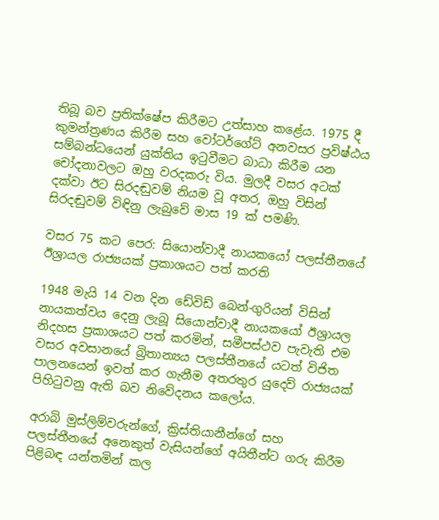තිබූ බව ප්‍රතික්ෂේප කිරීමට උත්සාහ කළේය. 1975 දී කුමන්ත්‍රණය කිරීම සහ වෝටර්ගේට් අනවසර ප්‍රවිෂ්ඨය සම්බන්ධයෙන් යුක්තිය ඉටුවීමට බාධා කිරීම යන චෝදනාවලට ඔහු වරදකරු විය. මුලදී වසර අටක් දක්වා ඊට සිරදඬුවම් නියම වූ අතර, ඔහු විසින් සිරදඬුවම් විඳිනු ලැබුවේ මාස 19 ක් පමණි.

වසර 75 කට පෙර: සියොන්වාදී නායකයෝ පලස්තීනයේ ඊශ්‍රායල රාජ්‍යයක් ප්‍රකාශයට පත් කරති

1948 මැයි 14 වන දින ඩේවිඩ් බෙන්-ගුරියන් විසින් නායකත්වය දෙනු ලැබූ සියොන්වාදී නායකයෝ ඊශ්‍රායල නිදහස ප්‍රකාශයට පත් කරමින්, සමීපස්ථව පැවැති එම වසර අවසානයේ බ්‍රිතාන්‍යය පලස්තීනයේ යටත් විජිත පාලනයෙන් ඉවත් කර ගැනීම අතරතුර යුදෙව් රාජ්‍යයක් පිහිටුවනු ඇති බව නිවේදනය කලෝය.

අරාබි මුස්ලිම්වරුන්ගේ, ක්‍රිස්තියානීන්ගේ සහ පලස්තීනයේ අනෙකුත් වැසියන්ගේ අයිතීන්ට ගරු කිරීම පිළිබඳ යන්තමින් කල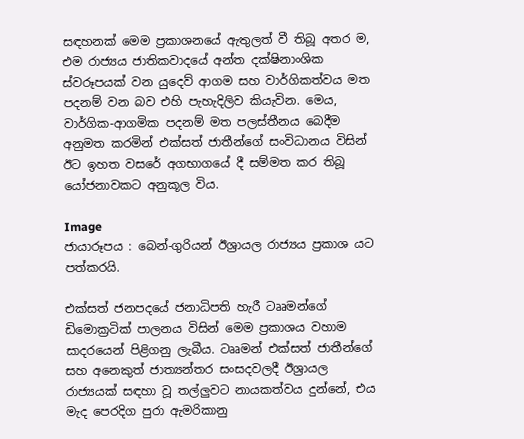සඳහනක් මෙම ප්‍රකාශනයේ ඇතුලත් වී තිබූ අතර ම, එම රාජ්‍යය ජාතිකවාදයේ අන්ත දක්ෂිනාංශික ස්වරූපයක් වන යුදෙව් ආගම සහ වාර්ගිකත්වය මත පදනම් වන බව එහි පැහැදිලිව කියැවින. මෙය, වාර්ගික-ආගමික පදනම් මත පලස්තීනය බෙදීම අනුමත කරමින් එක්සත් ජාතීන්ගේ සංවිධානය විසින් ඊට ඉහත වසරේ අගභාගයේ දී සම්මත කර තිබූ යෝජනාවකට අනුකූල විය.

Image
ජායාරූපය : බෙන්-ගුරියන් ඊශ්‍රායල රාජ්‍යය ප්‍රකාශ යට පත්කරයි.

එක්සත් ජනපදයේ ජනාධිපති හැරී ටෲමන්ගේ ඩිමොක්‍රටික් පාලනය විසින් මෙම ප්‍රකාශය වහාම සාදරයෙන් පිළිගනු ලැබීය. ටෲමන් එක්සත් ජාතීන්ගේ සහ අනෙකුත් ජාත්‍යන්තර සංසදවලදී ඊශ්‍රායල රාජ්‍යයක් සඳහා වූ තල්ලුවට නායකත්වය දුන්නේ, එය මැද පෙරදිග පුරා ඇමරිකානු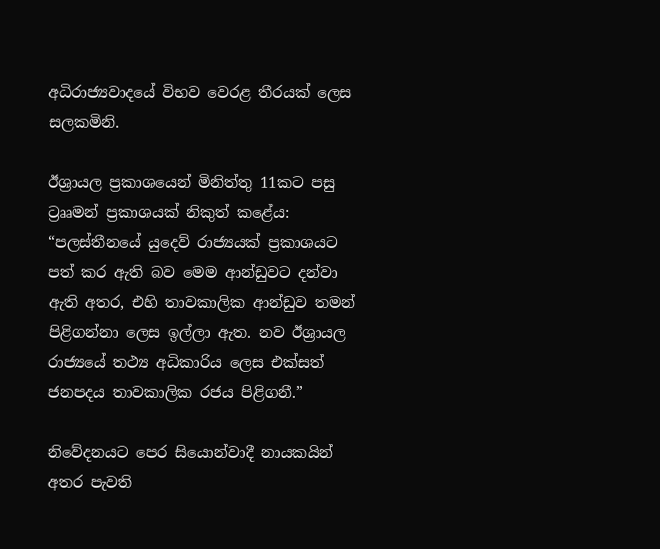අධිරාජ්‍යවාදයේ විභව වෙරළ තීරයක් ලෙස සලකමිනි.

ඊශ්‍රායල ප්‍රකාශයෙන් මිනිත්තු 11කට පසු ට්‍රෲමන් ප්‍රකාශයක් නිකුත් කළේය: “පලස්තීනයේ යුදෙව් රාජ්‍යයක් ප්‍රකාශයට පත් කර ඇති බව මෙම ආන්ඩුවට දන්වා ඇති අතර, එහි තාවකාලික ආන්ඩුව තමන් පිළිගන්නා ලෙස ඉල්ලා ඇත. නව ඊශ්‍රායල රාජ්‍යයේ තථ්‍ය අධිකාරිය ලෙස එක්සත් ජනපදය තාවකාලික රජය පිළිගනී.”

නිවේදනයට පෙර සියොන්වාදී නායකයින් අතර පැවති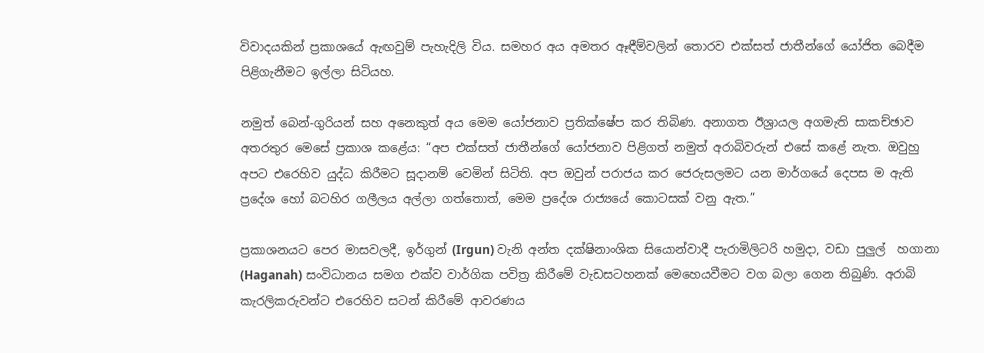විවාදයකින් ප්‍රකාශයේ ඇඟවුම් පැහැදිලි විය. සමහර අය අමතර ඈඳීම්වලින් තොරව එක්සත් ජාතීන්ගේ යෝජිත බෙදීම පිළිගැනීමට ඉල්ලා සිටියහ.

නමුත් බෙන්-ගුරියන් සහ අනෙකුත් අය මෙම යෝජනාව ප්‍රතික්ෂේප කර තිබිණ. අනාගත ඊශ්‍රායල අගමැති සාකච්ඡාව අතරතුර මෙසේ ප්‍රකාශ කළේය: “අප එක්සත් ජාතීන්ගේ යෝජනාව පිළිගත් නමුත් අරාබිවරුන් එසේ කළේ නැත. ඔවුහු අපට එරෙහිව යුද්ධ කිරීමට සූදානම් වෙමින් සිටිති. අප ඔවුන් පරාජය කර ජෙරුසලමට යන මාර්ගයේ දෙපස ම ඇති ප්‍රදේශ හෝ බටහිර ගලීලය අල්ලා ගත්තොත්, මෙම ප්‍රදේශ රාජ්‍යයේ කොටසක් වනු ඇත.”

ප්‍රකාශනයට පෙර මාසවලදී, ඉර්ගුන් (Irgun) වැනි අන්ත දක්ෂිනාංශික සියොන්වාදී පැරාමිලිටරි හමුදා, වඩා පුලුල්  හගානා (Haganah) සංවිධානය සමග එක්ව වාර්ගික පවිත්‍ර කිරීමේ වැඩසටහනක් මෙහෙයවීමට වග බලා ගෙන තිබුණි. අරාබි කැරලිකරුවන්ට එරෙහිව සටන් කිරීමේ ආවරණය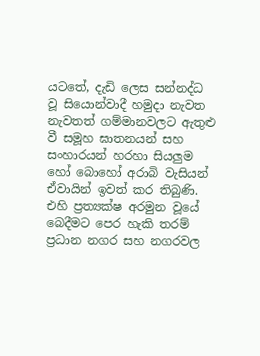යටතේ, දැඩි ලෙස සන්නද්ධ වූ සියොන්වාදී හමුදා නැවත නැවතත් ගම්මානවලට ඇතුළු වී සමූහ ඝාතනයන් සහ සංහාරයන් හරහා සියලුම හෝ බොහෝ අරාබි වැසියන් ඒවායින් ඉවත් කර තිබුණි. එහි ප්‍රත්‍යක්ෂ අරමුන වූයේ බෙදීමට පෙර හැකි තරම් ප්‍රධාන නගර සහ නගරවල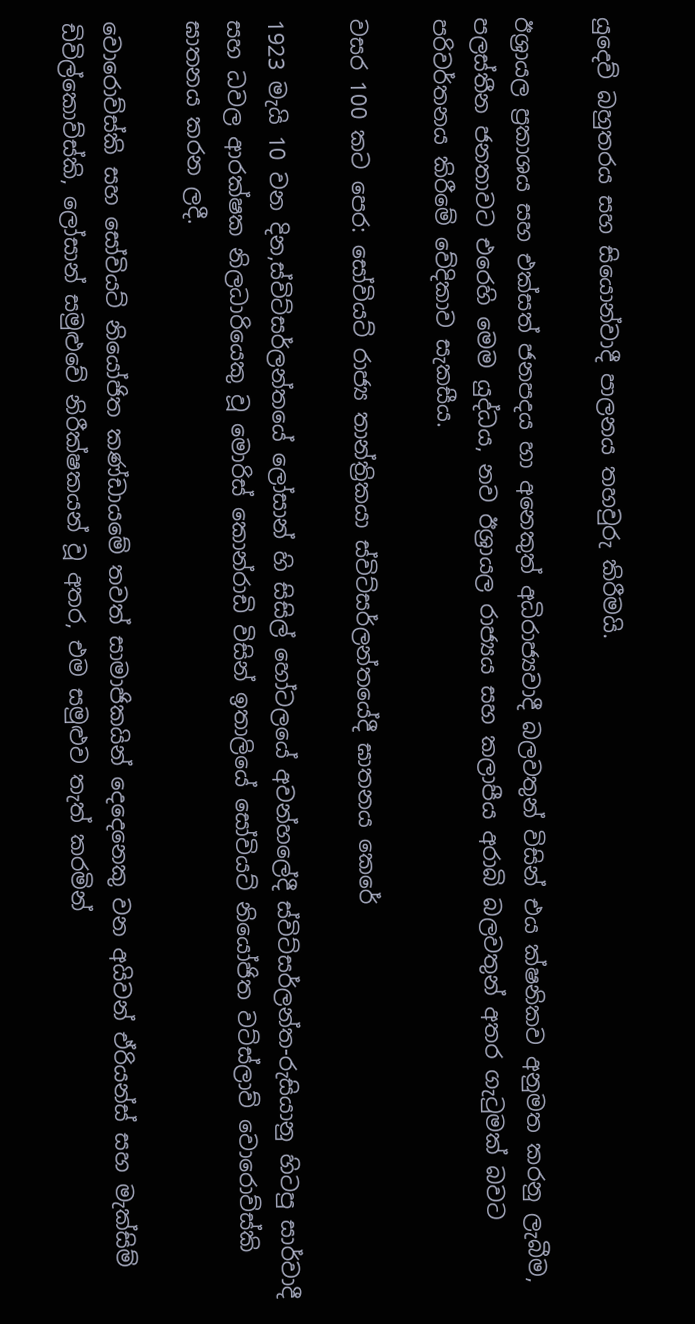යුදෙව් බහුතරය සහ සියොන්වාදී පාලනය තහවුරු කිරීමයි.

ඊශ්‍රායල ප්‍රකාශය සහ එක්සත් ජනපදය හා අනෙකුත් අධිරාජ්‍යවාදී බලවතුන් විසින් එය ක්ෂනිකව අනුමත කරනු ලැබීම, පලස්තීන ජනතාවට එරෙහි මෙම යුද්ධය, නව ඊශ්‍රායල රාජ්‍යය සහ කලාපීය අරාබි බලවතුන් අතර ගැටුමක් බවට පරිවර්තනය කිරීමේ වේදිකාව සැකසීය.

වසර 100 කට පෙර: සෝවියට් රාජ්‍ය තාන්ත්‍රිකයා ස්විට්සර්ලන්තයේදී ඝාතනය කෙරේ

1923 මැයි 10 වන දින,ස්විට්සර්ලන්තයේ ලෝසාන් හි සිසිල් හෝටලයේ අවන්හලේදී ස්විට්සර්ලන්ත-රුසියානු හිටපු සාර්වාදී සහ ධවල ආරක්ෂක නිලධාරියෙකු වූ මොරිස් කොන්රාඩි විසින් ඉතාලියේ සෝවියට් නියෝජිත වට්ස්ලාව් වොරොව්ස්කි  ඝාතනය කරන ලදී.

වොරොව්ස්කි සහ සෝවියට් නියෝජිත කණ්ඩායමේ තවත් සාමාජිකයින් දෙදෙනෙකු වන අයිවන් ඒරියන්ස් සහ මැක්සිම් ඩිවිල්කොව්ස්කි, ලෝසාන් සමුළුවේ නිරීක්ෂකයන් වූ අතර, එම සමුළුව තැත් කරමින්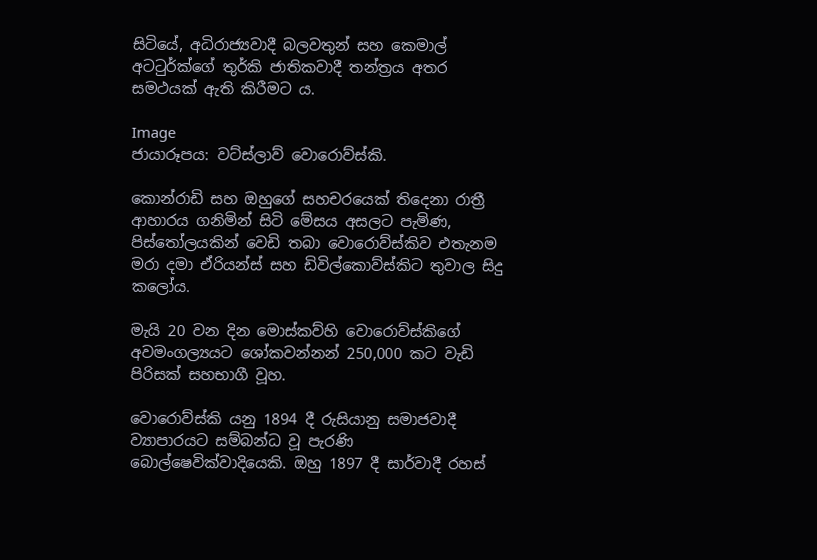සිටියේ, අධිරාජ්‍යවාදී බලවතුන් සහ කෙමාල් අටටුර්ක්ගේ තුර්කි ජාතිකවාදී තන්ත්‍රය අතර සමථයක් ඇති කිරීමට ය.

Image
ජායාරූපය: වට්ස්ලාව් වොරොව්ස්කි.

කොන්රාඩි සහ ඔහුගේ සහචරයෙක් තිදෙනා රාත්‍රී ආහාරය ගනිමින් සිටි මේසය අසලට පැමිණ, පිස්තෝලයකින් වෙඩි තබා වොරොව්ස්කිව එතැනම මරා දමා ඒරියන්ස් සහ ඩිවිල්කොව්ස්කිට තුවාල සිදු කලෝය.

මැයි 20 වන දින මොස්කව්හි වොරොව්ස්කිගේ අවමංගල්‍යයට ශෝකවන්නන් 250,000 කට වැඩි පිරිසක් සහභාගී වූහ.

වොරොව්ස්කි යනු 1894 දී රුසියානු සමාජවාදී ව්‍යාපාරයට සම්බන්ධ වූ පැරණි බොල්ෂෙවික්වාදියෙකි. ඔහු 1897 දී සාර්වාදී රහස්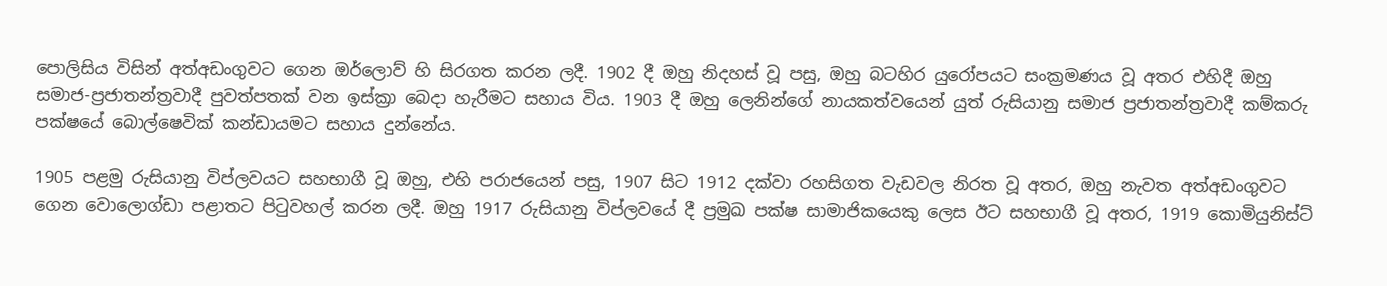පොලිසිය විසින් අත්අඩංගුවට ගෙන ඔර්ලොව් හි සිරගත කරන ලදී. 1902 දී ඔහු නිදහස් වූ පසු, ඔහු බටහිර යුරෝපයට සංක්‍රමණය වූ අතර එහිදී ඔහු සමාජ-ප්‍රජාතන්ත්‍රවාදී පුවත්පතක් වන ඉස්ක්‍රා බෙදා හැරීමට සහාය විය. 1903 දී ඔහු ලෙනින්ගේ නායකත්වයෙන් යුත් රුසියානු සමාජ ප්‍රජාතන්ත්‍රවාදී කම්කරු පක්ෂයේ බොල්ෂෙවික් කන්ඩායමට සහාය දුන්නේය.

1905 පළමු රුසියානු විප්ලවයට සහභාගී වූ ඔහු, එහි පරාජයෙන් පසු, 1907 සිට 1912 දක්වා රහසිගත වැඩවල නිරත වූ අතර, ඔහු නැවත අත්අඩංගුවට ගෙන වොලොග්ඩා පළාතට පිටුවහල් කරන ලදී. ඔහු 1917 රුසියානු විප්ලවයේ දී ප්‍රමුඛ පක්ෂ සාමාජිකයෙකු ලෙස ඊට සහභාගී වූ අතර, 1919 කොමියුනිස්ට්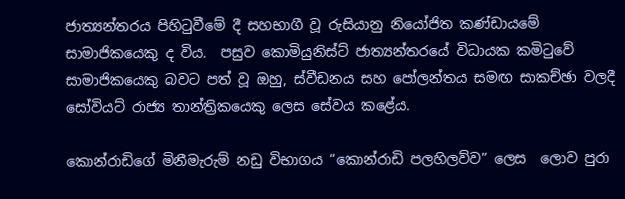ජාත්‍යන්තරය පිහිටුවීමේ දී සහභාගී වූ රුසියානු නියෝජිත කණ්ඩායමේ සාමාජිකයෙකු ද විය.  පසුව කොමියුනිස්ට් ජාත්‍යන්තරයේ විධායක කමිටුවේ සාමාජිකයෙකු බවට පත් වූ ඔහු, ස්වීඩනය සහ පෝලන්තය සමඟ සාකච්ඡා වලදී සෝවියට් රාජ්‍ය තාන්ත්‍රිකයෙකු ලෙස සේවය කළේය.

කොන්රාඩිගේ මිනීමැරුම් නඩු විභාගය “කොන්රාඩි පලහිලව්ව” ලෙස  ලොව පුරා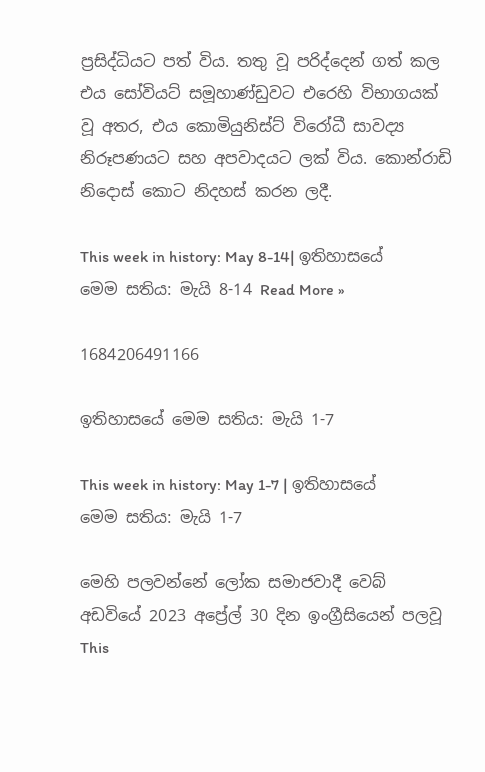ප්‍රසිද්ධියට පත් විය. තතු වූ පරිද්දෙන් ගත් කල එය සෝවියට් සමූහාණ්ඩුවට එරෙහි විභාගයක් වූ අතර, එය කොමියුනිස්ට් විරෝධී සාවද්‍ය නිරූපණයට සහ අපවාදයට ලක් විය. කොන්රාඩි නිදොස් කොට නිදහස් කරන ලදී.

This week in history: May 8-14| ඉතිහාසයේ මෙම සතිය: මැයි 8-14 Read More »

1684206491166

ඉතිහාසයේ මෙම සතිය: මැයි 1-7

This week in history: May 1-7 | ඉතිහාසයේ මෙම සතිය: මැයි 1-7

මෙහි පලවන්නේ ලෝක සමාජවාදී වෙබ් අඩවියේ 2023 අප්‍රේල් 30 දින ඉංග්‍රීසියෙන් පලවූ This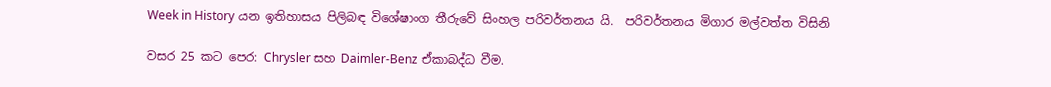Week in History යන ඉතිහාසය පිලිබඳ විශේෂාංග තීරුවේ සිංහල පරිවර්තනය යි.  පරිවර්තනය මිගාර මල්වත්ත විසිනි

වසර 25 කට පෙර: Chrysler සහ Daimler-Benz ඒකාබද්ධ වීම.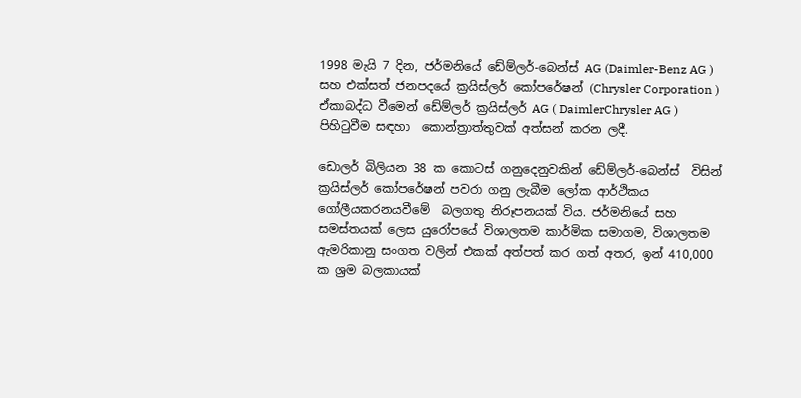1998 මැයි 7 දින, ජර්මනියේ ඩේම්ලර්-බෙන්ස් AG (Daimler-Benz AG ) සහ එක්සත් ජනපදයේ ක්‍රයිස්ලර් කෝපරේෂන් (Chrysler Corporation ) ඒකාබද්ධ වීමෙන් ඩේම්ලර් ක්‍රයිස්ලර් AG ( DaimlerChrysler AG ) පිහිටුවීම සඳහා  කොන්ත්‍රාත්තුවක් අත්සන් කරන ලදී.

ඩොලර් බිලියන 38 ක කොටස් ගනුදෙනුවකින් ඩේම්ලර්-බෙන්ස්  විසින් ක්‍රයිස්ලර් කෝපරේෂන් පවරා ගනු ලැබීම ලෝක ආර්ථිකය ගෝලීයකරනයවීමේ  බලගතු නිරූපනයක් විය. ජර්මනියේ සහ සමස්තයක් ලෙස යුරෝපයේ විශාලතම කාර්මික සමාගම, විශාලතම ඇමරිකානු සංගත වලින් එකක් අත්පත් කර ගත් අතර, ඉන් 410,000 ක ශ්‍රම බලකායක්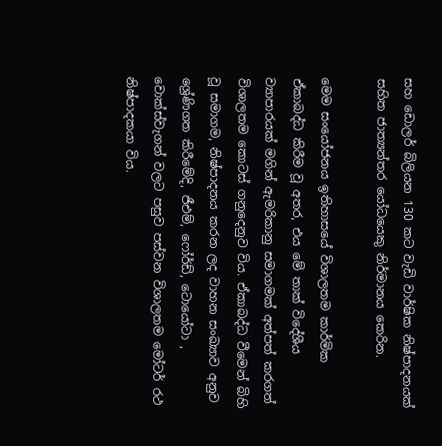සහ ඩොලර් බිලියන 130 කට වැඩි වාර්ෂික නිෂ්පාදනයක් සහිත ජාත්‍යන්තර යෝධයෙකු නිර්මානය කෙරින.

මෙම සංයෝජනය ඉතිහාසයේ විශාලතම කාර්මික ඒකාබද්ධ කිරීම වූ අතර, එය මේ තාක් විදේශීය ව්‍යාපාරයක් මගින් ඇමරිකානු සමාගමක් අත්පත් කරගත් විශාලතම කොටස් ගනුදෙනුව විය. ඒකාබද්ධ වීමෙන් බිහි වූ සමාගම, නිෂ්පාදනය කරන ලද වාහන සංඛ්‍යාව අනුව ශ්‍රේණිගත කිරීමේදි, ජීඑම්, ෆෝර්ඩ්, ටොයෝටා , වොක්ස්වැගන් වලට පසුව පස්වන විශාලතම මෝටර් රථ නිෂ්පාදකයා විය.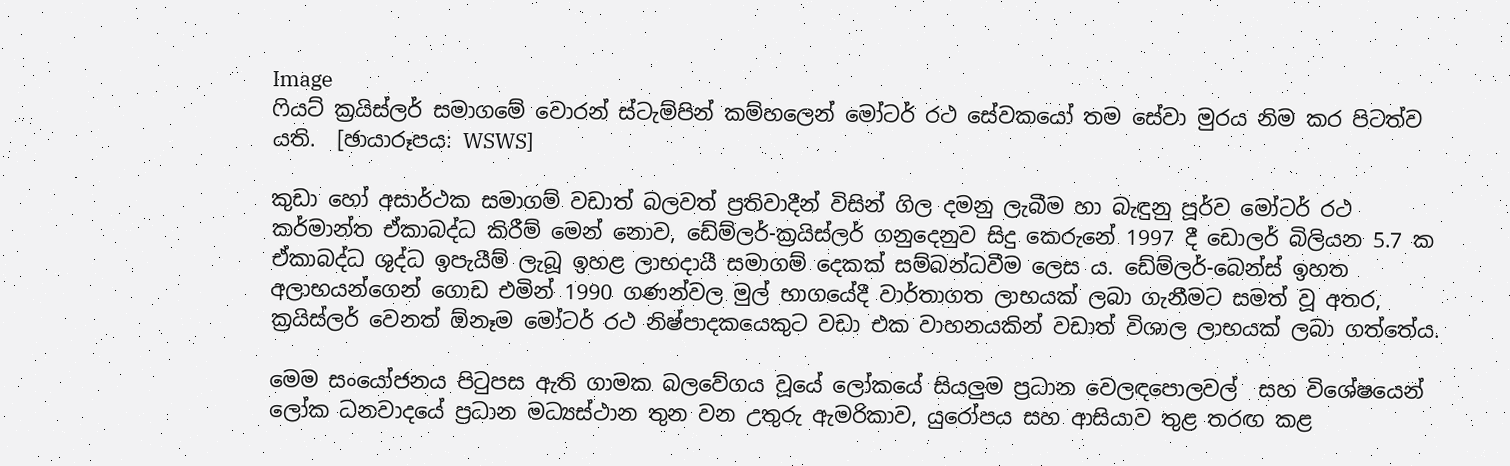Image
ෆියට් ක්‍රයිස්ලර් සමාගමේ වොරන් ස්ටැම්පින් කම්හලෙන් මෝටර් රථ සේවකයෝ තම සේවා මුරය නිම කර පිටත්ව යති.  [ඡායාරූපය: WSWS]

කුඩා හෝ අසාර්ථක සමාගම් වඩාත් බලවත් ප්‍රතිවාදීන් විසින් ගිල දමනු ලැබීම හා බැඳුනු පූර්ව මෝටර් රථ කර්මාන්ත ඒකාබද්ධ කිරීම් මෙන් නොව, ඩේම්ලර්-ක්‍රයිස්ලර් ගනුදෙනුව සිදු කෙරුනේ 1997 දී ඩොලර් බිලියන 5.7 ක ඒකාබද්ධ ශුද්ධ ඉපැයීම් ලැබූ ඉහළ ලාභදායී සමාගම් දෙකක් සම්බන්ධවීම ලෙස ය. ඩේම්ලර්-බෙන්ස් ඉහත අලාභයන්ගෙන් ගොඩ එමින් 1990 ගණන්වල මුල් භාගයේදී වාර්තාගත ලාභයක් ලබා ගැනීමට සමත් වූ අතර, ක්‍රයිස්ලර් වෙනත් ඕනෑම මෝටර් රථ නිෂ්පාදකයෙකුට වඩා එක වාහනයකින් වඩාත් විශාල ලාභයක් ලබා ගත්තේය.

මෙම සංයෝජනය පිටුපස ඇති ගාමක බලවේගය වූයේ ලෝකයේ සියලුම ප්‍රධාන වෙලඳපොලවල්  සහ විශේෂයෙන් ලෝක ධනවාදයේ ප්‍රධාන මධ්‍යස්ථාන තුන වන උතුරු ඇමරිකාව, යුරෝපය සහ ආසියාව තුළ තරඟ කළ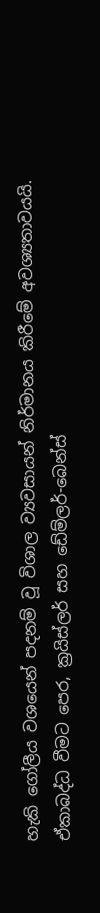හැකි ගෝලීය වශයෙන් පදනම් වූ විශාල ව්‍යවසායන් නිර්මානය කිරීමේ අවශ්‍යතාවයයි.  ඒකාබද්ධ වීමට පෙර, ක්‍රයිස්ලර් සහ ඩේම්ලර්-බෙන්ස්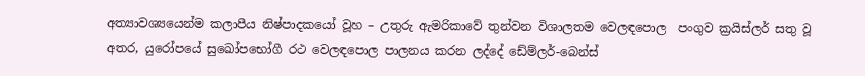අත්‍යාවශ්‍යයෙන්ම කලාපීය නිෂ්පාදකයෝ වූහ – උතුරු ඇමරිකාවේ තුන්වන විශාලතම වෙලඳපොල  පංගුව ක්‍රයිස්ලර් සතු වූ අතර, යුරෝපයේ සුඛෝපභෝගී රථ වෙලඳපොල පාලනය කරන ලද්දේ ඩේම්ලර්-බෙන්ස්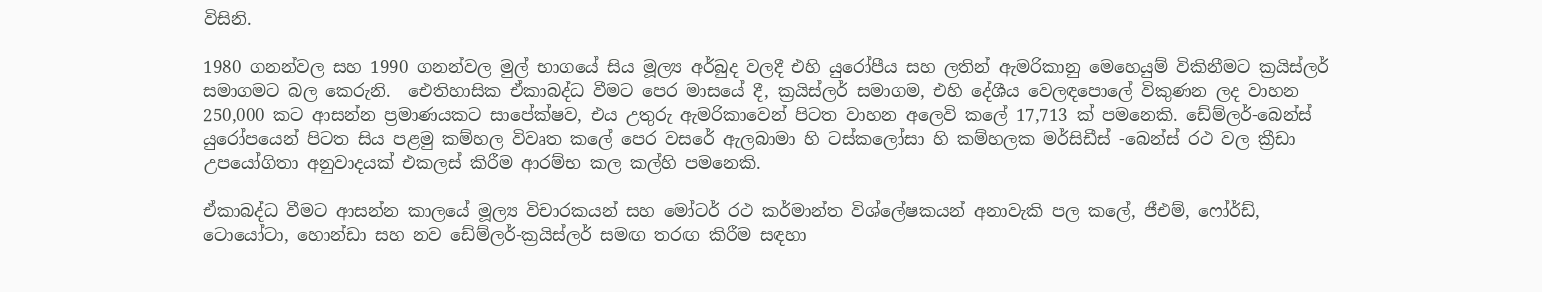විසිනි.

1980 ගනන්වල සහ 1990 ගනන්වල මුල් භාගයේ සිය මූල්‍ය අර්බුද වලදී එහි යුරෝපීය සහ ලතින් ඇමරිකානු මෙහෙයුම් විකිනීමට ක්‍රයිස්ලර් සමාගමට බල කෙරුනි.  ඓතිහාසික ඒකාබද්ධ වීමට පෙර මාසයේ දී, ක්‍රයිස්ලර් සමාගම, එහි දේශීය වෙලඳපොලේ විකුණන ලද වාහන 250,000 කට ආසන්න ප්‍රමාණයකට සාපේක්ෂව, එය උතුරු ඇමරිකාවෙන් පිටත වාහන අලෙවි කලේ 17,713 ක් පමනෙකි. ඩේම්ලර්-බෙන්ස් යුරෝපයෙන් පිටත සිය පළමු කම්හල විවෘත කලේ පෙර වසරේ ඇලබාමා හි ටස්කලෝසා හි කම්හලක මර්සිඩීස් -බෙන්ස් රථ වල ක්‍රීඩා උපයෝගිතා අනුවාදයක් එකලස් කිරීම ආරම්භ කල කල්හි පමනෙකි.

ඒකාබද්ධ වීමට ආසන්න කාලයේ මූල්‍ය විචාරකයන් සහ මෝටර් රථ කර්මාන්ත විශ්ලේෂකයන් අනාවැකි පල කලේ, ජීඑම්, ෆෝර්ඩ්, ටොයෝටා, හොන්ඩා සහ නව ඩේම්ලර්-ක්‍රයිස්ලර් සමඟ තරඟ කිරීම සඳහා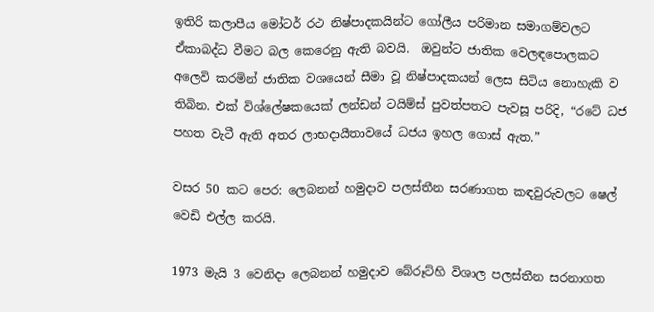ඉතිරි කලාපීය මෝටර් රථ නිෂ්පාදකයින්ට ගෝලීය පරිමාන සමාගම්වලට ඒකාබද්ධ වීමට බල කෙරෙනු ඇති බවයි.  ඔවුන්ට ජාතික වෙලඳපොලකට අලෙවි කරමින් ජාතික වශයෙන් සීමා වූ නිෂ්පාදකයන් ලෙස සිටිය නොහැකි ව තිබින. එක් විශ්ලේෂකයෙක් ලන්ඩන් ටයිම්ස් පුවත්පතට පැවසූ පරිදි, “රටේ ධජ පහත වැටී ඇති අතර ලාභදායීතාවයේ ධජය ඉහල ගොස් ඇත.”

වසර 50 කට පෙර: ලෙබනන් හමුදාව පලස්තීන සරණාගත කඳවුරුවලට ෂෙල් වෙඩි එල්ල කරයි.

1973 මැයි 3 වෙනිදා ලෙබනන් හමුදාව බේරූට්හි විශාල පලස්තීන සරනාගත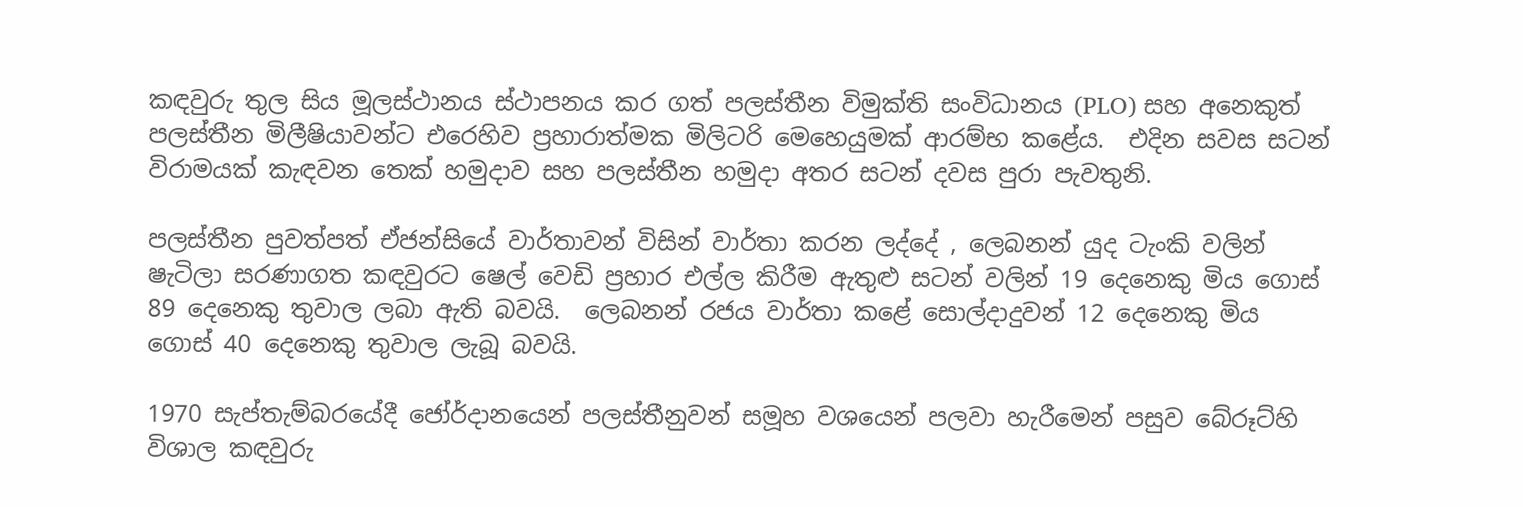කඳවුරු තුල සිය මූලස්ථානය ස්ථාපනය කර ගත් පලස්තීන විමුක්ති සංවිධානය (PLO) සහ අනෙකුත් පලස්තීන මිලීෂියාවන්ට එරෙහිව ප්‍රහාරාත්මක මිලිටරි මෙහෙයුමක් ආරම්භ කළේය.  එදින සවස සටන් විරාමයක් කැඳවන තෙක් හමුදාව සහ පලස්තීන හමුදා අතර සටන් දවස පුරා පැවතුනි.

පලස්තීන පුවත්පත් ඒජන්සියේ වාර්තාවන් විසින් වාර්තා කරන ලද්දේ , ලෙබනන් යුද ටැංකි වලින් ෂැටිලා සරණාගත කඳවුරට ෂෙල් වෙඩි ප්‍රහාර එල්ල කිරීම ඇතුළු සටන් වලින් 19 දෙනෙකු මිය ගොස් 89 දෙනෙකු තුවාල ලබා ඇති බවයි.  ලෙබනන් රජය වාර්තා කළේ සොල්දාදුවන් 12 දෙනෙකු මිය ගොස් 40 දෙනෙකු තුවාල ලැබූ බවයි.

1970 සැප්තැම්බරයේදී ජෝර්දානයෙන් පලස්තීනුවන් සමූහ වශයෙන් පලවා හැරීමෙන් පසුව බේරූට්හි විශාල කඳවුරු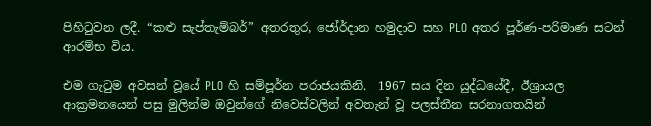පිහිටුවන ලදී. “කළු සැප්තැම්බර්” අතරතුර, ජෝර්දාන හමුදාව සහ PLO අතර පූර්ණ-පරිමාණ සටන් ආරම්භ විය.

එම ගැටුම අවසන් වූයේ PLO හි සම්පූර්න පරාජයකිනි.  1967 සය දින යුද්ධයේදී, ඊශ්‍රායල ආක්‍රමනයෙන් පසු මුලින්ම ඔවුන්ගේ නිවෙස්වලින් අවතැන් වූ පලස්තීන සරනාගතයින්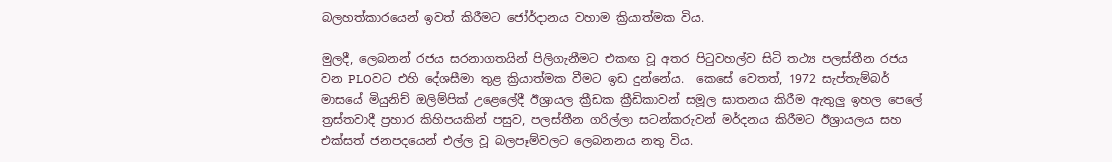බලහත්කාරයෙන් ඉවත් කිරීමට ජෝර්දානය වහාම ක්‍රියාත්මක විය.

මුලදී, ලෙබනන් රජය සරනාගතයින් පිලිගැනීමට එකඟ වූ අතර පිටුවහල්ව සිටි තථ්‍ය පලස්තීන රජය වන PLOවට එහි දේශසීමා තුළ ක්‍රියාත්මක වීමට ඉඩ දුන්නේය.  කෙසේ වෙතත්, 1972 සැප්තැම්බර් මාසයේ මියුනිච් ඔලිම්පික් උළෙලේදී ඊශ්‍රායල ක්‍රීඩක ක්‍රීඩිකාවන් සමූල ඝාතනය කිරීම ඇතුලු ඉහල පෙලේ ත්‍රස්තවාදී ප්‍රහාර කිහිපයකින් පසුව, පලස්තීන ගරිල්ලා සටන්කරුවන් මර්දනය කිරීමට ඊශ්‍රායලය සහ එක්සත් ජනපදයෙන් එල්ල වූ බලපෑම්වලට ලෙබනනය නතු විය.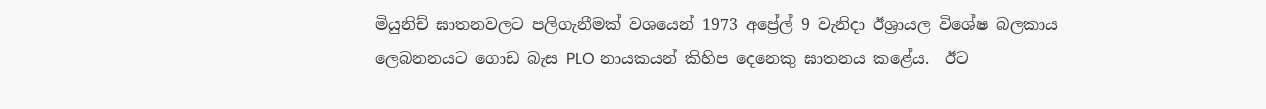මියුනිච් ඝාතනවලට පලිගැනීමක් වශයෙන් 1973 අප්‍රේල් 9 වැනිදා ඊශ්‍රායල විශේෂ බලකාය ලෙබනනයට ගොඩ බැස PLO නායකයන් කිහිප දෙනෙකු ඝාතනය කළේය.  ඊට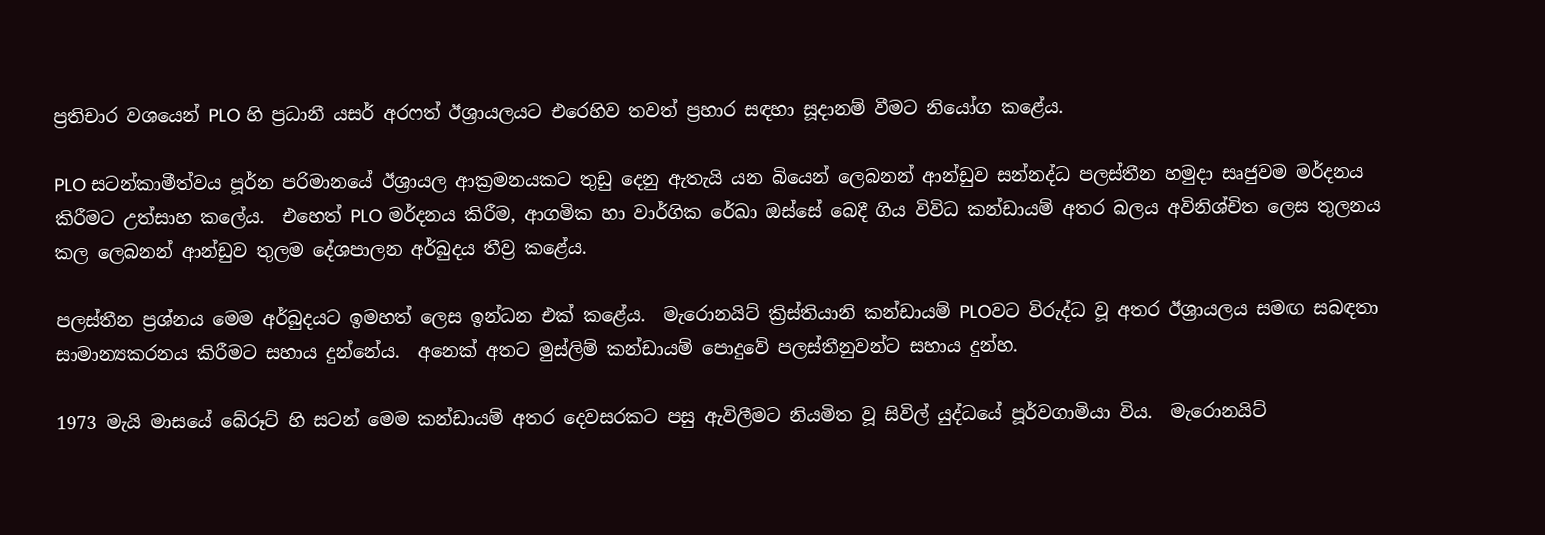ප්‍රතිචාර වශයෙන් PLO හි ප්‍රධානී යසර් අරෆත් ඊශ්‍රායලයට එරෙහිව තවත් ප්‍රහාර සඳහා සූදානම් වීමට නියෝග කළේය.

PLO සටන්කාමීත්වය පූර්න පරිමානයේ ඊශ්‍රායල ආක්‍රමනයකට තුඩු දෙනු ඇතැයි යන බියෙන් ලෙබනන් ආන්ඩුව සන්නද්ධ පලස්තීන හමුදා සෘජුවම මර්දනය කිරීමට උත්සාහ කලේය.  එහෙත් PLO මර්දනය කිරීම, ආගමික හා වාර්ගික රේඛා ඔස්සේ බෙදී ගිය විවිධ කන්ඩායම් අතර බලය අවිනිශ්චිත ලෙස තුලනය කල ලෙබනන් ආන්ඩුව තුලම දේශපාලන අර්බුදය තීව්‍ර කළේය.

පලස්තීන ප්‍රශ්නය මෙම අර්බුදයට ඉමහත් ලෙස ඉන්ධන එක් කළේය.  මැරොනයිට් ක්‍රිස්තියානි කන්ඩායම් PLOවට විරුද්ධ වූ අතර ඊශ්‍රායලය සමඟ සබඳතා සාමාන්‍යකරනය කිරීමට සහාය දුන්නේය.  අනෙක් අතට මුස්ලිම් කන්ඩායම් පොදුවේ පලස්තීනුවන්ට සහාය දුන්හ.

1973 මැයි මාසයේ බේරූට් හි සටන් මෙම කන්ඩායම් අතර දෙවසරකට පසු ඇවිලීමට නියමිත වූ සිවිල් යුද්ධයේ පූර්වගාමියා විය.  මැරොනයිට්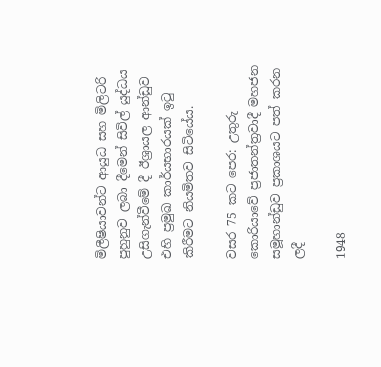මිලීෂියාවන්ට ආයුධ සහ මිලිටරි පුහුනුව ලබා දීමෙන් සිවිල් යුද්ධය උසිගැන්වීමේ දී ඊශ්‍රායල ආන්ඩුව එහි ප්‍රමුඛ කාර්යභාරයක් ඉටු කිරීමට නියමිතව සිටියේය.

වසර 75 කට පෙර: උතුරු කොරියාවේ ප්‍රජාතන්ත්‍රවාදී මහජන සමූහාන්ඩුව ප්‍රකාශයට පත් කරන ලදී

1948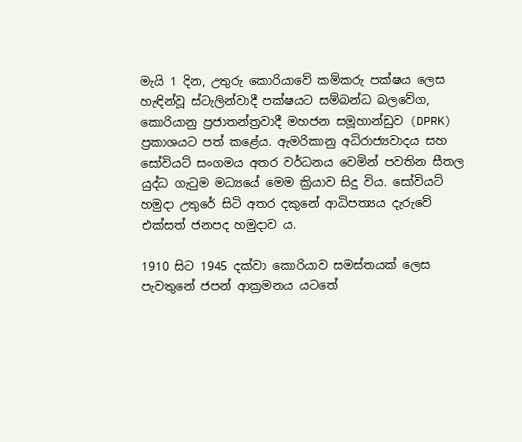මැයි 1 දින, උතුරු කොරියාවේ කම්කරු පක්ෂය ලෙස හැඳින්වූ ස්ටැලින්වාදී පක්ෂයට සම්බන්ධ බලවේග, කොරියානු ප්‍රජාතන්ත්‍රවාදී මහජන සමූහාන්ඩුව (DPRK) ප්‍රකාශයට පත් කළේය. ඇමරිකානු අධිරාජ්‍යවාදය සහ සෝවියට් සංගමය අතර වර්ධනය වෙමින් පවතින සීතල යුද්ධ ගැටුම මධ්‍යයේ මෙම ක්‍රියාව සිදු විය. සෝවියට් හමුදා උතුරේ සිටි අතර දකුනේ ආධිපත්‍යය දැරුවේ එක්සත් ජනපද හමුදාව ය.

1910 සිට 1945 දක්වා කොරියාව සමස්තයක් ලෙස පැවතුනේ ජපන් ආක්‍රමනය යටතේ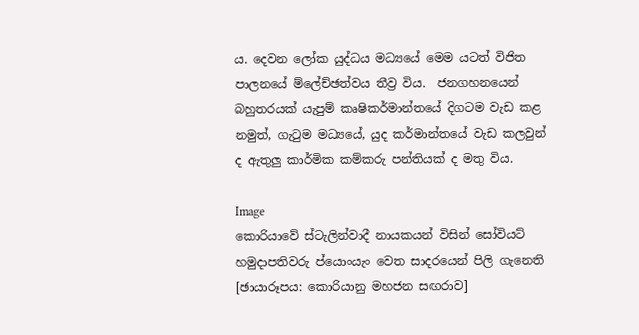ය. දෙවන ලෝක යුද්ධය මධ්‍යයේ මෙම යටත් විජිත පාලනයේ ම්ලේච්ඡත්වය තීව්‍ර විය.  ජනගහනයෙන් බහුතරයක් යැපුම් කෘෂිකර්මාන්තයේ දිගටම වැඩ කළ නමුත්, ගැටුම මධ්‍යයේ, යුද කර්මාන්තයේ වැඩ කලවුන් ද ඇතුලු කාර්මික කම්කරු පන්තියක් ද මතු විය.

Image
කොරියාවේ ස්ටැලින්වාදී නායකයන් විසින් සෝවියට් හමුදාපතිවරු ප්යොංයැං වෙත සාදරයෙන් පිලි ගැනෙති [ඡායාරූපය: කොරියානු මහජන සඟරාව]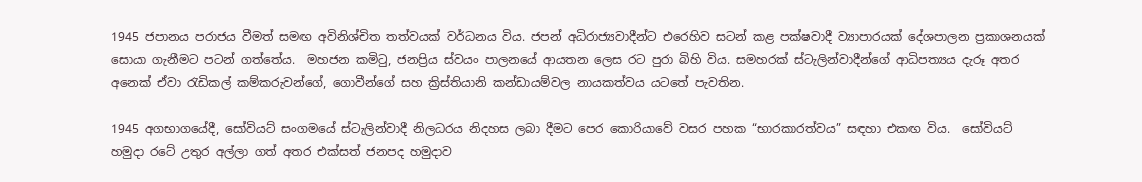1945 ජපානය පරාජය වීමත් සමඟ අවිනිශ්චිත තත්වයක් වර්ධනය විය. ජපන් අධිරාජ්‍යවාදීන්ට එරෙහිව සටන් කළ පක්ෂවාදී ව්‍යාපාරයක් දේශපාලන ප්‍රකාශනයක් සොයා ගැනීමට පටන් ගත්තේය.  මහජන කමිටු, ජනප්‍රිය ස්වයං පාලනයේ ආයතන ලෙස රට පුරා බිහි විය. සමහරක් ස්ටැලින්වාදීන්ගේ ආධිපත්‍යය දැරූ අතර අනෙක් ඒවා රැඩිකල් කම්කරුවන්ගේ, ගොවීන්ගේ සහ ක්‍රිස්තියානි කන්ඩායම්වල නායකත්වය යටතේ පැවතින.

1945 අගභාගයේදී, සෝවියට් සංගමයේ ස්ටැලින්වාදී නිලධරය නිදහස ලබා දීමට පෙර කොරියාවේ වසර පහක “භාරකාරත්වය” සඳහා එකඟ විය.  සෝවියට් හමුදා රටේ උතුර අල්ලා ගත් අතර එක්සත් ජනපද හමුදාව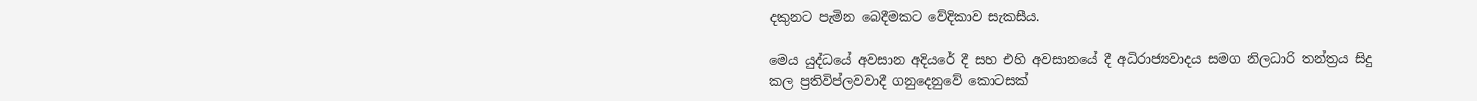දකුනට පැමින බෙදීමකට වේදිකාව සැකසීය.

මෙය යුද්ධයේ අවසාන අදියරේ දී සහ එහි අවසානයේ දී අධිරාජ්‍යවාදය සමග නිලධාරි තන්ත්‍රය සිදු කල ප්‍රතිවිප්ලවවාදී ගනුදෙනුවේ කොටසක්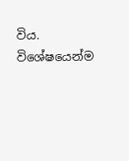විය.  විශේෂයෙන්ම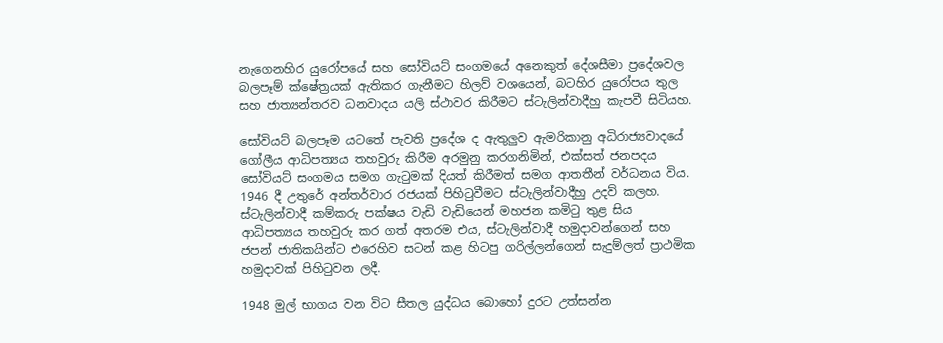නැගෙනහිර යුරෝපයේ සහ සෝවියට් සංගමයේ අනෙකුත් දේශසීමා ප්‍රදේශවල බලපෑම් ක්ෂේත්‍රයක් ඇතිකර ගැනීමට හිලව් වශයෙන්, බටහිර යුරෝපය තුල සහ ජාත්‍යන්තරව ධනවාදය යලි ස්ථාවර කිරීමට ස්ටැලින්වාදීහු කැපවී සිටියහ.

සෝවියට් බලපෑම යටතේ පැවති ප්‍රදේශ ද ඇතුලුව ඇමරිකානු අධිරාජ්‍යවාදයේ ගෝලීය ආධිපත්‍යය තහවුරු කිරීම අරමුනු කරගනිමින්, එක්සත් ජනපදය සෝවියට් සංගමය සමග ගැටුමක් දියත් කිරීමත් සමග ආතතීන් වර්ධනය විය. 1946 දී උතුරේ අන්තර්වාර රජයක් පිහිටුවීමට ස්ටැලින්වාදීහු උදව් කලහ.  ස්ටැලින්වාදී කම්කරු පක්ෂය වැඩි වැඩියෙන් මහජන කමිටු තුළ සිය ආධිපත්‍යය තහවුරු කර ගත් අතරම එය, ස්ටැලින්වාදී හමුදාවන්ගෙන් සහ ජපන් ජාතිකයින්ට එරෙහිව සටන් කළ හිටපු ගරිල්ලන්ගෙන් සැදුම්ලත් ප්‍රාථමික හමුදාවක් පිහිටුවන ලදී.

1948 මුල් භාගය වන විට සීතල යුද්ධය බොහෝ දුරට උත්සන්න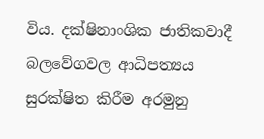විය. දක්ෂිනාංශික ජාතිකවාදී බලවේගවල ආධිපත්‍යය සුරක්ෂිත කිරීම අරමුනු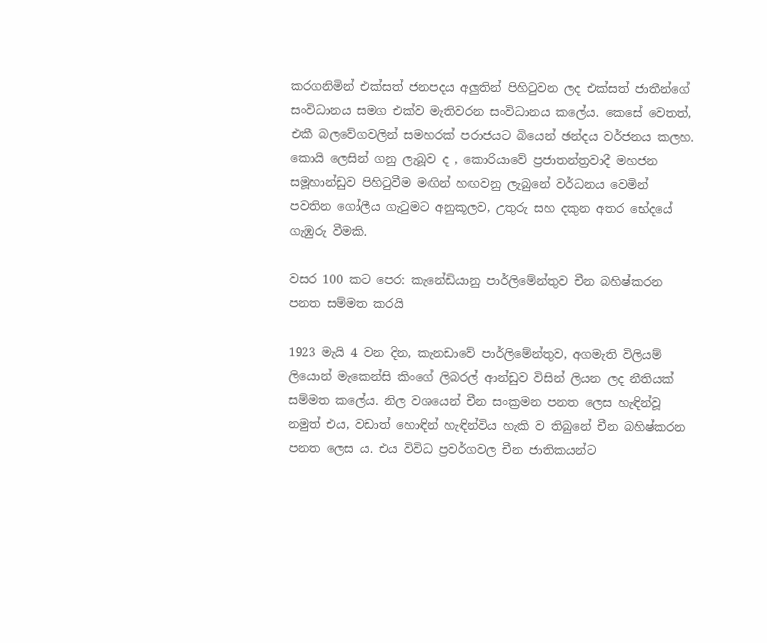කරගනිමින් එක්සත් ජනපදය අලුතින් පිහිටුවන ලද එක්සත් ජාතීන්ගේ සංවිධානය සමග එක්ව මැතිවරන සංවිධානය කලේය. කෙසේ වෙතත්, එකී බලවේගවලින් සමහරක් පරාජයට බියෙන් ඡන්දය වර්ජනය කලහ. කොයි ලෙසින් ගනු ලැබූව ද , කොරියාවේ ප්‍රජාතන්ත්‍රවාදී මහජන සමූහාන්ඩුව පිහිටුවීම මඟින් හඟවනු ලැබුනේ වර්ධනය වෙමින් පවතින ගෝලීය ගැටුමට අනුකූලව, උතුරු සහ දකුන අතර භේදයේ ගැඹුරු වීමකි.

වසර 100 කට පෙර: කැනේඩියානු පාර්ලිමේන්තුව චීන බහිෂ්කරන පනත සම්මත කරයි

1923 මැයි 4 වන දින, කැනඩාවේ පාර්ලිමේන්තුව, අගමැති විලියම් ලියොන් මැකෙන්සි කිංගේ ලිබරල් ආන්ඩුව විසින් ලියන ලද නීතියක් සම්මත කලේය. නිල වශයෙන් චීන සංක්‍රමන පනත ලෙස හැඳින්වූ නමුත් එය, වඩාත් හොඳින් හැඳින්විය හැකි ව තිබුනේ චීන බහිෂ්කරන පනත ලෙස ය. එය විවිධ ප්‍රවර්ගවල චීන ජාතිකයන්ට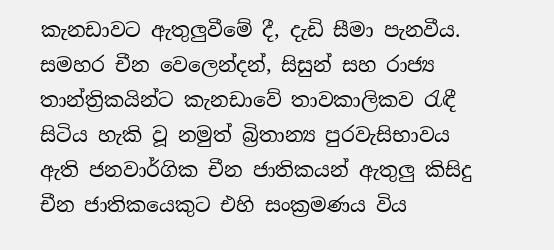කැනඩාවට ඇතුලුවීමේ දී, දැඩි සීමා පැනවීය. සමහර චීන වෙලෙන්දන්, සිසුන් සහ රාජ්‍ය තාන්ත්‍රිකයින්ට කැනඩාවේ තාවකාලිකව රැඳී සිටිය හැකි වූ නමුත් බ්‍රිතාන්‍ය පුරවැසිභාවය ඇති ජනවාර්ගික චීන ජාතිකයන් ඇතුලු කිසිදු චීන ජාතිකයෙකුට එහි සංක්‍රමණය විය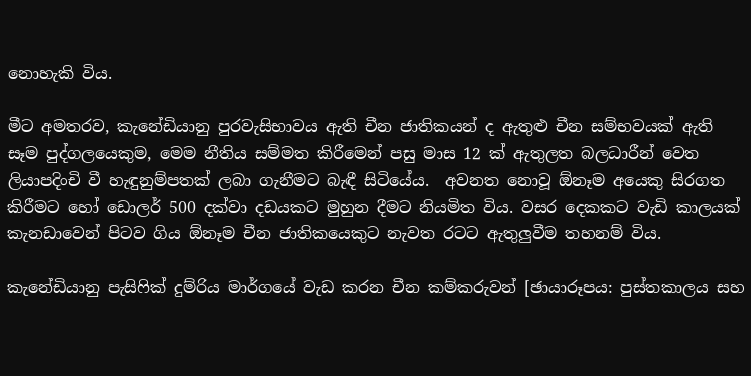නොහැකි විය.

මීට අමතරව, කැනේඩියානු පුරවැසිභාවය ඇති චීන ජාතිකයන් ද ඇතුළු චීන සම්භවයක් ඇති සෑම පුද්ගලයෙකුම, මෙම නීතිය සම්මත කිරීමෙන් පසු මාස 12 ක් ඇතුලත බලධාරීන් වෙත ලියාපදිංචි වී හැඳුනුම්පතක් ලබා ගැනීමට බැඳී සිටියේය.  අවනත නොවූ ඕනෑම අයෙකු සිරගත කිරීමට හෝ ඩොලර් 500 දක්වා දඩයකට මුහුන දීමට නියමිත විය. වසර දෙකකට වැඩි කාලයක් කැනඩාවෙන් පිටව ගිය ඕනෑම චීන ජාතිකයෙකුට නැවත රටට ඇතුලුවීම තහනම් විය.

කැනේඩියානු පැසිෆික් දුම්රිය මාර්ගයේ වැඩ කරන චීන කම්කරුවන් [ඡායාරූපය: පුස්තකාලය සහ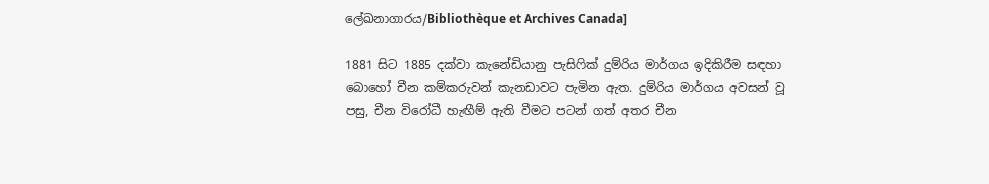ලේඛනාගාරය/Bibliothèque et Archives Canada]

1881 සිට 1885 දක්වා කැනේඩියානු පැසිෆික් දුම්රිය මාර්ගය ඉදිකිරීම සඳහා බොහෝ චීන කම්කරුවන් කැනඩාවට පැමින ඇත. දුම්රිය මාර්ගය අවසන් වූ පසු, චීන විරෝධී හැඟීම් ඇති වීමට පටන් ගත් අතර චීන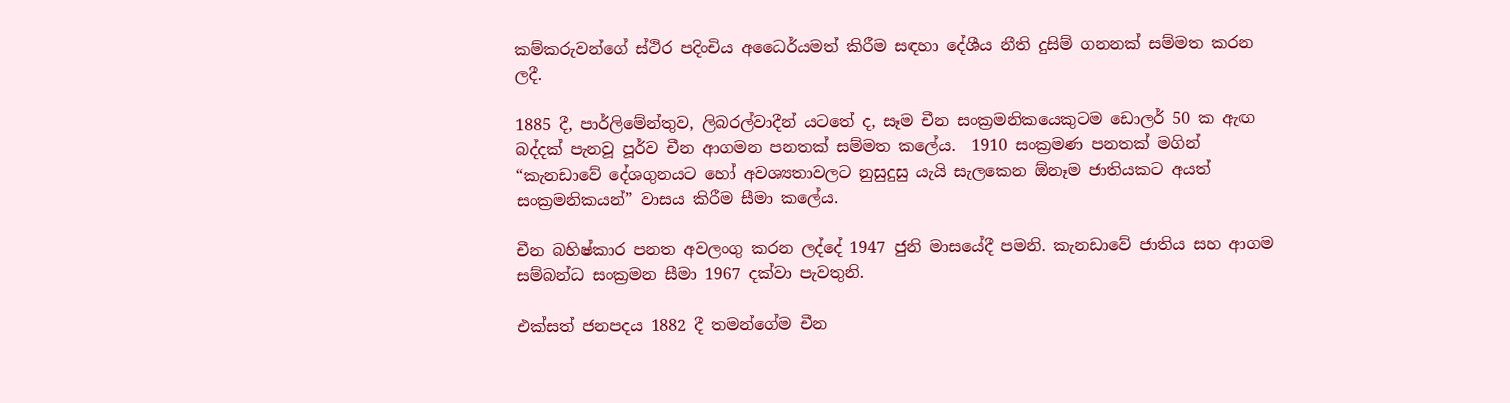කම්කරුවන්ගේ ස්ථිර පදිංචිය අධෛර්යමත් කිරීම සඳහා දේශීය නීති දුසිම් ගනනක් සම්මත කරන ලදී.

1885 දී, පාර්ලිමේන්තුව, ලිබරල්වාදීන් යටතේ ද, සෑම චීන සංක්‍රමනිකයෙකුටම ඩොලර් 50 ක ඇඟ බද්දක් පැනවූ පූර්ව චීන ආගමන පනතක් සම්මත කලේය.  1910 සංක්‍රමණ පනතක් මගින් “කැනඩාවේ දේශගුනයට හෝ අවශ්‍යතාවලට නුසුදුසු යැයි සැලකෙන ඕනෑම ජාතියකට අයත් සංක්‍රමනිකයන්” වාසය කිරීම සීමා කලේය.

චීන බහිෂ්කාර පනත අවලංගු කරන ලද්දේ 1947 ජුනි මාසයේදී පමනි. කැනඩාවේ ජාතිය සහ ආගම සම්බන්ධ සංක්‍රමන සීමා 1967 දක්වා පැවතුනි.

එක්සත් ජනපදය 1882 දී තමන්ගේම චීන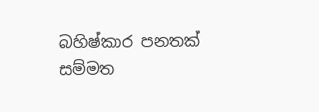බහිෂ්කාර පනතක් සම්මත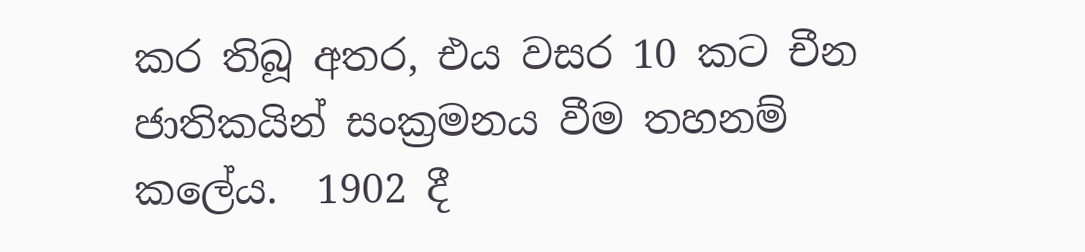කර තිබූ අතර, එය වසර 10 කට චීන ජාතිකයින් සංක්‍රමනය වීම තහනම් කලේය.  1902 දී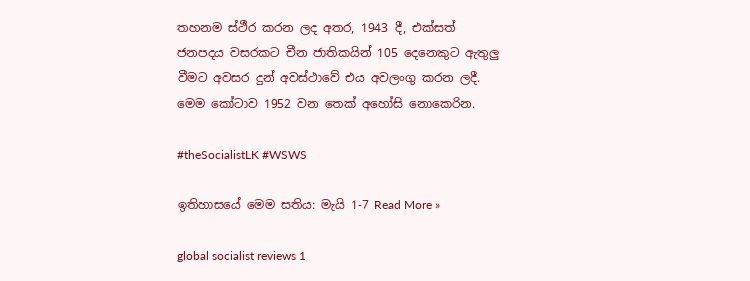තහනම ස්ථීර කරන ලද අතර, 1943 දී, එක්සත් ජනපදය වසරකට චීන ජාතිකයින් 105 දෙනෙකුට ඇතුලු වීමට අවසර දුන් අවස්ථාවේ එය අවලංගු කරන ලදී.  මෙම කෝටාව 1952 වන තෙක් අහෝසි නොකෙරින.

#theSocialistLK #WSWS

ඉතිහාසයේ මෙම සතිය: මැයි 1-7 Read More »

global socialist reviews 1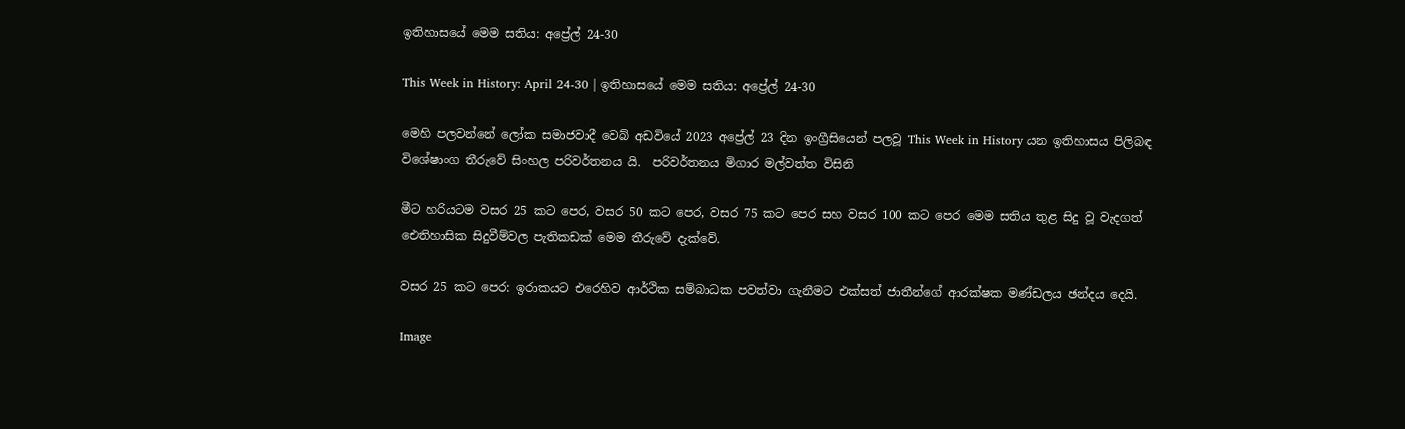ඉතිහාසයේ මෙම සතිය: අප්‍රේල් 24-30

This Week in History: April 24-30 | ඉතිහාසයේ මෙම සතිය: අප්‍රේල් 24-30

මෙහි පලවන්නේ ලෝක සමාජවාදී වෙබ් අඩවියේ 2023 අප්‍රේල් 23 දින ඉංග්‍රීසියෙන් පලවූ This Week in History යන ඉතිහාසය පිලිබඳ විශේෂාංග තීරුවේ සිංහල පරිවර්තනය යි.  පරිවර්තනය මිගාර මල්වත්ත විසිනි

මීට හරියටම වසර 25 කට පෙර, වසර 50 කට පෙර, වසර 75 කට පෙර සහ වසර 100 කට පෙර මෙම සතිය තුළ සිදු වූ වැදගත් ඓතිහාසික සිදුවීම්වල පැතිකඩක් මෙම තීරුවේ දැක්වේ.

වසර 25 කට පෙර: ඉරාකයට එරෙහිව ආර්ථික සම්බාධක පවත්වා ගැනීමට එක්සත් ජාතීන්ගේ ආරක්ෂක මණ්ඩලය ඡන්දය දෙයි.

Image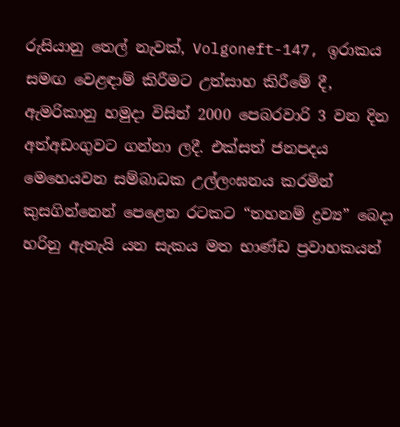රුසියානු තෙල් නැවක්, Volgoneft-147, ඉරාකය සමඟ වෙළඳාම් කිරීමට උත්සාහ කිරීමේ දී, ඇමරිකානු හමුදා විසින් 2000 පෙබරවාරි 3 වන දින අත්අඩංගුවට ගන්නා ලදී. එක්සත් ජනපදය මෙහෙයවන සම්බාධක උල්ලංඝනය කරමින් කුසගින්නෙන් පෙළෙන රටකට “තහනම් ද්‍රව්‍ය” බෙදා හරිනු ඇතැයි යන සැකය මත භාණ්ඩ ප්‍රවාහකයන්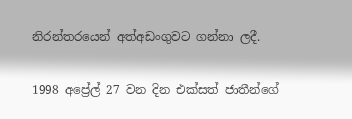නිරන්තරයෙන් අත්අඩංගුවට ගන්නා ලදී.

1998 අප්‍රේල් 27 වන දින එක්සත් ජාතීන්ගේ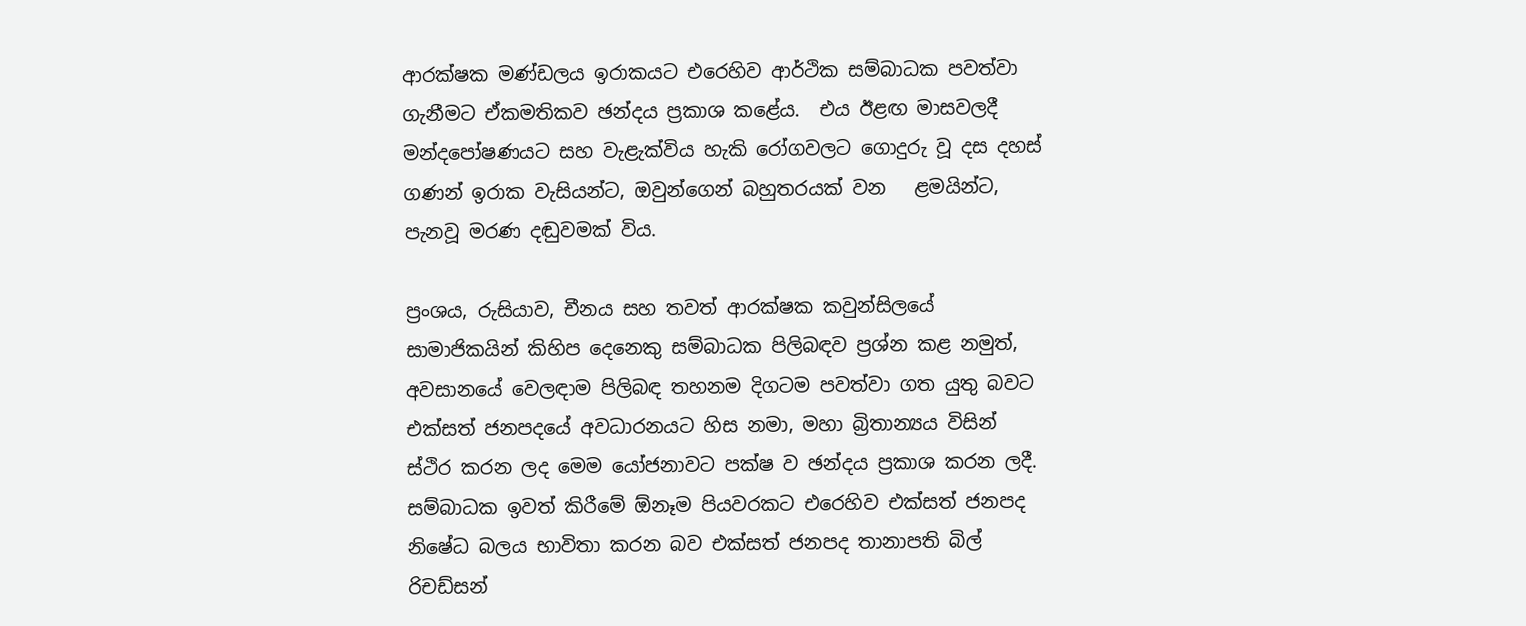ආරක්ෂක මණ්ඩලය ඉරාකයට එරෙහිව ආර්ථික සම්බාධක පවත්වා ගැනීමට ඒකමතිකව ඡන්දය ප්‍රකාශ කළේය.  එය ඊළඟ මාසවලදී මන්දපෝෂණයට සහ වැළැක්විය හැකි රෝගවලට ගොදුරු වූ දස දහස් ගණන් ඉරාක වැසියන්ට, ඔවුන්ගෙන් බහුතරයක් වන   ළමයින්ට, පැනවූ මරණ දඬුවමක් විය.

ප්‍රංශය, රුසියාව, චීනය සහ තවත් ආරක්ෂක කවුන්සිලයේ සාමාජිකයින් කිහිප දෙනෙකු සම්බාධක පිලිබඳව ප්‍රශ්න කළ නමුත්, අවසානයේ වෙලඳාම පිලිබඳ තහනම දිගටම පවත්වා ගත යුතු බවට එක්සත් ජනපදයේ අවධාරනයට හිස නමා, මහා බ්‍රිතාන්‍යය විසින් ස්ථිර කරන ලද මෙම යෝජනාවට පක්ෂ ව ඡන්දය ප්‍රකාශ කරන ලදී. සම්බාධක ඉවත් කිරීමේ ඕනෑම පියවරකට එරෙහිව එක්සත් ජනපද නිෂේධ බලය භාවිතා කරන බව එක්සත් ජනපද තානාපති බිල් රිචඩ්සන්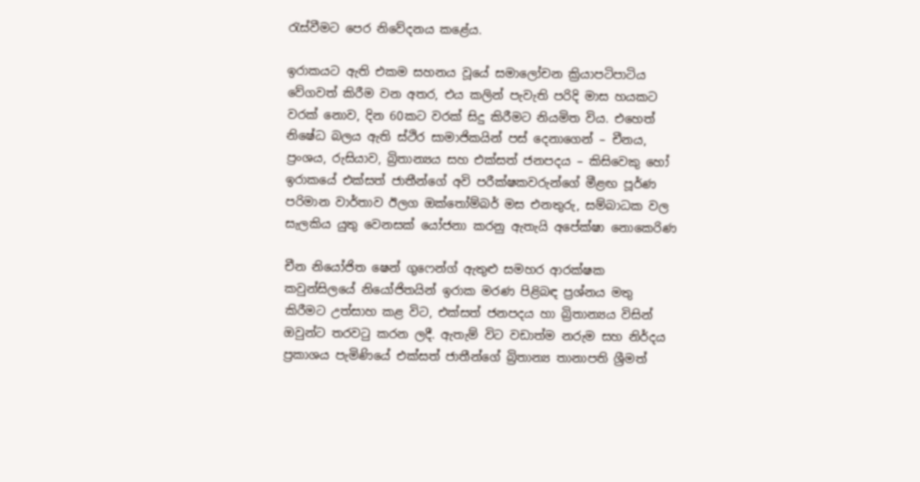රැස්වීමට පෙර නිවේදනය කළේය.

ඉරාකයට ඇති එකම සහනය වූයේ සමාලෝචන ක්‍රියාපටිපාටිය වේගවත් කිරීම වන අතර, එය කලින් පැවැති පරිදි මාස හයකට වරක් නොව, දින 60කට වරක් සිදු කිරීමට නියමිත විය. එහෙත් නිෂේධ බලය ඇති ස්ථිර සාමාජිකයින් පස් දෙනාගෙන් – චීනය, ප්‍රංශය, රුසියාව, බ්‍රිතාන්‍යය සහ එක්සත් ජනපදය – කිසිවෙකු හෝ  ඉරාකයේ එක්සත් ජාතීන්ගේ අවි පරීක්ෂකවරුන්ගේ මීළඟ පූර්ණ පරිමාන වාර්තාව ඊලග ඔක්තෝම්බර් මස එනතුරු, සම්බාධක වල සැලකිය යුතු වෙනසක් යෝජනා කරනු ඇතැයි අපේක්ෂා නොකෙරිණ

චීන නියෝජිත ෂෙන් ගුෆෙන්ග් ඇතුළු සමහර ආරක්ෂක කවුන්සිලයේ නියෝජිතයින් ඉරාක මරණ පිළිබඳ ප්‍රශ්නය මතු කිරීමට උත්සාහ කළ විට, එක්සත් ජනපදය හා බ්‍රිතාන්‍යය විසින් ඔවුන්ට තරවටු කරන ලදී. ඇතැම් විට වඩාත්ම නරුම සහ නිර්දය ප්‍රකාශය පැමිණියේ එක්සත් ජාතීන්ගේ බ්‍රිතාන්‍ය තානාපති ශ්‍රීමත්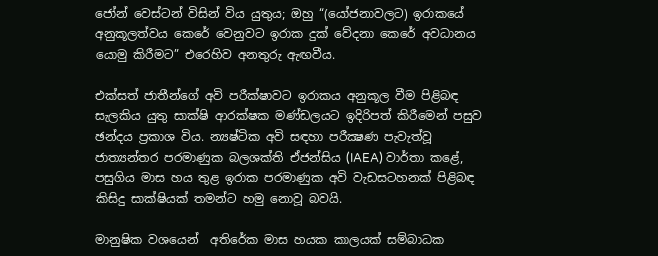ජෝන් වෙස්ටන් විසින් විය යුතුය; ඔහු “(යෝජනාවලට) ඉරාකයේ අනුකූලත්වය කෙරේ වෙනුවට ඉරාක දුක් වේදනා කෙරේ අවධානය යොමු කිරීමට” එරෙහිව අනතුරු ඇඟවීය.

එක්සත් ජාතීන්ගේ අවි පරීක්ෂාවට ඉරාකය අනුකූල වීම පිළිබඳ සැලකිය යුතු සාක්ෂි ආරක්ෂක මණ්ඩලයට ඉදිරිපත් කිරීමෙන් පසුව ඡන්දය ප්‍රකාශ විය. න්‍යෂ්ටික අවි සඳහා පරීක්‍ෂණ පැවැත්වූ ජාත්‍යන්තර පරමාණුක බලශක්ති ඒජන්සිය (IAEA) වාර්තා කළේ, පසුගිය මාස හය තුළ ඉරාක පරමාණුක අවි වැඩසටහනක් පිළිබඳ කිසිදු සාක්ෂියක් තමන්ට හමු නොවූ බවයි.

මානුෂික වශයෙන්  අතිරේක මාස හයක කාලයක් සම්බාධක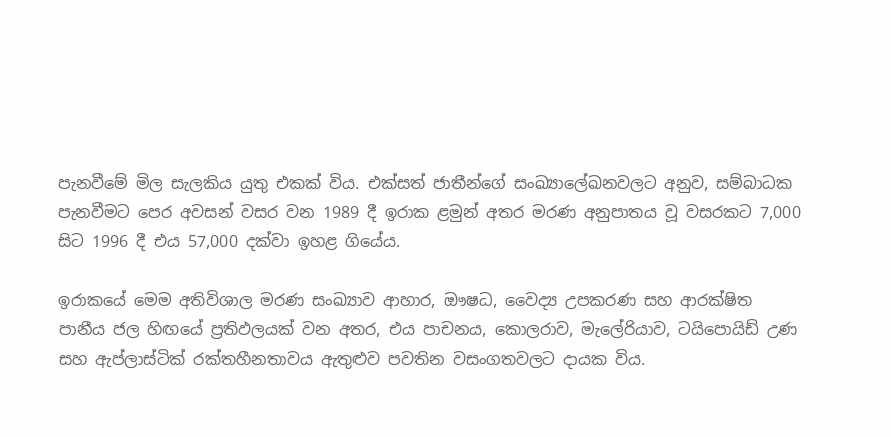පැනවීමේ මිල සැලකිය යුතු එකක් විය. එක්සත් ජාතීන්ගේ සංඛ්‍යාලේඛනවලට අනුව, සම්බාධක පැනවීමට පෙර අවසන් වසර වන 1989 දී ඉරාක ළමුන් අතර මරණ අනුපාතය වූ වසරකට 7,000 සිට 1996 දී එය 57,000 දක්වා ඉහළ ගියේය.

ඉරාකයේ මෙම අතිවිශාල මරණ සංඛ්‍යාව ආහාර, ඖෂධ, වෛද්‍ය උපකරණ සහ ආරක්ෂිත පානීය ජල හිඟයේ ප්‍රතිඵලයක් වන අතර, එය පාචනය, කොලරාව, මැලේරියාව, ටයිපොයිඩ් උණ සහ ඇප්ලාස්ටික් රක්තහීනතාවය ඇතුළුව පවතින වසංගතවලට දායක විය.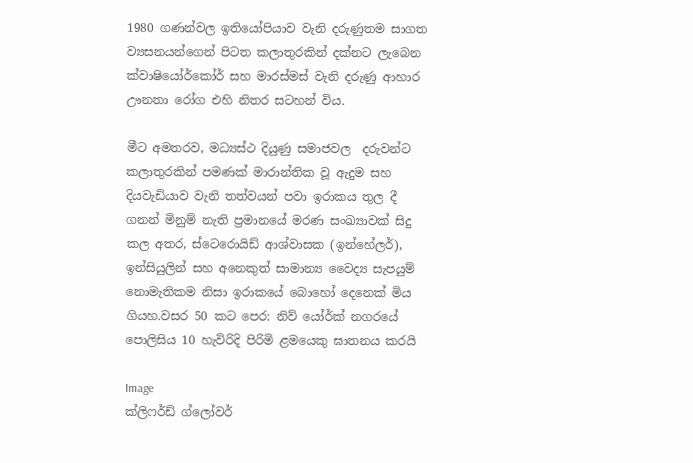1980 ගණන්වල ඉතියෝපියාව වැනි දරුණුතම සාගත ව්‍යසනයන්ගෙන් පිටත කලාතුරකින් දක්නට ලැබෙන ක්වාෂියෝර්කෝර් සහ මාරස්මස් වැනි දරුණු ආහාර ඌනතා රෝග එහි නිතර සටහන් විය.

මීට අමතරව, මධ්‍යස්ථ දියුණු සමාජවල  දරුවන්ට කලාතුරකින් පමණක් මාරාන්තික වූ ඇදුම සහ දියවැඩියාව වැනි තත්වයන් පවා ඉරාකය තුල දී  ගනන් මිනුම් නැති ප්‍රමානයේ මරණ සංඛ්‍යාවක් සිදු කල අතර, ස්ටෙරොයිඩ් ආශ්වාසක (ඉන්හේලර්), ඉන්සියුලින් සහ අනෙකුත් සාමාන්‍ය වෛද්‍ය සැපයුම් නොමැතිකම නිසා ඉරාකයේ බොහෝ දෙනෙක් මිය ගියහ.වසර 50 කට පෙර: නිව් යෝර්ක් නගරයේ පොලිසිය 10 හැවිරිදි පිරිමි ළමයෙකු ඝාතනය කරයි

Image
ක්ලිෆර්ඩ් ග්ලෝවර්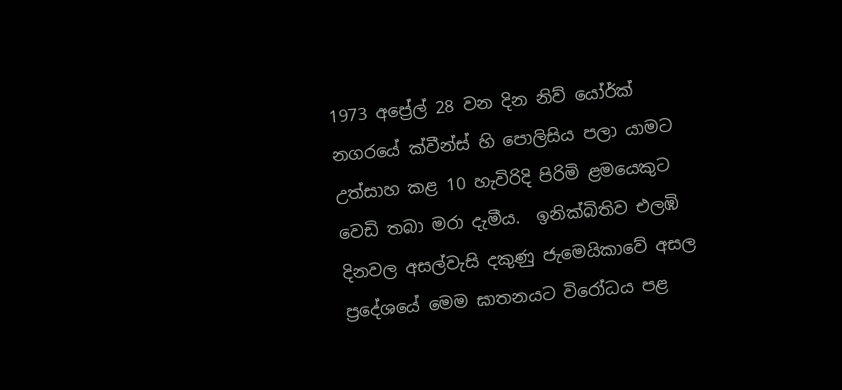1973 අප්‍රේල් 28 වන දින නිව් යෝර්ක් නගරයේ ක්වීන්ස් හි පොලිසිය පලා යාමට උත්සාහ කළ 10 හැවිරිදි පිරිමි ළමයෙකුට වෙඩි තබා මරා දැමීය.  ඉනික්බිතිව එලඹි දිනවල අසල්වැසි දකුණු ජැමෙයිකාවේ අසල ප්‍රදේශයේ මෙම ඝාතනයට විරෝධය පළ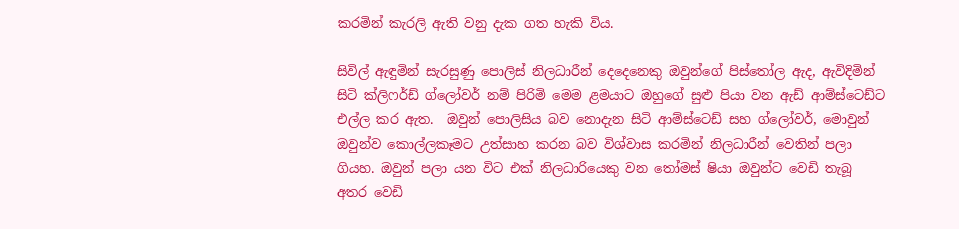කරමින් කැරලි ඇති වනු දැක ගත හැකි විය.

සිවිල් ඇඳුමින් සැරසුණු පොලිස් නිලධාරීන් දෙදෙනෙකු ඔවුන්ගේ පිස්තෝල ඇද, ඇවිදිමින් සිටි ක්ලිෆර්ඩ් ග්ලෝවර් නම් පිරිමි මෙම ළමයාට ඔහුගේ සුළු පියා වන ඇඩ් ආම්ස්ටෙඩ්ට එල්ල කර ඇත.  ඔවුන් පොලිසිය බව නොදැන සිටි ආම්ස්ටෙඩ් සහ ග්ලෝවර්, මොවුන් ඔවුන්ව කොල්ලකෑමට උත්සාහ කරන බව විශ්වාස කරමින් නිලධාරීන් වෙතින් පලා ගියහ. ඔවුන් පලා යන විට එක් නිලධාරියෙකු වන තෝමස් ෂියා ඔවුන්ට වෙඩි තැබූ අතර වෙඩි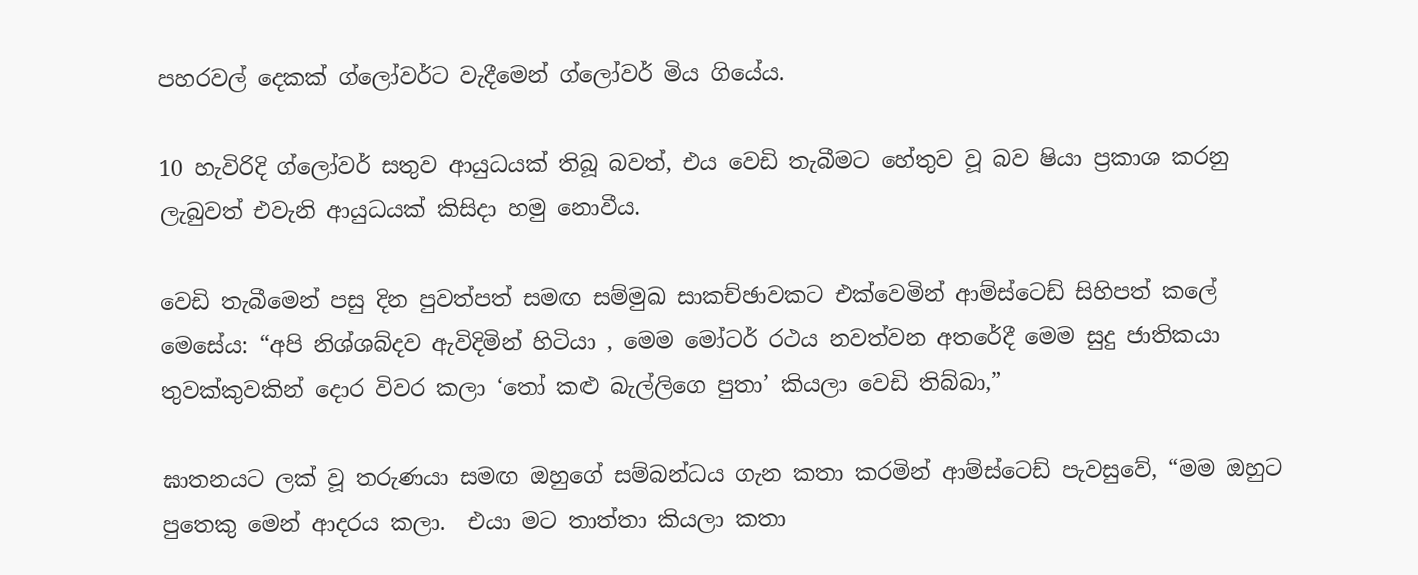පහරවල් දෙකක් ග්ලෝවර්ට වැදීමෙන් ග්ලෝවර් මිය ගියේය.

10 හැවිරිදි ග්ලෝවර් සතුව ආයුධයක් තිබූ බවත්, එය වෙඩි තැබීමට හේතුව වූ බව ෂියා ප්‍රකාශ කරනු ලැබුවත් එවැනි ආයුධයක් කිසිදා හමු නොවීය.

වෙඩි තැබීමෙන් පසු දින පුවත්පත් සමඟ සම්මුඛ සාකච්ඡාවකට එක්වෙමින් ආම්ස්ටෙඩ් සිහිපත් කලේ මෙසේය: “අපි නිශ්ශබ්දව ඇවිදිමින් හිටියා , මෙම මෝටර් රථය නවත්වන අතරේදී මෙම සුදු ජාතිකයා තුවක්කුවකින් දොර විවර කලා ‘තෝ කළු බැල්ලිගෙ පුතා’ කියලා වෙඩි තිබ්බා,”

ඝාතනයට ලක් වූ තරුණයා සමඟ ඔහුගේ සම්බන්ධය ගැන කතා කරමින් ආම්ස්ටෙඩ් පැවසුවේ, “මම ඔහුට පුතෙකු මෙන් ආදරය කලා.  එයා මට තාත්තා කියලා කතා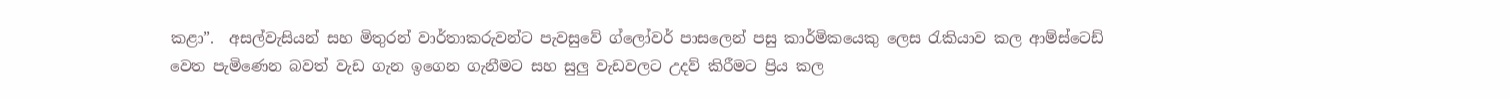කළා”.  අසල්වැසියන් සහ මිතුරන් වාර්තාකරුවන්ට පැවසුවේ ග්ලෝවර් පාසලෙන් පසු කාර්මිකයෙකු ලෙස රැකියාව කල ආම්ස්ටෙඩ් වෙත පැමිණෙන බවත් වැඩ ගැන ඉගෙන ගැනීමට සහ සුලු වැඩවලට උදව් කිරීමට ප්‍රිය කල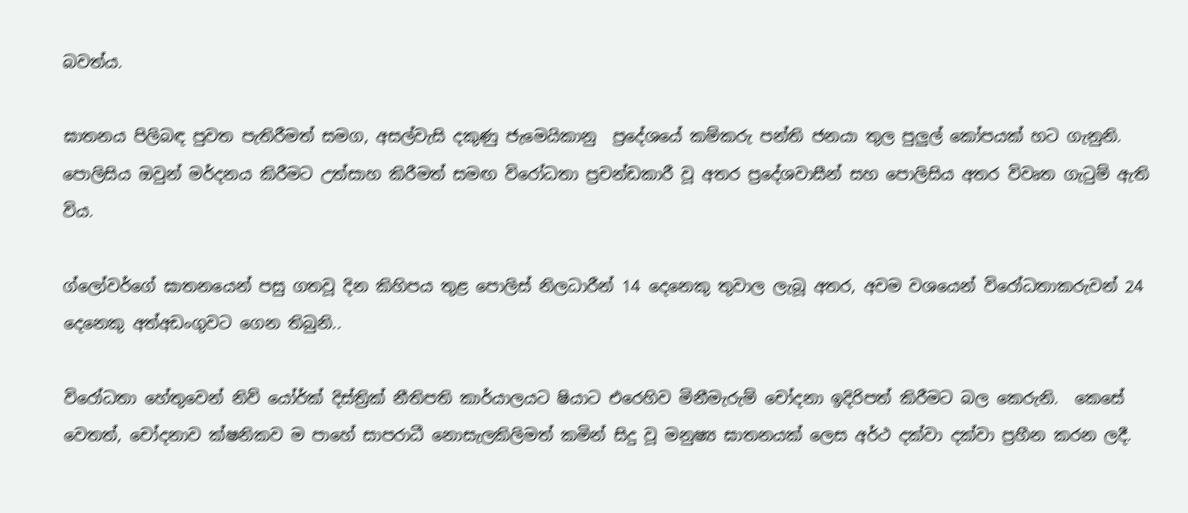බවත්ය.

ඝාතනය පිලිබඳ පුවත පැතිරීමත් සමග, අසල්වැසි දකුණු ජැමෙයිකානු  ප්‍රදේශයේ කම්කරු පන්ති ජනයා තුල පුලුල් කෝපයක් හට ගැනුනි.  පොලිසිය ඔවුන් මර්දනය කිරීමට උත්සාහ කිරීමත් සමඟ විරෝධතා ප්‍රචන්ඩකාරී වූ අතර ප්‍රදේශවාසීන් සහ පොලිසිය අතර විවෘත ගැටුම් ඇති විය.

ග්ලෝවර්ගේ ඝාතනයෙන් පසු ගතවූ දින කිහිපය තුළ පොලිස් නිලධාරීන් 14 දෙනෙකු තුවාල ලැබූ අතර, අවම වශයෙන් විරෝධතාකරුවන් 24 දෙනෙකු අත්අඩංගුවට ගෙන තිබුනි..

විරෝධතා හේතුවෙන් නිව් යෝර්ක් දිස්ත්‍රික් නීතිපති කාර්යාලයට ෂියාට එරෙහිව මිනීමැරුම් චෝදනා ඉදිරිපත් කිරීමට බල කෙරුනි.  කෙසේ වෙතත්, චෝදනාව ක්ෂනිකව ම පාහේ සාපරාධී නොසැලකිලිමත් කමින් සිදු වූ මනුෂ්‍ය ඝාතනයක් ලෙස අර්ථ දක්වා දක්වා ප්‍රහීන කරන ලදී.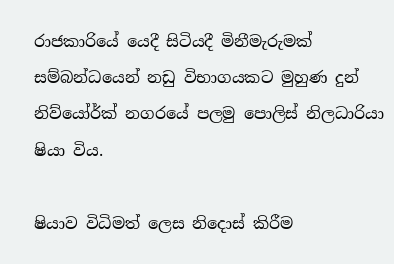රාජකාරියේ යෙදී සිටියදී මිනීමැරුමක් සම්බන්ධයෙන් නඩු විභාගයකට මුහුණ දුන් නිව්යෝර්ක් නගරයේ පලමු පොලිස් නිලධාරියා ෂියා විය.

ෂියාව විධිමත් ලෙස නිදොස් කිරීම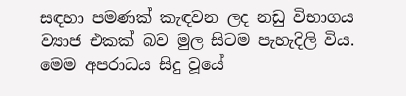සඳහා පමණක් කැඳවන ලද නඩු විභාගය ව්‍යාජ එකක් බව මුල සිටම පැහැදිලි විය.  මෙම අපරාධය සිදු වූයේ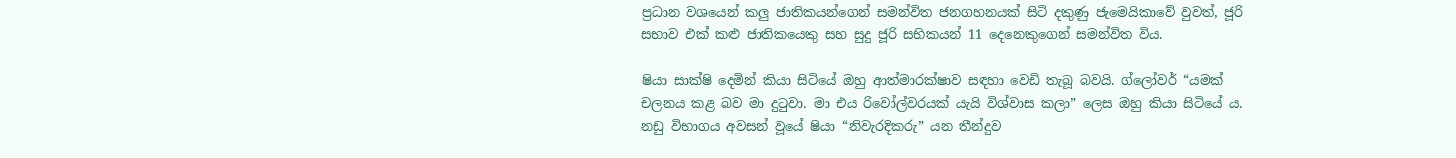ප්‍රධාන වශයෙන් කලු ජාතිකයන්ගෙන් සමන්විත ජනගහනයක් සිටි දකුණු ජැමෙයිකාවේ වුවත්, ජූරි සභාව එක් කළු ජාතිකයෙකු සහ සුදු ජූරි සභිකයන් 11 දෙනෙකුගෙන් සමන්විත විය.

ෂියා සාක්ෂි දෙමින් කියා සිටියේ ඔහු ආත්මාරක්ෂාව සඳහා වෙඩි තැබූ බවයි. ග්ලෝවර් “යමක් චලනය කළ බව මා දුටුවා. මා එය රිවෝල්වරයක් යැයි විශ්වාස කලා” ලෙස ඔහු කියා සිටියේ ය. නඩු විභාගය අවසන් වූයේ ෂියා “නිවැරදිකරු” යන තීන්දුව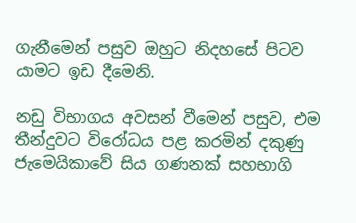ගැනීමෙන් පසුව ඔහුට නිදහසේ පිටව යාමට ඉඩ දීමෙනි.

නඩු විභාගය අවසන් වීමෙන් පසුව, එම තීන්දුවට විරෝධය පළ කරමින් දකුණු ජැමෙයිකාවේ සිය ගණනක් සහභාගි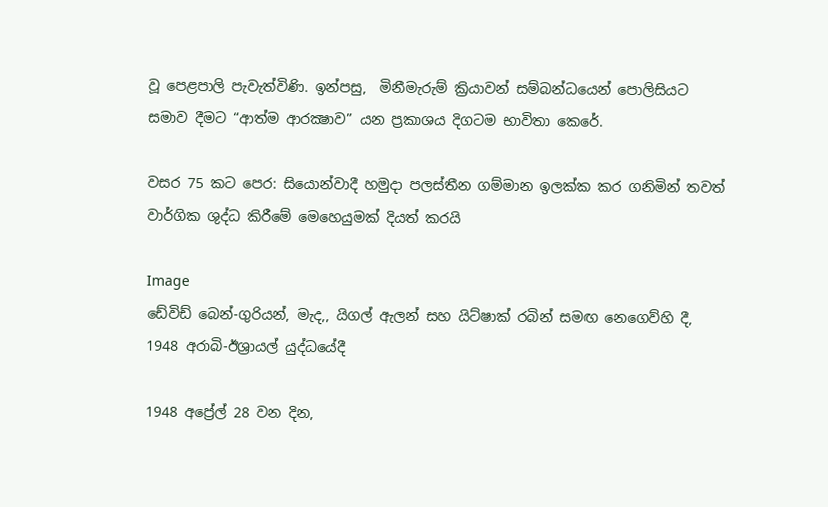වූ පෙළපාලි පැවැත්විණි. ඉන්පසු,  මිනීමැරුම් ක්‍රියාවන් සම්බන්ධයෙන් පොලිසියට සමාව දීමට “ආත්ම ආරක්‍ෂාව” යන ප්‍රකාශය දිගටම භාවිතා කෙරේ.

වසර 75 කට පෙර: සියොන්වාදී හමුදා පලස්තීන ගම්මාන ඉලක්ක කර ගනිමින් තවත් වාර්ගික ශුද්ධ කිරීමේ මෙහෙයුමක් දියත් කරයි

Image
ඩේවිඩ් බෙන්-ගුරියන්, මැද,, යිගල් ඇලන් සහ යිට්ෂාක් රබින් සමඟ නෙගෙව්හි දී, 1948 අරාබි-ඊශ්‍රායල් යුද්ධයේදී

1948 අප්‍රේල් 28 වන දින,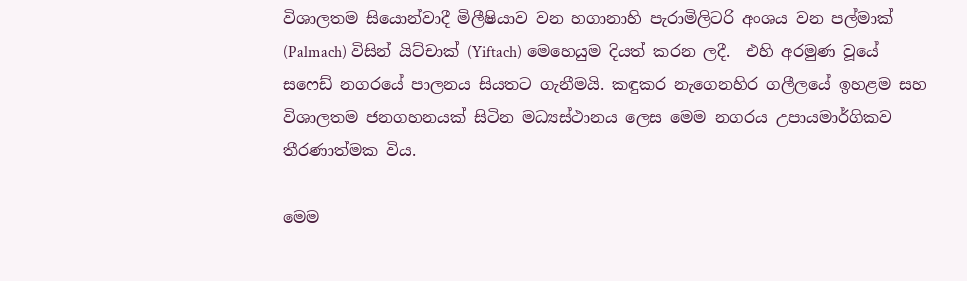විශාලතම සියොන්වාදී මිලීෂියාව වන හගානාහි පැරාමිලිටරි අංශය වන පල්මාක් (Palmach) විසින් යිට්චාක් (Yiftach) මෙහෙයුම දියත් කරන ලදී.  එහි අරමුණ වූයේ සෆෙඩ් නගරයේ පාලනය සියතට ගැනීමයි. කඳුකර නැගෙනහිර ගලීලයේ ඉහළම සහ විශාලතම ජනගහනයක් සිටින මධ්‍යස්ථානය ලෙස මෙම නගරය උපායමාර්ගිකව තීරණාත්මක විය.

මෙම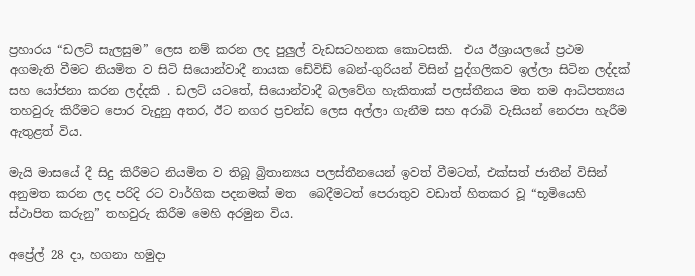ප්‍රහාරය “ඩලට් සැලසුම” ලෙස නම් කරන ලද පුලුල් වැඩසටහනක කොටසකි.  එය ඊශ්‍රායලයේ ප්‍රථම අගමැති වීමට නියමිත ව සිටි සියොන්වාදී නායක ඩේවිඩ් බෙන්-ගුරියන් විසින් පුද්ගලිකව ඉල්ලා සිටින ලද්දක් සහ යෝජනා කරන ලද්දකි . ඩලට් යටතේ, සියොන්වාදී බලවේග හැකිතාක් පලස්තීනය මත තම ආධිපත්‍යය තහවුරු කිරීමට පොර වැදුනු අතර, ඊට නගර ප්‍රචන්ඩ ලෙස අල්ලා ගැනීම සහ අරාබි වැසියන් නෙරපා හැරීම ඇතුළත් විය.

මැයි මාසයේ දී සිදු කිරීමට නියමිත ව තිබූ බ්‍රිතාන්‍යය පලස්තීනයෙන් ඉවත් වීමටත්, එක්සත් ජාතීන් විසින් අනුමත කරන ලද පරිදි රට වාර්ගික පදනමක් මත  බෙදීමටත් පෙරාතුව වඩාත් හිතකර වූ “භූමියෙහි ස්ථාපිත කරුනු” තහවුරු කිරීම මෙහි අරමුන විය.

අප්‍රේල් 28 දා, හගනා හමුදා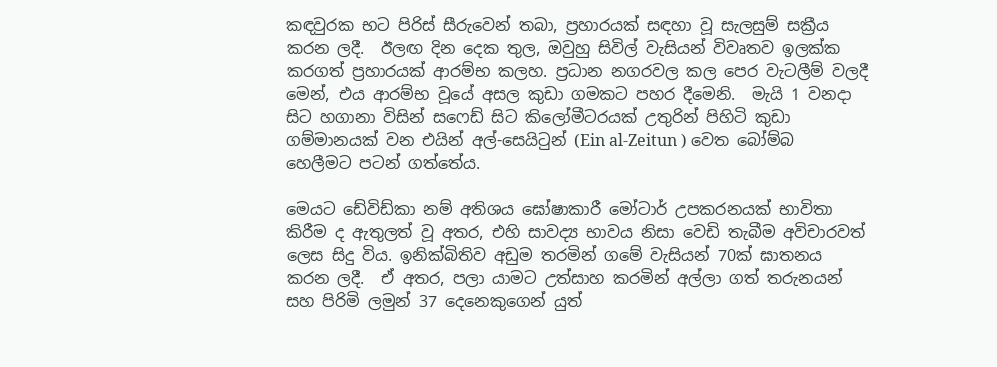කඳවුරක භට පිරිස් සීරුවෙන් තබා, ප්‍රහාරයක් සඳහා වූ සැලසුම් සක්‍රීය කරන ලදී.  ඊලඟ දින දෙක තුල, ඔවුහු සිවිල් වැසියන් විවෘතව ඉලක්ක කරගත් ප්‍රහාරයක් ආරම්භ කලහ. ප්‍රධාන නගරවල කල පෙර වැටලීම් වලදී මෙන්, එය ආරම්භ වූයේ අසල කුඩා ගමකට පහර දීමෙනි.  මැයි 1 වනදා සිට හගානා විසින් සෆෙඩ් සිට කිලෝමීටරයක් උතුරින් පිහිටි කුඩා ගම්මානයක් වන එයින් අල්-සෙයිටුන් (Ein al-Zeitun ) වෙත බෝම්බ හෙලීමට පටන් ගත්තේය.

මෙයට ඩේවිඩ්කා නම් අතිශය ඝෝෂාකාරී මෝටාර් උපකරනයක් භාවිතා කිරීම ද ඇතුලත් වූ අතර, එහි සාවද්‍ය භාවය නිසා වෙඩි තැබීම අවිචාරවත් ලෙස සිදු විය. ඉනික්බිතිව අඩුම තරමින් ගමේ වැසියන් 70ක් ඝාතනය කරන ලදී.  ඒ අතර, පලා යාමට උත්සාහ කරමින් අල්ලා ගත් තරුනයන් සහ පිරිමි ලමුන් 37 දෙනෙකුගෙන් යුත්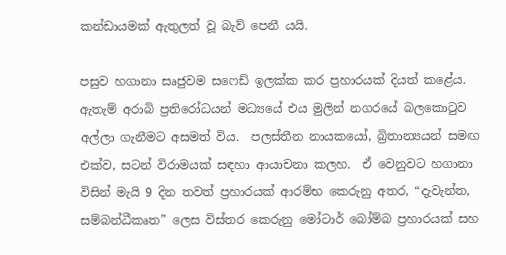කන්ඩායමක් ඇතුලත් වූ බැව් පෙනී යයි.

පසුව හගානා සෘජුවම සෆෙඩ් ඉලක්ක කර ප්‍රහාරයක් දියත් කළේය.  ඇතැම් අරාබි ප්‍රතිරෝධයන් මධ්‍යයේ එය මුලින් නගරයේ බලකොටුව අල්ලා ගැනීමට අසමත් විය.  පලස්තීන නායකයෝ, බ්‍රිතාන්‍යයන් සමඟ එක්ව, සටන් විරාමයක් සඳහා ආයාචනා කලහ.  ඒ වෙනුවට හගානා විසින් මැයි 9 දින තවත් ප්‍රහාරයක් ආරම්භ කෙරුනු අතර, “දැවැන්ත, සම්බන්ධීකෘත” ලෙස විස්තර කෙරුනු මෝටාර් බෝම්බ ප්‍රහාරයක් සහ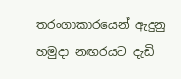තරංගාකාරයෙන් ඇදුනු හමුදා නඟරයට දැඩි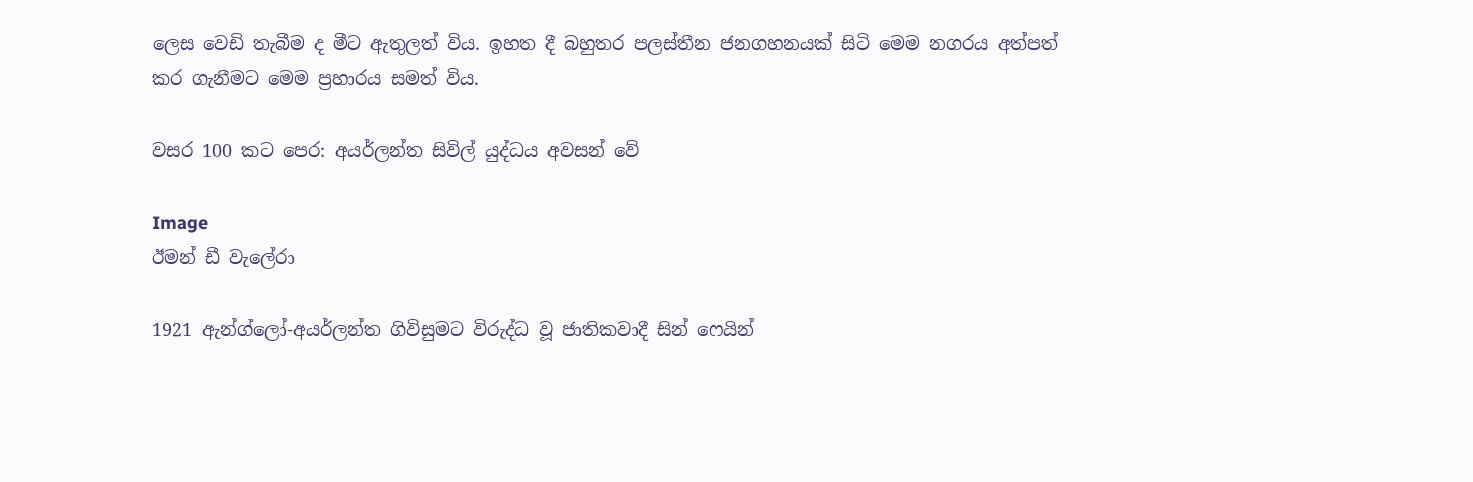ලෙස වෙඩි තැබීම ද මීට ඇතුලත් විය. ඉහත දී බහුතර පලස්තීන ජනගහනයක් සිටි මෙම නගරය අත්පත් කර ගැනීමට මෙම ප්‍රහාරය සමත් විය.

වසර 100 කට පෙර: අයර්ලන්ත සිවිල් යුද්ධය අවසන් වේ

Image
ඊමන් ඩී වැලේරා

1921 ඇන්ග්ලෝ-අයර්ලන්ත ගිවිසුමට විරුද්ධ වූ ජාතිකවාදී සින් ෆෙයින්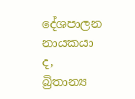දේශපාලන නායකයා ද, බ්‍රිතාන්‍ය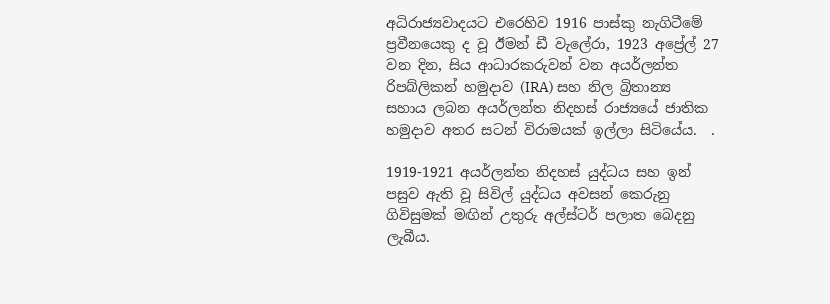අධිරාජ්‍යවාදයට එරෙහිව 1916 පාස්කු නැගිටීමේ ප්‍රවීනයෙකු ද වූ ඊමන් ඩී වැලේරා, 1923 අප්‍රේල් 27 වන දින, සිය ආධාරකරුවන් වන අයර්ලන්ත රිපබ්ලිකන් හමුදාව (IRA) සහ නිල බ්‍රිතාන්‍ය සහාය ලබන අයර්ලන්ත නිදහස් රාජ්‍යයේ ජාතික හමුදාව අතර සටන් විරාමයක් ඉල්ලා සිටියේය.  .

1919-1921 අයර්ලන්ත නිදහස් යුද්ධය සහ ඉන් පසුව ඇති වූ සිවිල් යුද්ධය අවසන් කෙරුනු ගිවිසුමක් මඟින් උතුරු අල්ස්ටර් පලාත බෙදනු ලැබීය.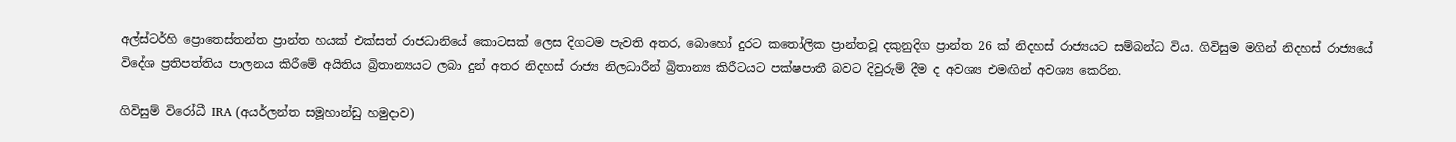අල්ස්ටර්හි ප්‍රොතෙස්තන්ත ප්‍රාන්ත හයක් එක්සත් රාජධානියේ කොටසක් ලෙස දිගටම පැවති අතර, බොහෝ දුරට කතෝලික ප්‍රාන්තවූ දකුනුදිග ප්‍රාන්ත 26 ක් නිදහස් රාජ්‍යයට සම්බන්ධ විය. ගිවිසුම මගින් නිදහස් රාජ්‍යයේ විදේශ ප්‍රතිපත්තිය පාලනය කිරීමේ අයිතිය බ්‍රිතාන්‍යයට ලබා දුන් අතර නිදහස් රාජ්‍ය නිලධාරීන් බ්‍රිතාන්‍ය කිරීටයට පක්ෂපාතී බවට දිවුරුම් දීම ද අවශ්‍ය එමඟින් අවශ්‍ය කෙරින.

ගිවිසුම් විරෝධී IRA (අයර්ලන්ත සමූහාන්ඩු හමුදාව)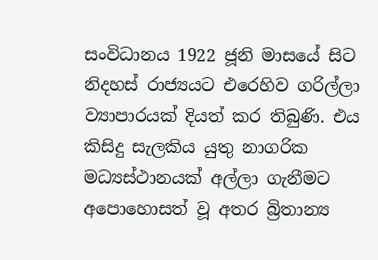සංවිධානය 1922 ජූනි මාසයේ සිට නිදහස් රාජ්‍යයට එරෙහිව ගරිල්ලා ව්‍යාපාරයක් දියත් කර තිබුණි. එය කිසිදු සැලකිය යුතු නාගරික මධ්‍යස්ථානයක් අල්ලා ගැනීමට අපොහොසත් වූ අතර බ්‍රිතාන්‍ය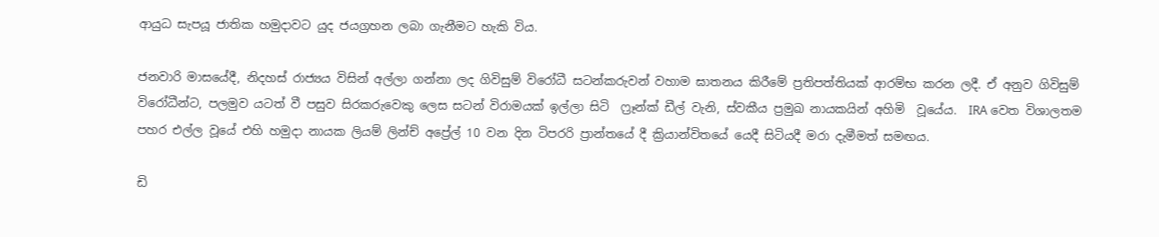ආයුධ සැපයූ ජාතික හමුදාවට යුද ජයග්‍රහන ලබා ගැනීමට හැකි විය.

ජනවාරි මාසයේදී, නිදහස් රාජ්‍යය විසින් අල්ලා ගන්නා ලද ගිවිසුම් විරෝධී සටන්කරුවන් වහාම ඝාතනය කිරීමේ ප්‍රතිපත්තියක් ආරම්භ කරන ලදී. ඒ අනුව ගිවිසුම් විරෝධීන්ට, පලමුව යටත් වී පසුව සිරකරුවෙකු ලෙස සටන් විරාමයක් ඉල්ලා සිටි  ෆ්‍රෑන්ක් ඩීල් වැනි, ස්වකීය ප්‍රමුඛ නායකයින් අහිමි  වූයේය.  IRA වෙත විශාලතම පහර එල්ල වූයේ එහි හමුදා නායක ලියම් ලින්ච් අප්‍රේල් 10 වන දින ටිපරරි ප්‍රාන්තයේ දී ක්‍රියාන්විතයේ යෙදී සිටියදී මරා දැමීමත් සමඟය.

ඩි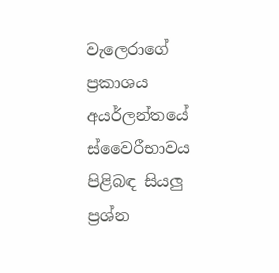වැලෙරාගේ ප්‍රකාශය අයර්ලන්තයේ ස්වෛරීභාවය පිළිබඳ සියලු ප්‍රශ්න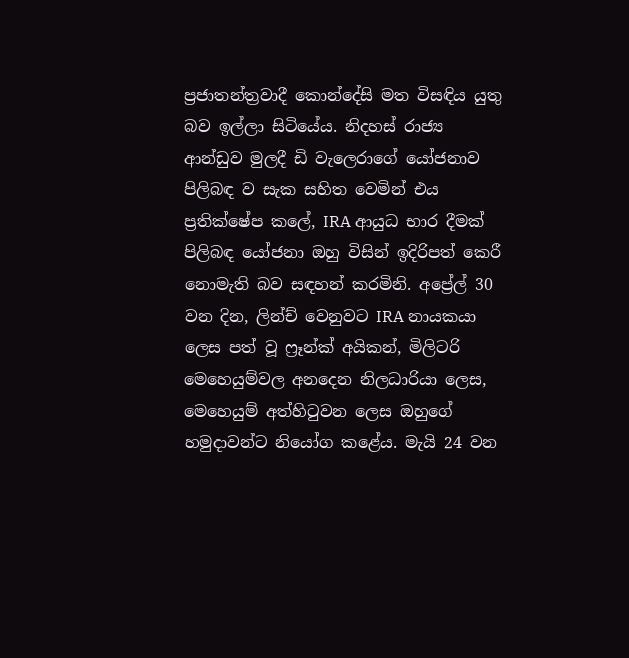ප්‍රජාතන්ත්‍රවාදී කොන්දේසි මත විසඳිය යුතු බව ඉල්ලා සිටියේය. නිදහස් රාජ්‍ය ආන්ඩුව මුලදී ඩි වැලෙරාගේ යෝජනාව පිලිබඳ ව සැක සහිත වෙමින් එය ප්‍රතික්ෂේප කලේ, IRA ආයුධ භාර දීමක් පිලිබඳ යෝජනා ඔහු විසින් ඉදිරිපත් කෙරී නොමැති බව සඳහන් කරමිනි. අප්‍රේල් 30 වන දින, ලින්ච් වෙනුවට IRA නායකයා ලෙස පත් වූ ෆ්‍රෑන්ක් අයිකන්, මිලිටරි මෙහෙයුම්වල අනදෙන නිලධාරියා ලෙස, මෙහෙයුම් අත්හිටුවන ලෙස ඔහුගේ හමුදාවන්ට නියෝග කළේය. මැයි 24 වන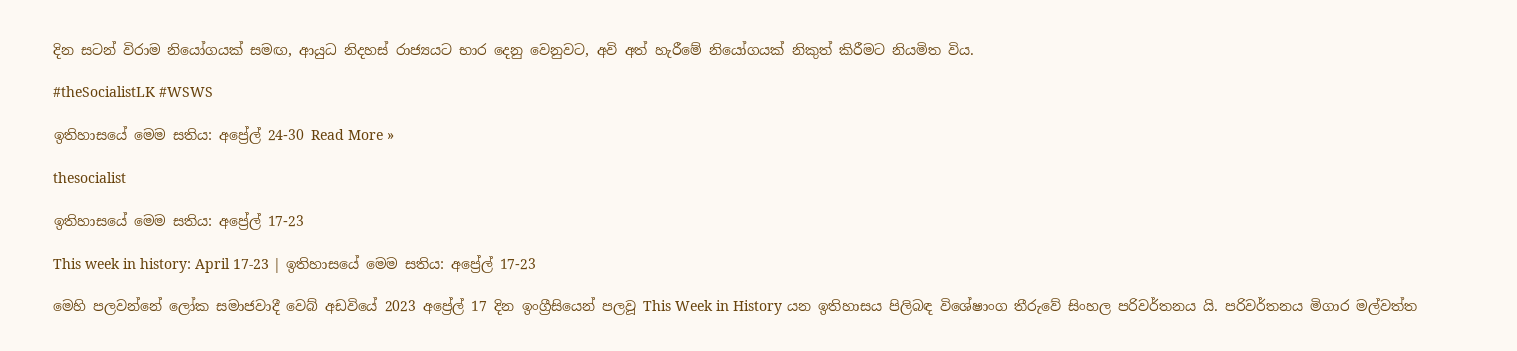දින සටන් විරාම නියෝගයක් සමඟ, ආයුධ නිදහස් රාජ්‍යයට භාර දෙනු වෙනුවට, අවි අත් හැරීමේ නියෝගයක් නිකුත් කිරීමට නියමිත විය.

#theSocialistLK #WSWS

ඉතිහාසයේ මෙම සතිය: අප්‍රේල් 24-30 Read More »

thesocialist

ඉතිහාසයේ මෙම සතිය: අප්‍රේල් 17-23

This week in history: April 17-23 | ඉතිහාසයේ මෙම සතිය: අප්‍රේල් 17-23

මෙහි පලවන්නේ ලෝක සමාජවාදී වෙබ් අඩවියේ 2023 අප්‍රේල් 17 දින ඉංග්‍රීසියෙන් පලවූ This Week in History යන ඉතිහාසය පිලිබඳ විශේෂාංග තීරුවේ සිංහල පරිවර්තනය යි. පරිවර්තනය මිගාර මල්වත්ත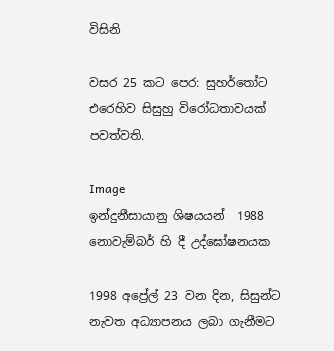විසිනි

වසර 25 කට පෙර: සුහර්තෝට එරෙහිව සිසුහු විරෝධතාවයක් පවත්වති.

Image
ඉන්දුනීසායානු ශිෂයයන්  1988 නොවැම්බර් හි දී උද්ඝෝෂනයක

1998 අප්‍රේල් 23 වන දින, සිසුන්ට නැවත අධ්‍යාපනය ලබා ගැනීමට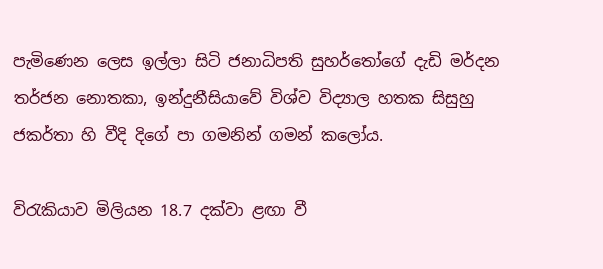පැමිණෙන ලෙස ඉල්ලා සිටි ජනාධිපති සුහර්තෝගේ දැඩි මර්දන තර්ජන නොතකා, ඉන්දුනීසියාවේ විශ්ව විද්‍යාල හතක සිසුහු ජකර්තා හි වීදි දිගේ පා ගමනින් ගමන් කලෝය.

විරැකියාව මිලියන 18.7 දක්වා ළඟා වී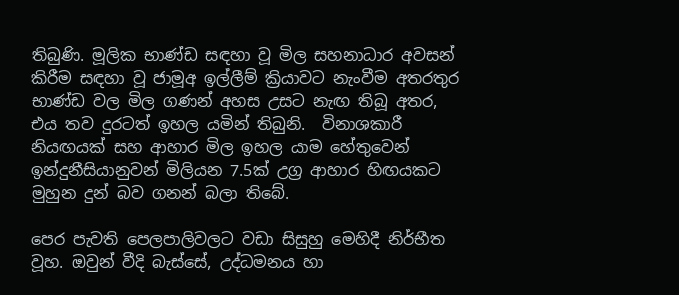තිබුණි. මූලික භාණ්ඩ සඳහා වූ මිල සහනාධාර අවසන් කිරීම සඳහා වූ ජාමූඅ ඉල්ලීම් ක්‍රියාවට නැංවීම අතරතුර භාණ්ඩ වල මිල ගණන් අහස උසට නැඟ තිබූ අතර, එය තව දුරටත් ඉහල යමින් තිබුනි.  විනාශකාරී නියඟයක් සහ ආහාර මිල ඉහල යාම හේතුවෙන් ඉන්දුනීසියානුවන් මිලියන 7.5ක් උග්‍ර ආහාර හිඟයකට මුහුන දුන් බව ගනන් බලා තිබේ.

පෙර පැවති පෙලපාලිවලට වඩා සිසුහු මෙහිදී නිර්භීත වූහ. ඔවුන් වීදි බැස්සේ, උද්ධමනය හා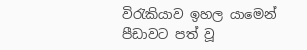විරැකියාව ඉහල යාමෙන් පීඩාවට පත් වූ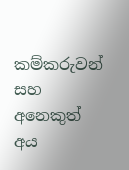කම්කරුවන් සහ අනෙකුත් අය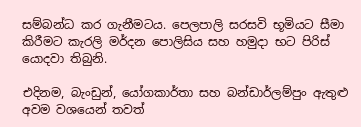සම්බන්ධ කර ගැනීමටය. පෙලපාලි සරසවි භූමියට සීමා කිරීමට කැරලි මර්දන පොලිසිය සහ හමුදා භට පිරිස් යොදවා තිබුනි.

එදිනම, බැංඩුන්, යෝගකාර්තා සහ බන්ඩාර්ලම්පුං ඇතුළු අවම වශයෙන් තවත්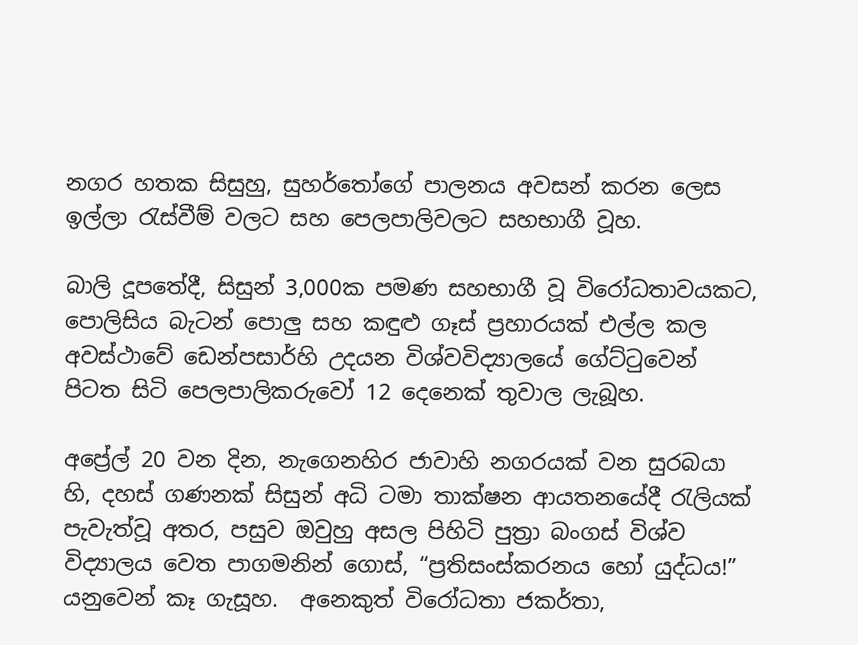නගර හතක සිසුහු, සුහර්තෝගේ පාලනය අවසන් කරන ලෙස ඉල්ලා රැස්වීම් වලට සහ පෙලපාලිවලට සහභාගී වූහ.

බාලි දූපතේදී, සිසුන් 3,000ක පමණ සහභාගී වූ විරෝධතාවයකට, පොලිසිය බැටන් පොලු සහ කඳුළු ගෑස් ප්‍රහාරයක් එල්ල කල අවස්ථාවේ ඩෙන්පසාර්හි උදයන විශ්වවිද්‍යාලයේ ගේට්ටුවෙන් පිටත සිටි පෙලපාලිකරුවෝ 12 දෙනෙක් තුවාල ලැබූහ.

අප්‍රේල් 20 වන දින, නැගෙනහිර ජාවාහි නගරයක් වන සුරබයා හි, දහස් ගණනක් සිසුන් අධි ටමා තාක්ෂන ආයතනයේදී රැලියක් පැවැත්වූ අතර, පසුව ඔවුහු අසල පිහිටි පුත්‍රා බංගස් විශ්ව විද්‍යාලය වෙත පාගමනින් ගොස්, “ප්‍රතිසංස්කරනය හෝ යුද්ධය!” යනුවෙන් කෑ ගැසූහ.  අනෙකුත් විරෝධතා ජකර්තා,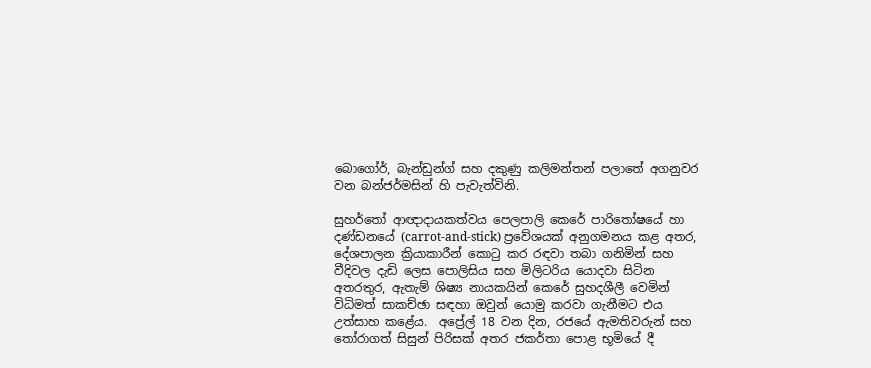බොගෝර්, බැන්ඩුන්ග් සහ දකුණු කලිමන්තන් පලාතේ අගනුවර වන බන්ජර්මසින් හි පැවැත්විනි.

සුහර්තෝ ආඥාදායකත්වය පෙලපාලි කෙරේ පාරිතෝෂයේ හා දණ්ඩනයේ (carrot-and-stick) ප්‍රවේශයක් අනුගමනය කළ අතර, දේශපාලන ක්‍රියාකාරීන් කොටු කර රඳවා තබා ගනිමින් සහ වීදිවල දැඩි ලෙස පොලිසිය සහ මිලිටරිය යොදවා සිටින අතරතුර, ඇතැම් ශිෂ්‍ය නායකයින් කෙරේ සුහදශීලී වෙමින් විධිමත් සාකච්ඡා සඳහා ඔවුන් යොමු කරවා ගැනීමට එය උත්සාහ කළේය.  අප්‍රේල් 18 වන දින, රජයේ ඇමතිවරුන් සහ තෝරාගත් සිසුන් පිරිසක් අතර ජකර්තා පොළ භූමියේ දී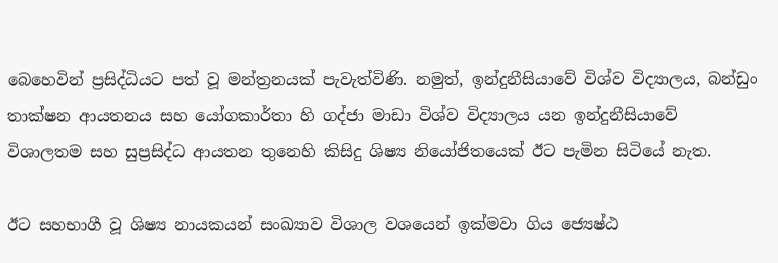බෙහෙවින් ප්‍රසිද්ධියට පත් වූ මන්ත්‍රනයක් පැවැත්විණි. නමුත්, ඉන්දුනීසියාවේ විශ්ව විද්‍යාලය, බන්ඩුං තාක්ෂන ආයතනය සහ යෝගකාර්තා හි ගද්ජා මාඩා විශ්ව විද්‍යාලය යන ඉන්දුනීසියාවේ විශාලතම සහ සුප්‍රසිද්ධ ආයතන තුනෙහි කිසිදු ශිෂ්‍ය නියෝජිතයෙක් ඊට පැමින සිටියේ නැත.

ඊට සහභාගී වූ ශිෂ්‍ය නායකයන් සංඛ්‍යාව විශාල වශයෙන් ඉක්මවා ගිය ජ්‍යෙෂ්ඨ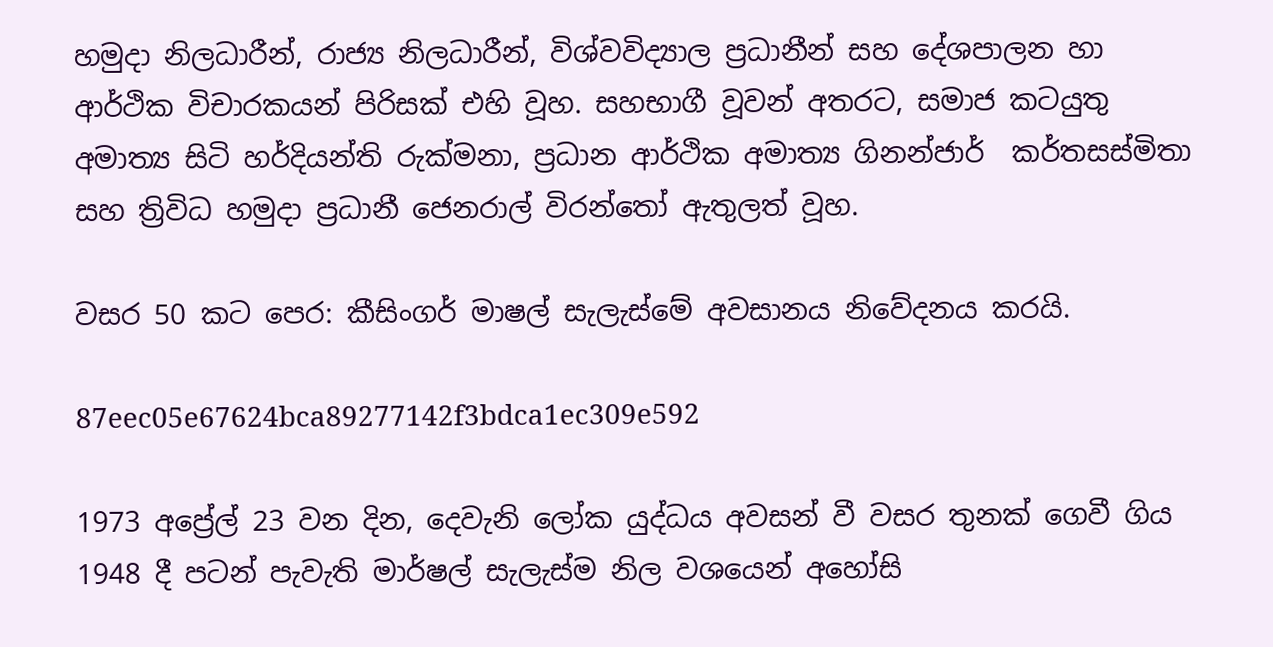හමුදා නිලධාරීන්, රාජ්‍ය නිලධාරීන්, විශ්වවිද්‍යාල ප්‍රධානීන් සහ දේශපාලන හා ආර්ථික විචාරකයන් පිරිසක් එහි වූහ. සහභාගී වූවන් අතරට, සමාජ කටයුතු අමාත්‍ය සිටි හර්දියන්ති රුක්මනා, ප්‍රධාන ආර්ථික අමාත්‍ය ගිනන්ජාර්  කර්තසස්මිතා සහ ත්‍රිවිධ හමුදා ප්‍රධානී ජෙනරාල් විරන්තෝ ඇතුලත් වූහ.

වසර 50 කට පෙර: කීසිංගර් මාෂල් සැලැස්මේ අවසානය නිවේදනය කරයි.

87eec05e67624bca89277142f3bdca1ec309e592

1973 අප්‍රේල් 23 වන දින, දෙවැනි ලෝක යුද්ධය අවසන් වී වසර තුනක් ගෙවී ගිය 1948 දී පටන් පැවැති මාර්ෂල් සැලැස්ම නිල වශයෙන් අහෝසි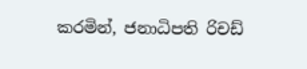කරමින්, ජනාධිපති රිචඩ්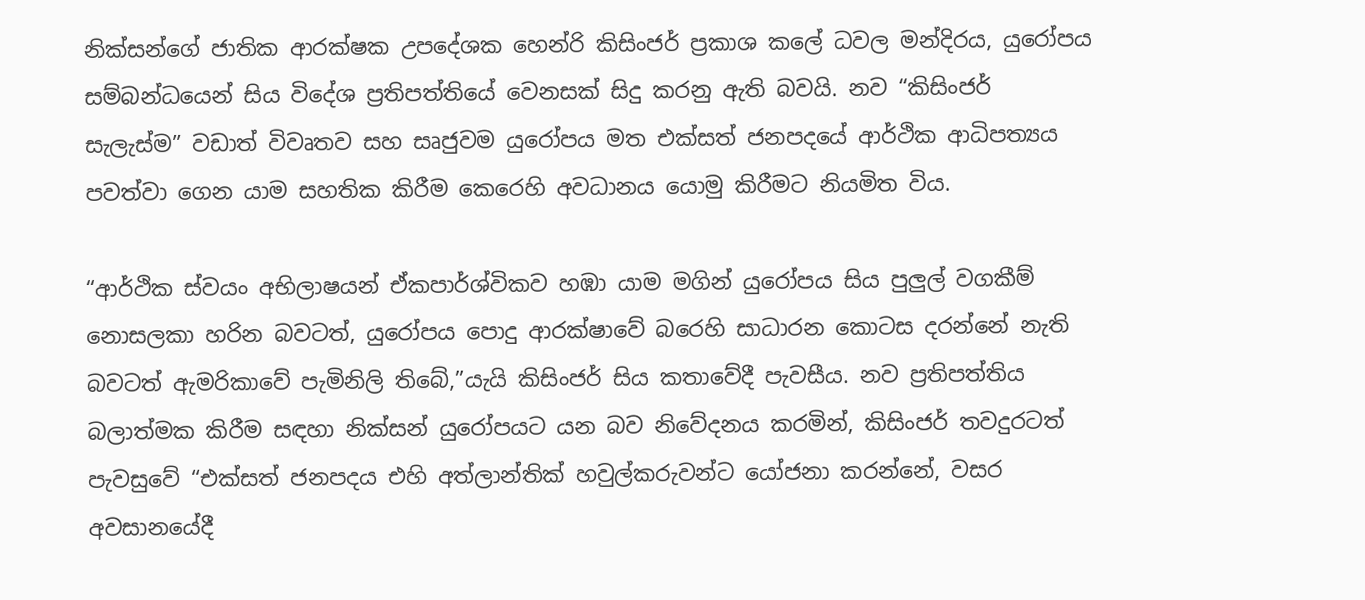නික්සන්ගේ ජාතික ආරක්ෂක උපදේශක හෙන්රි කිසිංජර් ප්‍රකාශ කලේ ධවල මන්දිරය, යුරෝපය සම්බන්ධයෙන් සිය විදේශ ප්‍රතිපත්තියේ වෙනසක් සිදු කරනු ඇති බවයි. නව “කිසිංජර් සැලැස්ම” වඩාත් විවෘතව සහ සෘජුවම යුරෝපය මත එක්සත් ජනපදයේ ආර්ථික ආධිපත්‍යය පවත්වා ගෙන යාම සහතික කිරීම කෙරෙහි අවධානය යොමු කිරීමට නියමිත විය.

“ආර්ථික ස්වයං අභිලාෂයන් ඒකපාර්ශ්විකව හඹා යාම මගින් යුරෝපය සිය පුලුල් වගකීම් නොසලකා හරින බවටත්, යුරෝපය පොදු ආරක්ෂාවේ බරෙහි සාධාරන කොටස දරන්නේ නැති බවටත් ඇමරිකාවේ පැමිනිලි තිබේ,”යැයි කිසිංජර් සිය කතාවේදී පැවසීය. නව ප්‍රතිපත්තිය බලාත්මක කිරීම සඳහා නික්සන් යුරෝපයට යන බව නිවේදනය කරමින්, කිසිංජර් තවදුරටත් පැවසුවේ “එක්සත් ජනපදය එහි අත්ලාන්තික් හවුල්කරුවන්ට යෝජනා කරන්නේ, වසර අවසානයේදී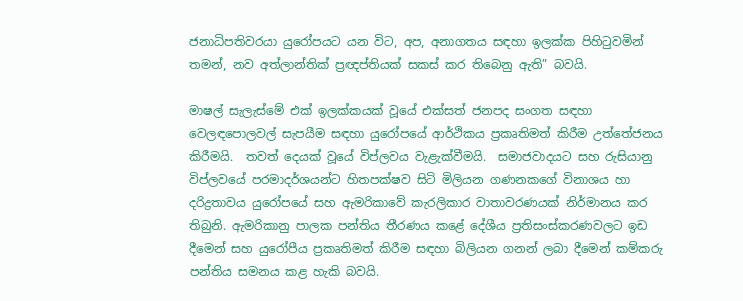ජනාධිපතිවරයා යුරෝපයට යන විට, අප, අනාගතය සඳහා ඉලක්ක පිහිටුවමින් තමන්, නව අත්ලාන්තික් ප්‍රඥප්තියක් සකස් කර තිබෙනු ඇති” බවයි.

මාෂල් සැලැස්මේ එක් ඉලක්කයක් වූයේ එක්සත් ජනපද සංගත සඳහා වෙලඳපොලවල් සැපයීම සඳහා යුරෝපයේ ආර්ථිකය ප්‍රකෘතිමත් කිරීම උත්තේජනය කිරීමයි.  තවත් දෙයක් වූයේ විප්ලවය වැළැක්වීමයි.  සමාජවාදයට සහ රුසියානු විප්ලවයේ පරමාදර්ශයන්ට හිතපක්ෂව සිටි මිලියන ගණනකගේ විනාශය හා දරිද්‍රතාවය යුරෝපයේ සහ ඇමරිකාවේ කැරලිකාර වාතාවරණයක් නිර්මානය කර තිබුනි. ඇමරිකානු පාලක පන්තිය තීරණය කළේ දේශීය ප්‍රතිසංස්කරණවලට ඉඩ දීමෙන් සහ යුරෝපීය ප්‍රකෘතිමත් කිරීම සඳහා බිලියන ගනන් ලබා දීමෙන් කම්කරු පන්තිය සමනය කළ හැකි බවයි.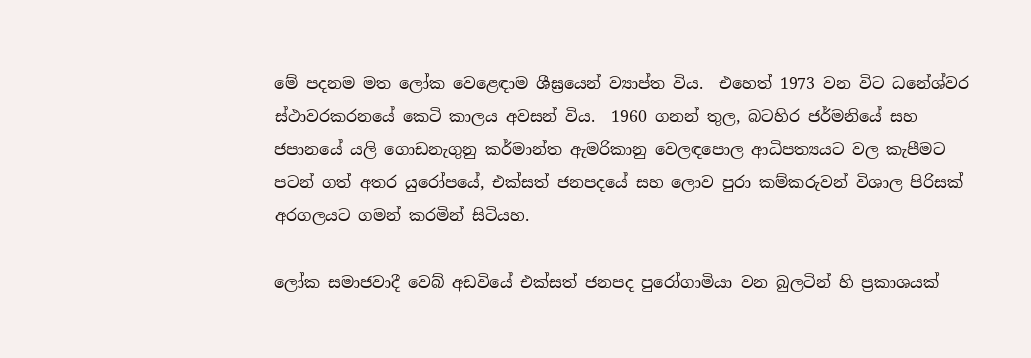මේ පදනම මත ලෝක වෙළෙඳාම ශීඝ්‍රයෙන් ව්‍යාප්ත විය.  එහෙත් 1973 වන විට ධනේශ්වර ස්ථාවරකරනයේ කෙටි කාලය අවසන් විය.  1960 ගනන් තුල, බටහිර ජර්මනියේ සහ ජපානයේ යලි ගොඩනැගුනු කර්මාන්ත ඇමරිකානු වෙලඳපොල ආධිපත්‍යයට වල කැපීමට පටන් ගත් අතර යුරෝපයේ, එක්සත් ජනපදයේ සහ ලොව පුරා කම්කරුවන් විශාල පිරිසක් අරගලයට ගමන් කරමින් සිටියහ.

ලෝක සමාජවාදී වෙබ් අඩවියේ එක්සත් ජනපද පුරෝගාමියා වන බුලටින් හි ප්‍රකාශයක්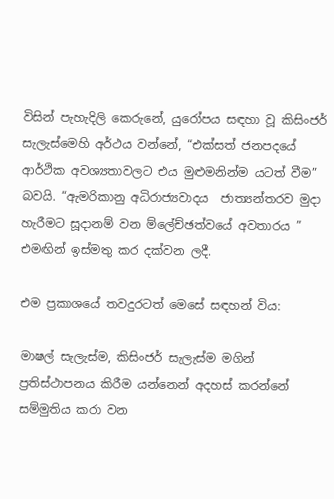විසින් පැහැදිලි කෙරුනේ, යුරෝපය සඳහා වූ කිසිංජර් සැලැස්මෙහි අර්ථය වන්නේ, “එක්සත් ජනපදයේ ආර්ථික අවශ්‍යතාවලට එය මුළුමනින්ම යටත් වීම” බවයි. “ඇමරිකානු අධිරාජ්‍යවාදය  ජාත්‍යන්තරව මුදා හැරීමට සූදානම් වන ම්ලේච්ඡත්වයේ අවතාරය ” එමඟින් ඉස්මතු කර දක්වන ලදී.

එම ප්‍රකාශයේ තවදුරටත් මෙසේ සඳහන් විය:

මාෂල් සැලැස්ම, කිසිංජර් සැලැස්ම මගින් ප්‍රතිස්ථාපනය කිරීම යන්නෙන් අදහස් කරන්නේ සම්මුතිය කරා වන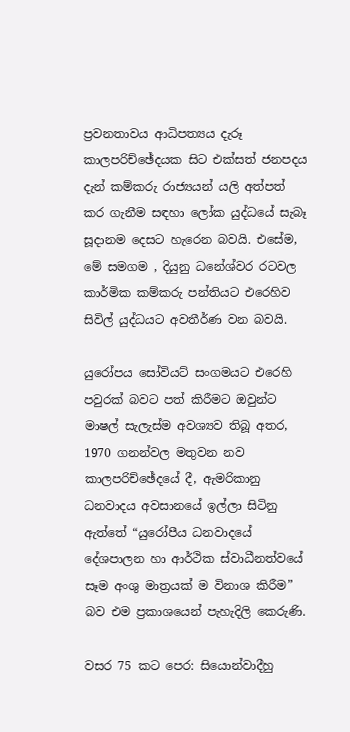ප්‍රවනතාවය ආධිපත්‍යය දැරූ කාලපරිච්ඡේදයක සිට එක්සත් ජනපදය දැන් කම්කරු රාජ්‍යයන් යලි අත්පත් කර ගැනීම සඳහා ලෝක යුද්ධයේ සැබෑ සූදානම දෙසට හැරෙන බවයි. එසේම, මේ සමගම , දියුනු ධනේශ්වර රටවල කාර්මික කම්කරු පන්තියට එරෙහිව සිවිල් යුද්ධයට අවතීර්ණ වන බවයි.

යුරෝපය සෝවියට් සංගමයට එරෙහි පවුරක් බවට පත් කිරීමට ඔවුන්ට මාෂල් සැලැස්ම අවශ්‍යව තිබූ අතර, 1970 ගනන්වල මතුවන නව කාලපරිච්ඡේදයේ දී, ඇමරිකානු ධනවාදය අවසානයේ ඉල්ලා සිටිනු ඇත්තේ “යුරෝපීය ධනවාදයේ දේශපාලන හා ආර්ථික ස්වාධීනත්වයේ සෑම අංශු මාත්‍රයක් ම විනාශ කිරීම” බව එම ප්‍රකාශයෙන් පැහැදිලි කෙරුණි.

වසර 75 කට පෙර: සියොන්වාදීහු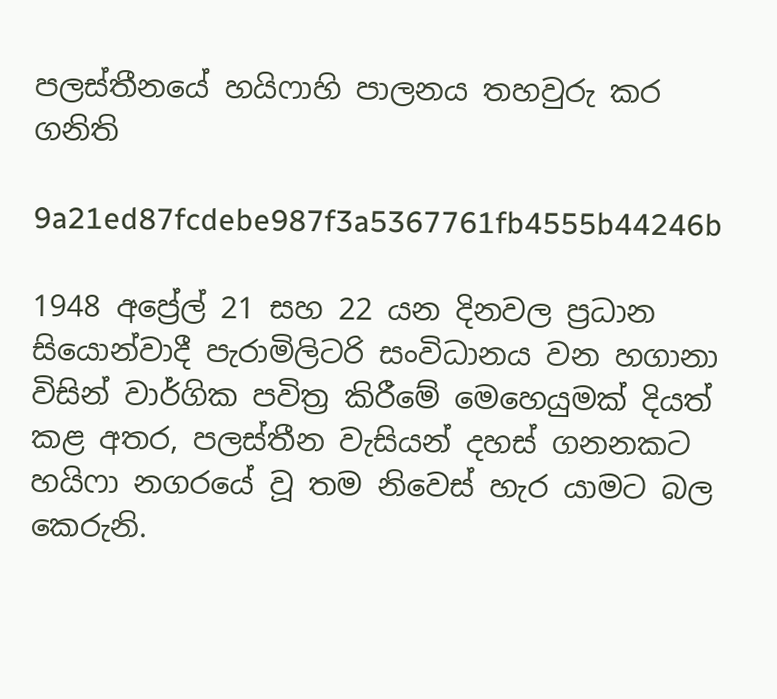පලස්තීනයේ හයිෆාහි පාලනය තහවුරු කර ගනිති

9a21ed87fcdebe987f3a5367761fb4555b44246b

1948 අප්‍රේල් 21 සහ 22 යන දිනවල ප්‍රධාන සියොන්වාදී පැරාමිලිටරි සංවිධානය වන හගානා විසින් වාර්ගික පවිත්‍ර කිරීමේ මෙහෙයුමක් දියත් කළ අතර, පලස්තීන වැසියන් දහස් ගනනකට හයිෆා නගරයේ වූ තම නිවෙස් හැර යාමට බල කෙරුනි.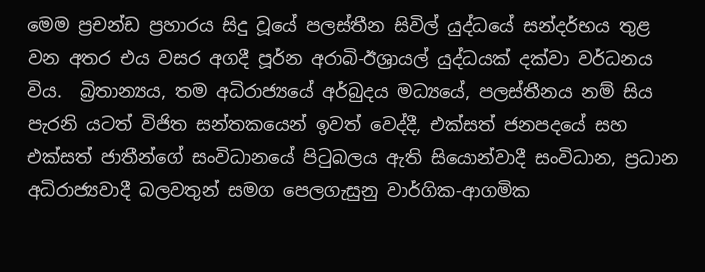මෙම ප්‍රචන්ඩ ප්‍රහාරය සිදු වූයේ පලස්තීන සිවිල් යුද්ධයේ සන්දර්භය තුළ වන අතර එය වසර අගදී පූර්න අරාබි-ඊශ්‍රායල් යුද්ධයක් දක්වා වර්ධනය විය.  බ්‍රිතාන්‍යය, තම අධිරාජ්‍යයේ අර්බුදය මධ්‍යයේ, පලස්තීනය නම් සිය පැරනි යටත් විජිත සන්තකයෙන් ඉවත් වෙද්දී, එක්සත් ජනපදයේ සහ එක්සත් ජාතීන්ගේ සංවිධානයේ පිටුබලය ඇති සියොන්වාදී සංවිධාන, ප්‍රධාන අධිරාජ්‍යවාදී බලවතුන් සමග පෙලගැසුනු වාර්ගික-ආගමික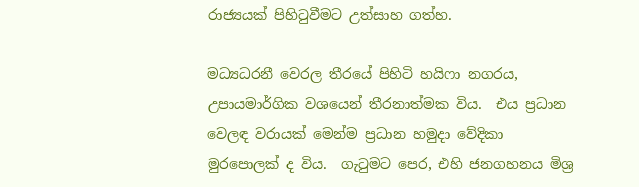රාජ්‍යයක් පිහිටුවීමට උත්සාහ ගත්හ.

මධ්‍යධරනී වෙරල තීරයේ පිහිටි හයිෆා නගරය, උපායමාර්ගික වශයෙන් තීරනාත්මක විය.  එය ප්‍රධාන වෙලඳ වරායක් මෙන්ම ප්‍රධාන හමුදා වේදිකා මුරපොලක් ද විය.  ගැටුමට පෙර, එහි ජනගහනය මිශ්‍ර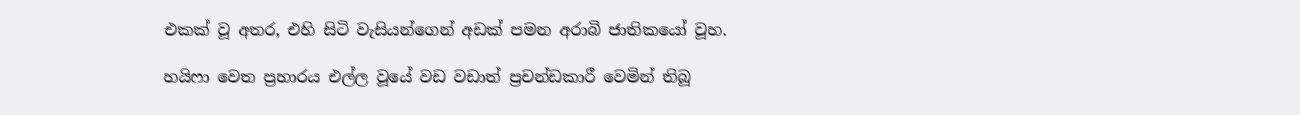එකක් වූ අතර, එහි සිටි වැසියන්ගෙන් අඩක් පමන අරාබි ජාතිකයෝ වූහ.

හයිෆා වෙත ප්‍රහාරය එල්ල වූයේ වඩ වඩාත් ප්‍රචන්ඩකාරී වෙමින් තිබූ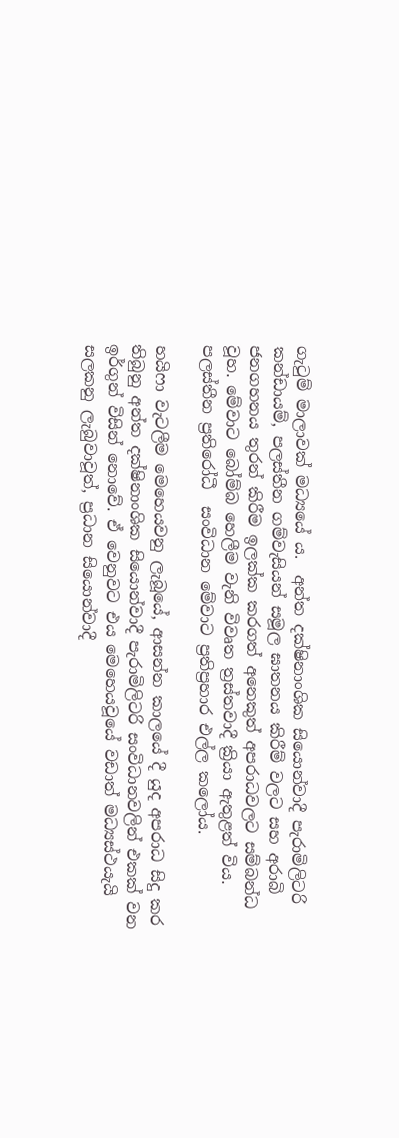ගැටුම් මාලාවක් මධ්‍යයේ ය.  අන්ත දක්ෂිනාංශික සියොන්වාදී පැරාමිලිටරි කන්ඩායම්, පලස්තීන ගම්වැසියන් සමූල ඝාතනය කිරීම් වලට සහ අරාබි ජනගහනය තුරන් කිරීම ඉලක්ක කරගත් අනෙකුත් අපරාධවලට සම්බන්ධ වූහ. මේවාට බෝම්බ හෙලීම වැනි විවෘත ත්‍රස්තවාදී ක්‍රියා ඇතුළත් විය. පලස්තීන ප්‍රතිරෝධී  සංවිධාන මේවාට ප්‍රතිප්‍රහාර එල්ල කලෝය.

හයිෆා වැටලීම මෙහෙයවනු ලැබූයේ, ආසන්න කාලයේ දී යුද අපරාධ සිදු කර තිබුනු අන්ත දක්ෂිනාංශික සියොන්වාදී පැරාමිලිටරි සංවිධානවලින් එකක් වන ඉර්ගුන් විසින් නොවේ. ඒ වෙනුවට එය මෙහෙයවූයේ වඩාත් මධ්‍යස්ථයැයි සලකනු ලැබුවාවූත්, ප්‍රධාන සියොන්වාදී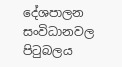දේශපාලන සංවිධානවල පිටුබලය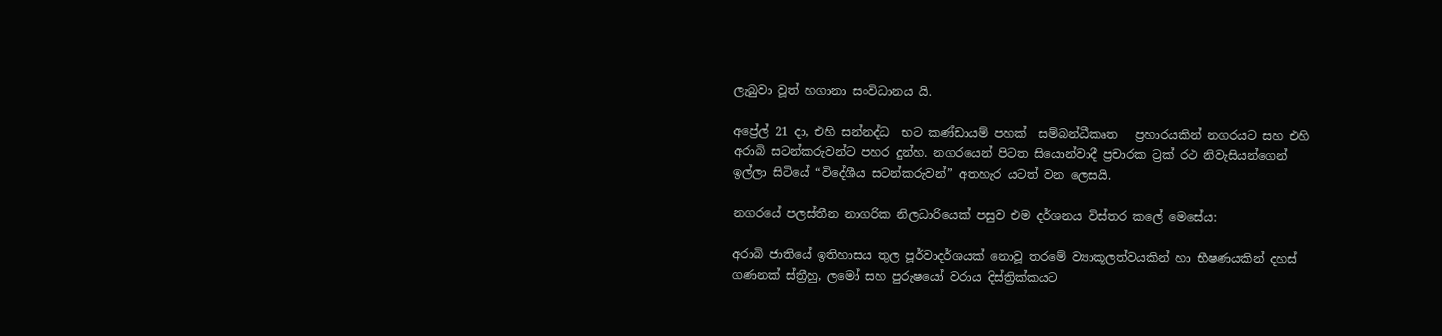ලැබුවා වූත් හගානා සංවිධානය යි.

අප්‍රේල් 21 දා, එහි සන්නද්ධ  භට කණ්ඩායම් පහක්  සම්බන්ධීකෘත   ප්‍රහාරයකින් නගරයට සහ එහි අරාබි සටන්කරුවන්ට පහර දුන්හ. නගරයෙන් පිටත සියොන්වාදී ප්‍රචාරක ට්‍රක් රථ නිවැසියන්ගෙන් ඉල්ලා සිටියේ “විදේශීය සටන්කරුවන්” අතහැර යටත් වන ලෙසයි.

නගරයේ පලස්තීන නාගරික නිලධාරියෙක් පසුව එම දර්ශනය විස්තර කලේ මෙසේය:

අරාබි ජාතියේ ඉතිහාසය තුල පූර්වාදර්ශයක් නොවූ තරමේ ව්‍යාකූලත්වයකින් හා භීෂණයකින් දහස් ගණනක් ස්ත්‍රීහු, ලමෝ සහ පුරුෂයෝ වරාය දිස්ත්‍රික්කයට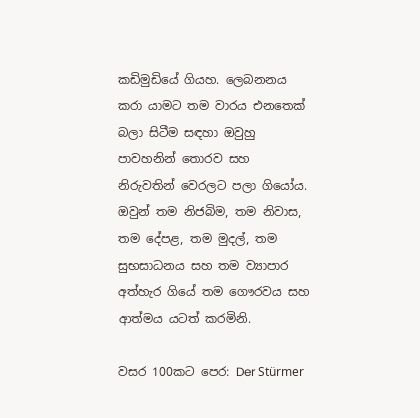කඩිමුඩියේ ගියහ. ලෙබනනය කරා යාමට තම වාරය එනතෙක් බලා සිටීම සඳහා ඔවුහු පාවහනින් තොරව සහ නිරුවතින් වෙරලට පලා ගියෝය. ඔවුන් තම නිජබිම, තම නිවාස, තම දේපළ, තම මුදල්, තම සුභසාධනය සහ තම ව්‍යාපාර අත්හැර ගියේ තම ගෞරවය සහ ආත්මය යටත් කරමිනි.

වසර 100කට පෙර: Der Stürmer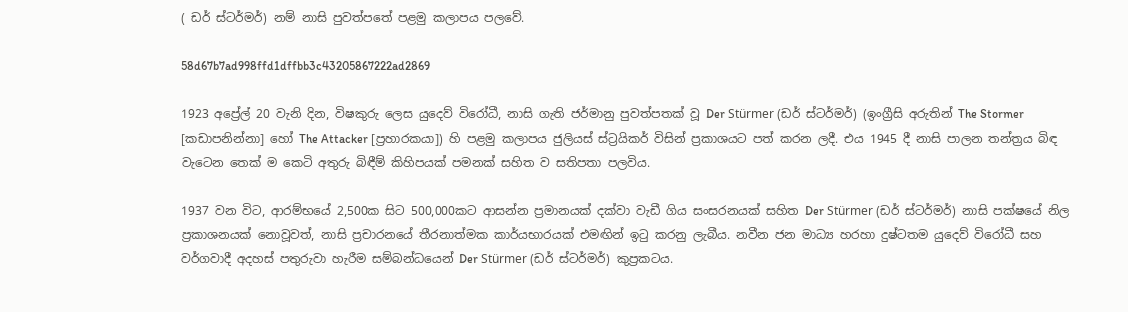( ඩර් ස්ටර්මර්) නම් නාසි පුවත්පතේ පළමු කලාපය පලවේ.

58d67b7ad998ffd1dffbb3c43205867222ad2869

1923 අප්‍රේල් 20 වැනි දින, විෂකුරු ලෙස යුදෙව් විරෝධී, නාසි ගැති ජර්මානු පුවත්පතක් වූ Der Stürmer (ඩර් ස්ටර්මර්) (ඉංග්‍රීසි අරුතින් The Stormer [කඩාපනින්නා] හෝ The Attacker [ප්‍රහාරකයා]) හි පළමු කලාපය ජුලියස් ස්ට්‍රයිකර් විසින් ප්‍රකාශයට පත් කරන ලදී. එය 1945 දී නාසි පාලන තන්ත්‍රය බිඳ වැටෙන තෙක් ම කෙටි අතුරු බිඳීම් කිහිපයක් පමනක් සහිත ව සතිපතා පලවිය.

1937 වන විට, ආරම්භයේ 2,500ක සිට 500,000කට ආසන්න ප්‍රමානයක් දක්වා වැඩී ගිය සංසරනයක් සහිත Der Stürmer (ඩර් ස්ටර්මර්) නාසි පක්ෂයේ නිල ප්‍රකාශනයක් නොවූවත්, නාසි ප්‍රචාරනයේ තීරනාත්මක කාර්යභාරයක් එමඟින් ඉටු කරනු ලැබීය. නවීන ජන මාධ්‍ය හරහා දුෂ්ටතම යුදෙව් විරෝධී සහ වර්ගවාදී අදහස් පතුරුවා හැරීම සම්බන්ධයෙන් Der Stürmer (ඩර් ස්ටර්මර්) කුප්‍රකටය.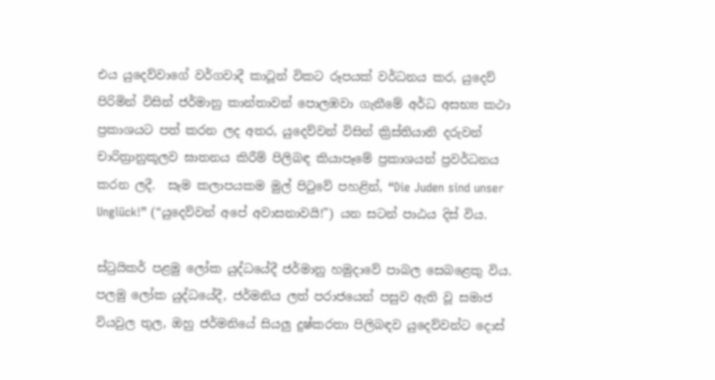එය යුදෙව්වාගේ වර්ගවාදී කාටූන් විකට රූපයක් වර්ධනය කර, යුදෙව් පිරිමින් විසින් ජර්මානු කාන්තාවන් පොලඹවා ගැනීමේ අර්ධ අසභ්‍ය කථා ප්‍රකාශයට පත් කරන ලද අතර, යුදෙව්වන් විසින් ක්‍රිස්තියානි දරුවන් චාරිත්‍රානුකූලව ඝාතනය කිරීම් පිලිබඳ කියාපෑමේ ප්‍රකාශයන් ප්‍රවර්ධනය කරන ලදී.  සෑම කලාපයකම මුල් පිටුවේ පහළින්, “Die Juden sind unser Unglück!” (“යුදෙව්වන් අපේ අවාසනාවයි!”) යන සටන් පාඨය දිස් විය.

ස්ට්‍රයිකර් පළමු ලෝක යුද්ධයේදී ජර්මානු හමුදාවේ පාබල සෙබළෙකු විය. පලමු ලෝක යුද්ධයේදී, ජර්මනිය ලත් පරාජයෙන් පසුව ඇති වූ සමාජ වියවුල තුල, ඔහු ජර්මනියේ සියලු දුෂ්කරතා පිලිබඳව යුදෙව්වන්ට දොස්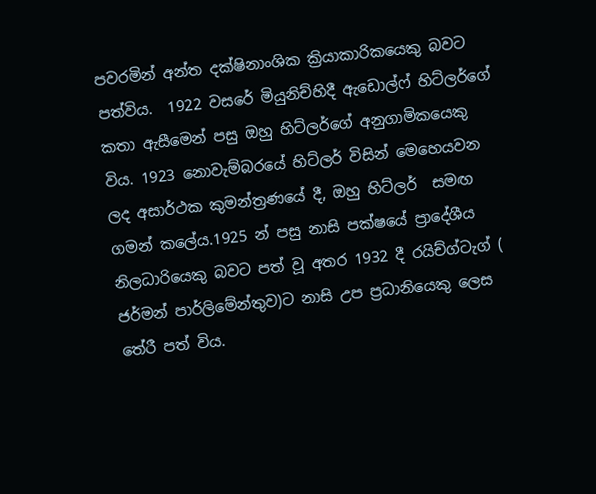පවරමින් අන්ත දක්ෂිනාංශික ක්‍රියාකාරිකයෙකු බවට පත්විය.  1922 වසරේ මියුනිච්හිදී ඇඩොල්ෆ් හිට්ලර්ගේ කතා ඇසීමෙන් පසු ඔහු හිට්ලර්ගේ අනුගාමිකයෙකු විය. 1923 නොවැම්බරයේ හිට්ලර් විසින් මෙහෙයවන ලද අසාර්ථක කුමන්ත්‍රණයේ දී, ඔහු හිට්ලර්  සමඟ ගමන් කලේය.1925 න් පසු නාසි පක්ෂයේ ප්‍රාදේශීය නිලධාරියෙකු බවට පත් වූ අතර 1932 දී රයිච්ග්ටැග් ( ජර්මන් පාර්ලිමේන්තුව)ට නාසි උප ප්‍රධානියෙකු ලෙස තේරී පත් විය.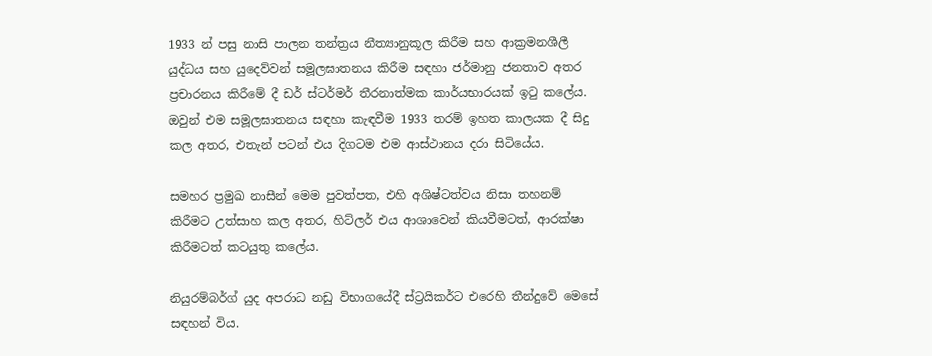1933 න් පසු නාසි පාලන තන්ත්‍රය නීත්‍යානුකූල කිරීම සහ ආක්‍රමනශීලී යුද්ධය සහ යුදෙව්වන් සමූලඝාතනය කිරීම සඳහා ජර්මානු ජනතාව අතර ප්‍රචාරනය කිරීමේ දී ඩර් ස්ටර්මර් තීරනාත්මක කාර්යභාරයක් ඉටු කලේය. ඔවුන් එම සමූලඝාතනය සඳහා කැඳවීම 1933 තරම් ඉහත කාලයක දී සිදු කල අතර, එතැන් පටන් එය දිගටම එම ආස්ථානය දරා සිටියේය.

සමහර ප්‍රමුඛ නාසීන් මෙම පුවත්පත, එහි අශිෂ්ටත්වය නිසා තහනම් කිරීමට උත්සාහ කල අතර, හිට්ලර් එය ආශාවෙන් කියවීමටත්, ආරක්ෂා කිරීමටත් කටයුතු කලේය.

නියුරම්බර්ග් යුද අපරාධ නඩු විභාගයේදී ස්ට්‍රයිකර්ට එරෙහි තීන්දුවේ මෙසේ සඳහන් විය.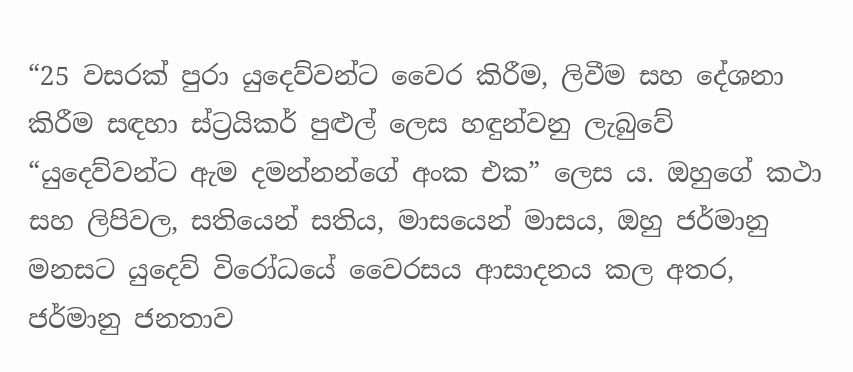“25 වසරක් පුරා යුදෙව්වන්ට වෛර කිරීම, ලිවීම සහ දේශනා කිරීම සඳහා ස්ට්‍රයිකර් පුළුල් ලෙස හඳුන්වනු ලැබුවේ “යුදෙව්වන්ට ඇම දමන්නන්ගේ අංක එක” ලෙස ය. ඔහුගේ කථා සහ ලිපිවල, සතියෙන් සතිය, මාසයෙන් මාසය, ඔහු ජර්මානු මනසට යුදෙව් විරෝධයේ වෛරසය ආසාදනය කල අතර, ජර්මානු ජනතාව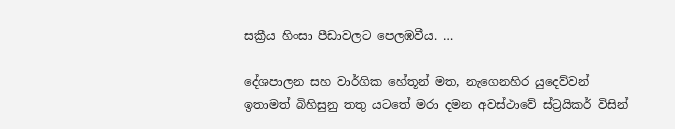සක්‍රීය හිංසා පීඩාවලට පෙලඹවීය. …

දේශපාලන සහ වාර්ගික හේතූන් මත, නැගෙනහිර යුදෙව්වන් ඉතාමත් බිහිසුනු තතු යටතේ මරා දමන අවස්ථාවේ ස්ට්‍රයිකර් විසින්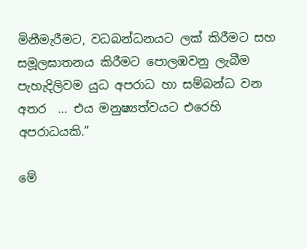මිනීමැරීමට, වධබන්ධනයට ලක් කිරීමට සහ සමූලඝාතනය කිරීමට පොලඹවනු ලැබීම පැහැදිලිවම යුධ අපරාධ හා සම්බන්ධ වන අතර  … එය මනුෂ්‍යත්වයට එරෙහි අපරාධයකි.”

මේ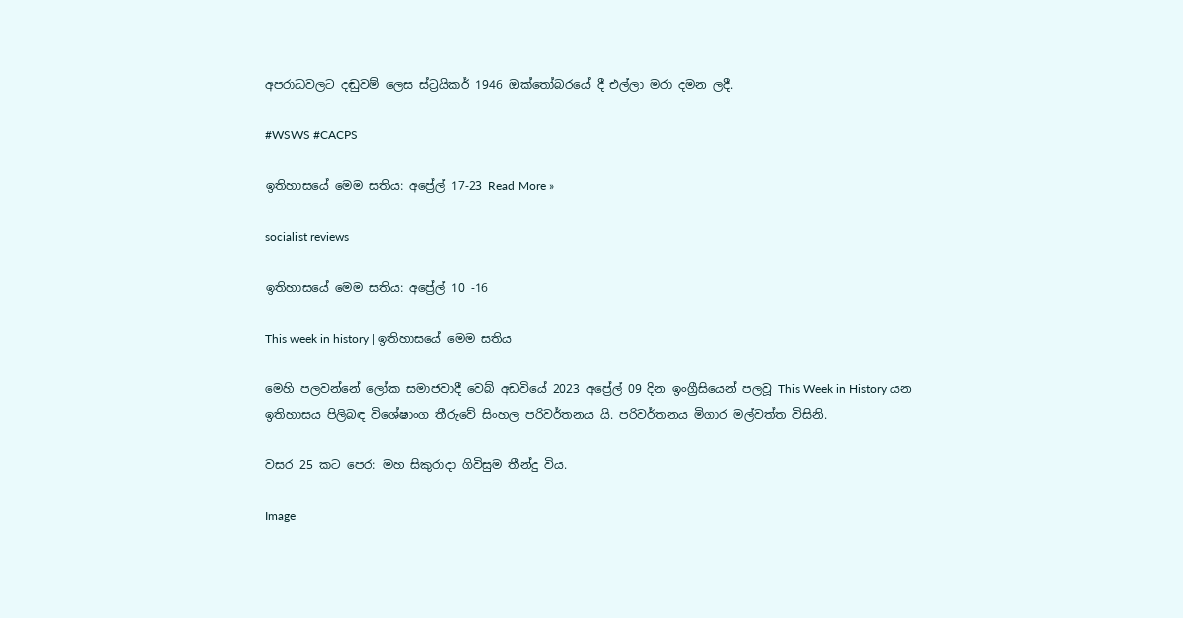අපරාධවලට දඬුවම් ලෙස ස්ට්‍රයිකර් 1946 ඔක්තෝබරයේ දී එල්ලා මරා දමන ලදී.

#WSWS #CACPS

ඉතිහාසයේ මෙම සතිය: අප්‍රේල් 17-23 Read More »

socialist reviews

ඉතිහාසයේ මෙම සතිය: අප්‍රේල් 10 -16

This week in history | ඉතිහාසයේ මෙම සතිය

මෙහි පලවන්නේ ලෝක සමාජවාදී වෙබ් අඩවියේ 2023 අප්‍රේල් 09 දින ඉංග්‍රීසියෙන් පලවූ This Week in History යන ඉතිහාසය පිලිබඳ විශේෂාංග තීරුවේ සිංහල පරිවර්තනය යි. පරිවර්තනය මිගාර මල්වත්ත විසිනි.

වසර 25 කට පෙර: මහ සිකුරාදා ගිවිසුම තීන්දු විය.

Image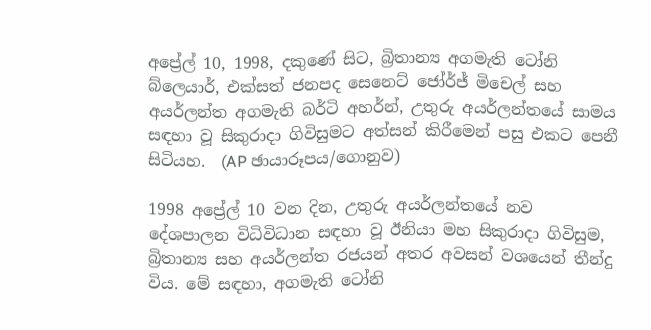අප්‍රේල් 10, 1998, දකුණේ සිට, බ්‍රිතාන්‍ය අගමැති ටෝනි බ්ලෙයාර්, එක්සත් ජනපද සෙනෙට් ජෝර්ජ් මිචෙල් සහ අයර්ලන්ත අගමැති බර්ටි අහර්න්, උතුරු අයර්ලන්තයේ සාමය සඳහා වූ සිකුරාදා ගිවිසුමට අත්සන් කිරීමෙන් පසු එකට පෙනී සිටියහ.  (AP ඡායාරූපය/ගොනුව)

1998 අප්‍රේල් 10 වන දින, උතුරු අයර්ලන්තයේ නව දේශපාලන විධිවිධාන සඳහා වූ ඊනියා මහ සිකුරාදා ගිවිසුම, බ්‍රිතාන්‍ය සහ අයර්ලන්ත රජයන් අතර අවසන් වශයෙන් තීන්දු විය. මේ සඳහා, අගමැති ටෝනි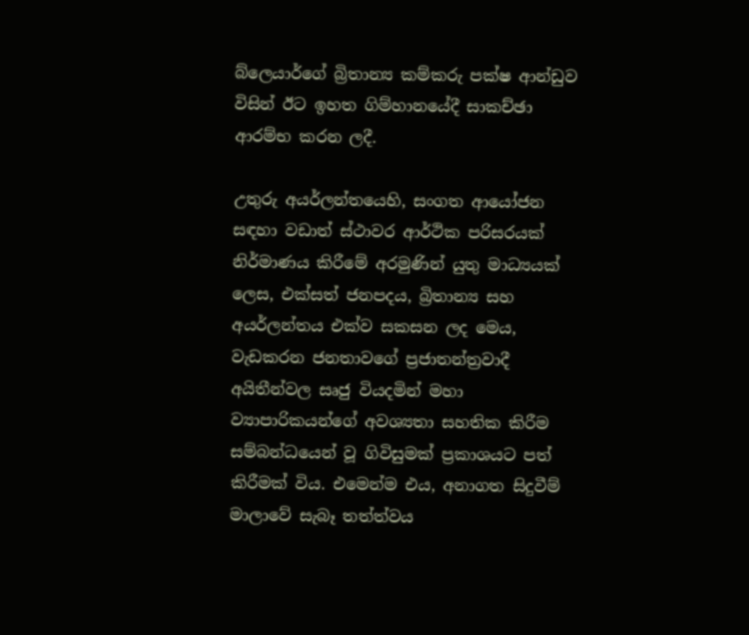බ්ලෙයාර්ගේ බ්‍රිතාන්‍ය කම්කරු පක්ෂ ආන්ඩුව විසින් ඊට ඉහත ගිම්හානයේදී සාකච්ඡා ආරම්භ කරන ලදී.

උතුරු අයර්ලන්තයෙහි, සංගත ආයෝජන සඳහා වඩාත් ස්ථාවර ආර්ථික පරිසරයක් නිර්මාණය කිරීමේ අරමුණින් යුතු මාධ්‍යයක් ලෙස, එක්සත් ජනපදය, බ්‍රිතාන්‍ය සහ අයර්ලන්තය එක්ව සකසන ලද මෙය, වැඩකරන ජනතාවගේ ප්‍රජාතන්ත්‍රවාදී අයිතීන්වල සෘජු වියදමින් මහා ව්‍යාපාරිකයන්ගේ අවශ්‍යතා සහතික කිරීම සම්බන්ධයෙන් වූ ගිවිසුමක් ප්‍රකාශයට පත් කිරීමක් විය. එමෙන්ම එය, අනාගත සිදුවීම් මාලාවේ සැබෑ තත්ත්වය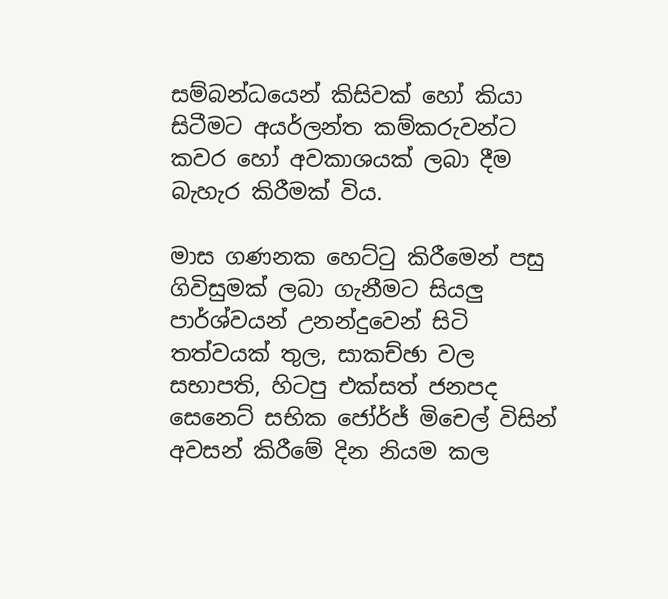සම්බන්ධයෙන් කිසිවක් හෝ කියා සිටීමට අයර්ලන්ත කම්කරුවන්ට කවර හෝ අවකාශයක් ලබා දීම බැහැර කිරීමක් විය.

මාස ගණනක හෙට්ටු කිරීමෙන් පසු ගිවිසුමක් ලබා ගැනීමට සියලු පාර්ශ්වයන් උනන්දුවෙන් සිටි තත්වයක් තුල, සාකච්ඡා වල සභාපති, හිටපු එක්සත් ජනපද සෙනෙට් සභික ජෝර්ජ් මිචෙල් විසින් අවසන් කිරීමේ දින නියම කල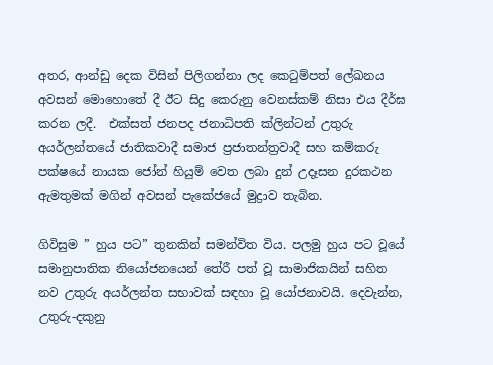අතර, ආන්ඩු දෙක විසින් පිලිගන්නා ලද කෙටුම්පත් ලේඛනය අවසන් මොහොතේ දී ඊට සිදු කෙරුනු වෙනස්කම් නිසා එය දීර්ඝ කරන ලදී.  එක්සත් ජනපද ජනාධිපති ක්ලින්ටන් උතුරු අයර්ලන්තයේ ජාතිකවාදී සමාජ ප්‍රජාතන්ත්‍රවාදී සහ කම්කරු පක්ෂයේ නායක ජෝන් හියුම් වෙත ලබා දුන් උදෑසන දුරකථන ඇමතුමක් මගින් අවසන් පැකේජයේ මුද්‍රාව තැබින.

ගිවිසුම ” හුය පට” තුනකින් සමන්විත විය. පලමු හුය පට වූයේ සමානුපාතික නියෝජනයෙන් තේරී පත් වූ සාමාජිකයින් සහිත නව උතුරු අයර්ලන්ත සභාවක් සඳහා වූ යෝජනාවයි. දෙවැන්න, උතුරු-දකුනු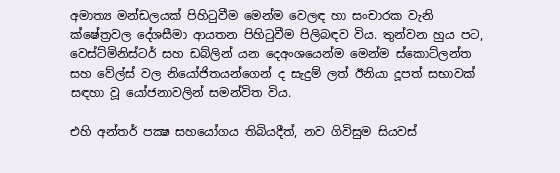අමාත්‍ය මන්ඩලයක් පිහිටුවීම මෙන්ම වෙලඳ හා සංචාරක වැනි ක්ෂේත්‍රවල දේශසීමා ආයතන පිහිටුවීම පිලිබඳව විය. තුන්වන හුය පට, වෙස්ට්මිනිස්ටර් සහ ඩබ්ලින් යන දෙඅංශයෙන්ම මෙන්ම ස්කොට්ලන්ත සහ වේල්ස් වල නියෝජිතයන්ගෙන් ද සැදුම් ලත් ඊනියා දූපත් සභාවක් සඳහා වූ යෝජනාවලින් සමන්විත විය.

එහි අන්තර් පක්‍ෂ සහයෝගය තිබියදීත්, නව ගිවිසුම සියවස්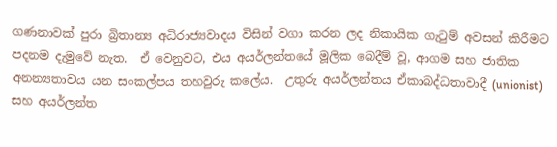ගණනාවක් පුරා බ්‍රිතාන්‍ය අධිරාජ්‍යවාදය විසින් වගා කරන ලද නිකායික ගැටුම් අවසන් කිරීමට පදනම දැමුවේ නැත.  ඒ වෙනුවට, එය අයර්ලන්තයේ මූලික බෙදීම් වූ, ආගම සහ ජාතික අනන්‍යතාවය යන සංකල්පය තහවුරු කලේය.  උතුරු අයර්ලන්තය ඒකාබද්ධතාවාදී (unionist) සහ අයර්ලන්ත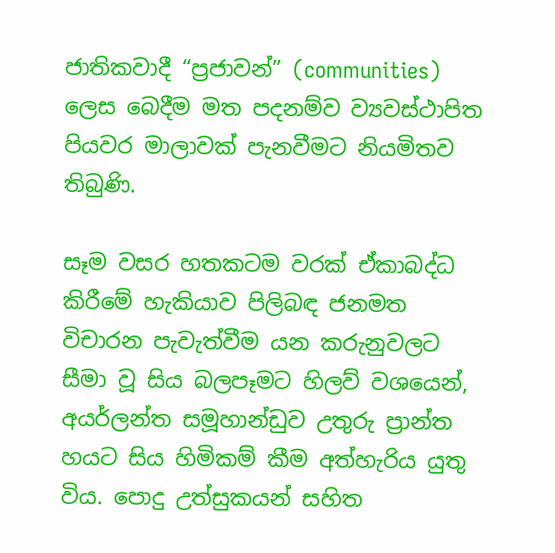ජාතිකවාදී “ප්‍රජාවන්” (communities) ලෙස බෙදීම මත පදනම්ව ව්‍යවස්ථාපිත පියවර මාලාවක් පැනවීමට නියමිතව තිබුණි.

සෑම වසර හතකටම වරක් ඒකාබද්ධ කිරීමේ හැකියාව පිලිබඳ ජනමත විචාරන පැවැත්වීම යන කරුනුවලට සීමා වූ සිය බලපෑමට හිලව් වශයෙන්, අයර්ලන්ත සමූහාන්ඩුව උතුරු ප්‍රාන්ත හයට සිය හිමිකම් කීම අත්හැරිය යුතු විය. පොදු උත්සුකයන් සහිත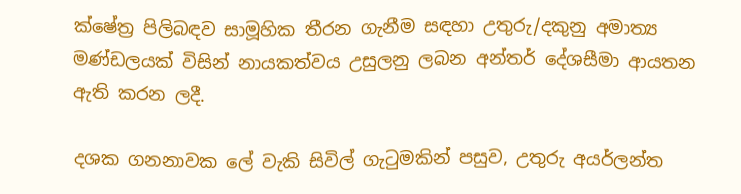ක්ෂේත්‍ර පිලිබඳව සාමූහික තීරන ගැනීම සඳහා උතුරු/දකුනු අමාත්‍ය මණ්ඩලයක් විසින් නායකත්වය උසුලනු ලබන අන්තර් දේශසීමා ආයතන ඇති කරන ලදී.

දශක ගනනාවක ලේ වැකි සිවිල් ගැටුමකින් පසුව, උතුරු අයර්ලන්ත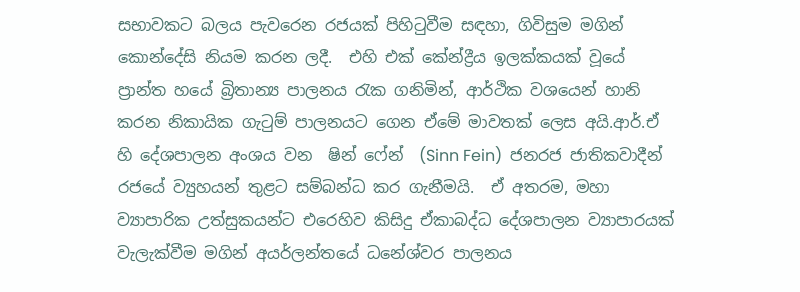සභාවකට බලය පැවරෙන රජයක් පිහිටුවීම සඳහා, ගිවිසුම මගින් කොන්දේසි නියම කරන ලදී.  එහි එක් කේන්ද්‍රීය ඉලක්කයක් වූයේ ප්‍රාන්ත හයේ බ්‍රිතාන්‍ය පාලනය රැක ගනිමින්, ආර්ථික වශයෙන් හානි කරන නිකායික ගැටුම් පාලනයට ගෙන ඒමේ මාවතක් ලෙස අයි.ආර්.ඒ හි දේශපාලන අංශය වන  ෂින් ෆේන්  (Sinn Fein)  ජනරජ ජාතිකවාදීන් රජයේ ව්‍යුහයන් තුළට සම්බන්ධ කර ගැනීමයි.  ඒ අතරම, මහා ව්‍යාපාරික උත්සුකයන්ට එරෙහිව කිසිදු ඒකාබද්ධ දේශපාලන ව්‍යාපාරයක් වැලැක්වීම මගින් අයර්ලන්තයේ ධනේශ්වර පාලනය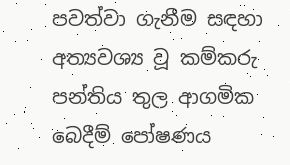පවත්වා ගැනීම සඳහා අත්‍යවශ්‍ය වූ කම්කරු පන්තිය තුල ආගමික බෙදීම් පෝෂණය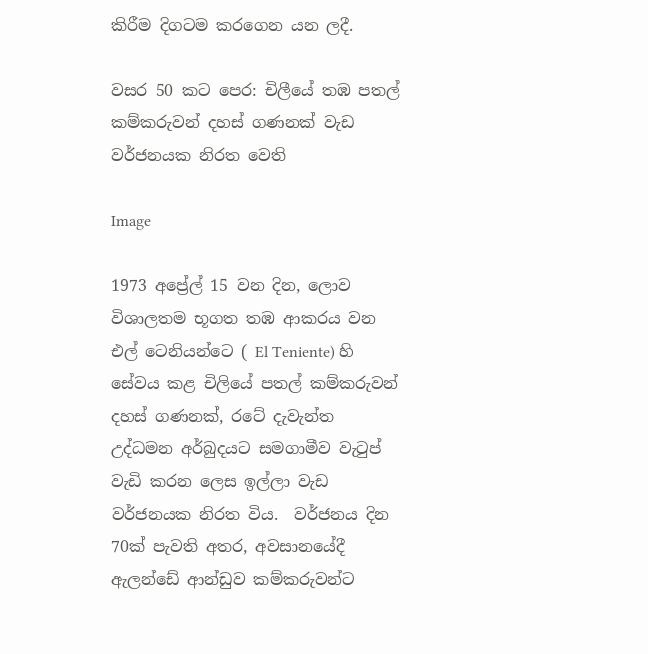කිරීම දිගටම කරගෙන යන ලදී.

වසර 50 කට පෙර: චිලීයේ තඹ පතල් කම්කරුවන් දහස් ගණනක් වැඩ වර්ජනයක නිරත වෙති

Image

1973 අප්‍රේල් 15 වන දින, ලොව විශාලතම භූගත තඹ ආකරය වන  එල් ටෙනියන්ටෙ ( El Teniente) හි සේවය කළ චිලියේ පතල් කම්කරුවන් දහස් ගණනක්, රටේ දැවැන්ත උද්ධමන අර්බුදයට සමගාමීව වැටුප් වැඩි කරන ලෙස ඉල්ලා වැඩ වර්ජනයක නිරත විය.  වර්ජනය දින 70ක් පැවති අතර, අවසානයේදී ඇලන්ඩේ ආන්ඩුව කම්කරුවන්ට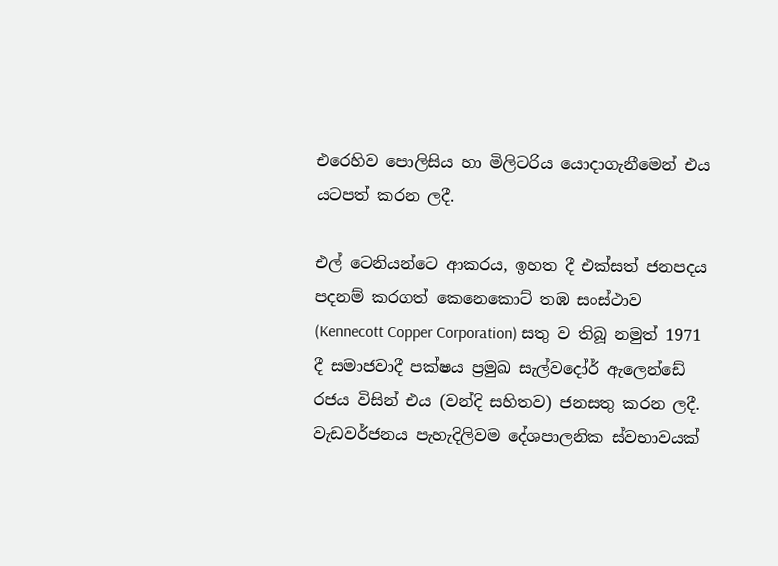එරෙහිව පොලිසිය හා මිලිටරිය යොදාගැනීමෙන් එය යටපත් කරන ලදී.

එල් ටෙනියන්ටෙ ආකරය, ඉහත දී එක්සත් ජනපදය පදනම් කරගත් කෙනෙකොට් තඹ සංස්ථාව  (Kennecott Copper Corporation) සතු ව තිබූ නමුත් 1971 දී සමාජවාදී පක්ෂය ප්‍රමුඛ සැල්වදෝර් ඇලෙන්ඩේ රජය විසින් එය (වන්දි සහිතව) ජනසතු කරන ලදී.  වැඩවර්ජනය පැහැදිලිවම දේශපාලනික ස්වභාවයක්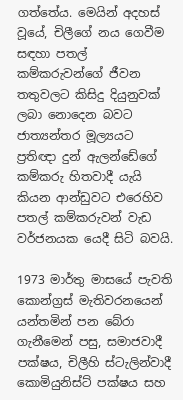ගත්තේය. මෙයින් අදහස් වූයේ, චිලීගේ නය ගෙවීම සඳහා පතල් කම්කරුවන්ගේ ජීවන තතුවලට කිසිදු දියුනුවක් ලබා නොදෙන බවට ජාත්‍යන්තර මූල්‍යයට ප්‍රතිඥා දුන් ඇලන්ඩේගේ කම්කරු හිතවාදී යැයි කියන ආන්ඩුවට එරෙහිව පතල් කම්කරුවන් වැඩ වර්ජනයක යෙදී සිටි බවයි.

1973 මාර්තු මාසයේ පැවති කොන්ග්‍රස් මැතිවරනයෙන් යන්තමින් පන බේරා ගැනීමෙන් පසු, සමාජවාදී පක්ෂය, චිලීහි ස්ටැලින්වාදී කොමියුනිස්ට් පක්ෂය සහ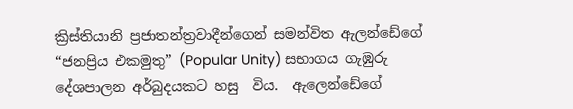ක්‍රිස්තියානි ප්‍රජාතන්ත්‍රවාදීන්ගෙන් සමන්විත ඇලන්ඩේගේ “ජනප්‍රිය එකමුතු” (Popular Unity) සභාගය ගැඹුරු දේශපාලන අර්බුදයකට හසු  විය.  ඇලෙන්ඩේගේ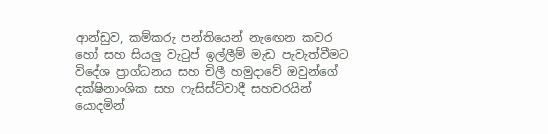ආන්ඩුව, කම්කරු පන්තියෙන් නැඟෙන කවර හෝ සහ සියලු වැටුප් ඉල්ලීම් මැඩ පැවැත්වීමට විදේශ ප්‍රාග්ධනය සහ චිලී හමුදාවේ ඔවුන්ගේ දක්ෂිනාංශික සහ ෆැසිස්ට්වාදී සහචරයින් යොදමින්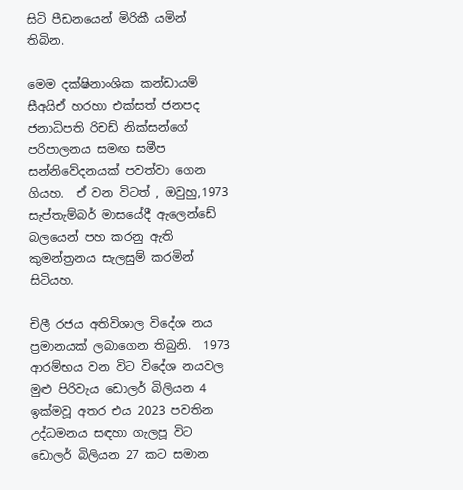සිටි පීඩනයෙන් මිරිකී යමින් තිබින.

මෙම දක්ෂිනාංශික කන්ඩායම් සීඅයිඒ හරහා එක්සත් ජනපද ජනාධිපති රිචඩ් නික්සන්ගේ පරිපාලනය සමඟ සමීප සන්නිවේදනයක් පවත්වා ගෙන ගියහ.  ඒ වන විටත් , ඔවුහු,1973 සැප්තැම්බර් මාසයේදී ඇලෙන්ඩේ බලයෙන් පහ කරනු ඇති කුමන්ත්‍රනය සැලසුම් කරමින් සිටියහ.

චිලී රජය අතිවිශාල විදේශ නය ප්‍රමානයක් ලබාගෙන තිබුනි.  1973 ආරම්භය වන විට විදේශ නයවල මුළු පිරිවැය ඩොලර් බිලියන 4 ඉක්මවූ අතර එය 2023 පවතින උද්ධමනය සඳහා ගැලපූ විට ඩොලර් බිලියන 27 කට සමාන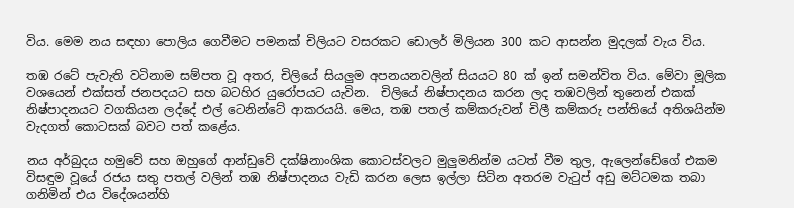විය. මෙම නය සඳහා පොලිය ගෙවීමට පමනක් චිලියට වසරකට ඩොලර් මිලියන 300 කට ආසන්න මුදලක් වැය විය.

තඹ රටේ පැවැති වටිනාම සම්පත වූ අතර, චිලියේ සියලුම අපනයනවලින් සියයට 80 ක් ඉන් සමන්විත විය. මේවා මූලික වශයෙන් එක්සත් ජනපදයට සහ බටහිර යුරෝපයට යැවින.  චිලියේ නිෂ්පාදනය කරන ලද තඹවලින් තුනෙන් එකක් නිෂ්පාදනයට වගකියන ලද්දේ එල් ටෙනින්ටේ ආකරයයි. මෙය, තඹ පතල් කම්කරුවන් චිලී කම්කරු පන්තියේ අතිශයින්ම වැදගත් කොටසක් බවට පත් කළේය.

නය අර්බුදය හමුවේ සහ ඔහුගේ ආන්ඩුවේ දක්ෂිනාංශික කොටස්වලට මුලුමනින්ම යටත් වීම තුල, ඇලෙන්ඩේගේ එකම විසඳුම වූයේ රජය සතු පතල් වලින් තඹ නිෂ්පාදනය වැඩි කරන ලෙස ඉල්ලා සිටින අතරම වැටුප් අඩු මට්ටමක තබා ගනිමින් එය විදේශයන්හි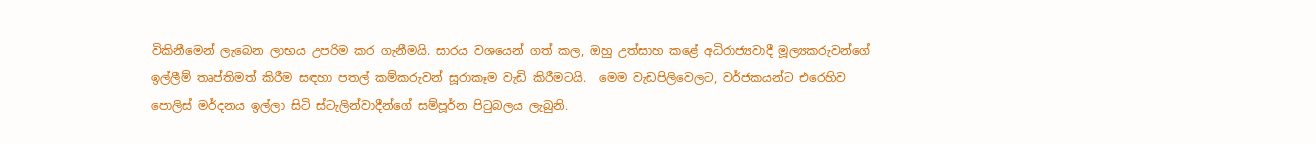විකිනීමෙන් ලැබෙන ලාභය උපරිම කර ගැනීමයි. සාරය වශයෙන් ගත් කල, ඔහු උත්සාහ කළේ අධිරාජ්‍යවාදී මූල්‍යකරුවන්ගේ ඉල්ලීම් තෘප්තිමත් කිරීම සඳහා පතල් කම්කරුවන් සූරාකෑම වැඩි කිරීමටයි.  මෙම වැඩපිලිවෙලට, වර්ජකයන්ට එරෙහිව පොලිස් මර්දනය ඉල්ලා සිටි ස්ටැලින්වාදීන්ගේ සම්පූර්න පිටුබලය ලැබුනි.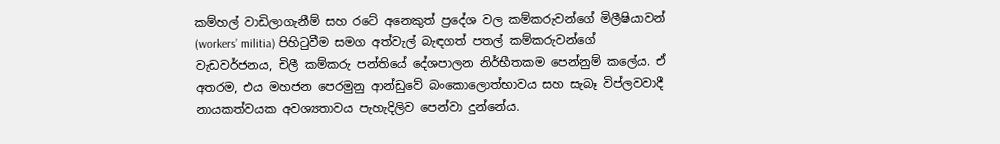කම්හල් වාඩිලාගැනීම් සහ රටේ අනෙකුත් ප්‍රදේශ වල කම්කරුවන්ගේ මිලීෂියාවන් (workers’ militia) පිහිටුවීම සමග අත්වැල් බැඳගත් පතල් කම්කරුවන්ගේ වැඩවර්ජනය, චිලී කම්කරු පන්තියේ දේශපාලන නිර්භීතකම පෙන්නුම් කලේය. ඒ අතරම, එය මහජන පෙරමුනු ආන්ඩුවේ බංකොලොත්භාවය සහ සැබෑ විප්ලවවාදී නායකත්වයක අවශ්‍යතාවය පැහැදිලිව පෙන්වා දුන්නේය.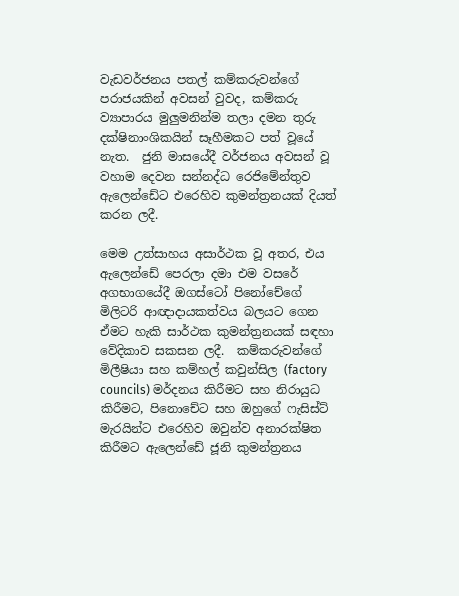වැඩවර්ජනය පතල් කම්කරුවන්ගේ පරාජයකින් අවසන් වුවද, කම්කරු ව්‍යාපාරය මුලුමනින්ම තලා දමන තුරු දක්ෂිනාංශිකයින් සෑහීමකට පත් වූයේ නැත.  ජුනි මාසයේදී වර්ජනය අවසන් වූ වහාම දෙවන සන්නද්ධ රෙජිමේන්තුව ඇලෙන්ඩේට එරෙහිව කුමන්ත්‍රනයක් දියත් කරන ලදී.

මෙම උත්සාහය අසාර්ථක වූ අතර, එය ඇලෙන්ඩේ පෙරලා දමා එම වසරේ අගභාගයේදී ඔගස්ටෝ පිනෝචේගේ මිලිටරි ආඥාදායකත්වය බලයට ගෙන ඒමට හැකි සාර්ථක කුමන්ත්‍රනයක් සඳහා වේදිකාව සකසන ලදී.  කම්කරුවන්ගේ මිලීෂියා සහ කම්හල් කවුන්සිල (factory councils) මර්දනය කිරීමට සහ නිරායුධ කිරීමට, පිනොචේට සහ ඔහුගේ ෆැසිස්ට් මැරයින්ට එරෙහිව ඔවුන්ව අනාරක්ෂිත කිරීමට ඇලෙන්ඩේ ජූනි කුමන්ත්‍රනය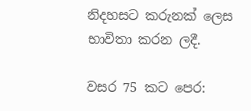නිදහසට කරුනක් ලෙස භාවිතා කරන ලදී.

වසර 75 කට පෙර: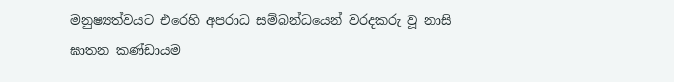මනුෂ්‍යත්වයට එරෙහි අපරාධ සම්බන්ධයෙන් වරදකරු වූ නාසි ඝාතන කණ්ඩායම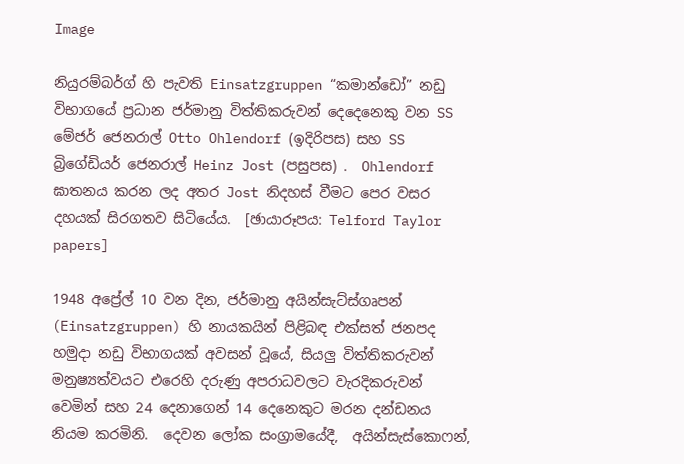Image

නියුරම්බර්ග් හි පැවති Einsatzgruppen “කමාන්ඩෝ” නඩු විභාගයේ ප්‍රධාන ජර්මානු විත්තිකරුවන් දෙදෙනෙකු වන SS මේජර් ජෙනරාල් Otto Ohlendorf (ඉදිරිපස) සහ SS බ්‍රිගේඩියර් ජෙනරාල් Heinz Jost (පසුපස) .  Ohlendorf ඝාතනය කරන ලද අතර Jost නිදහස් වීමට පෙර වසර දහයක් සිරගතව සිටියේය.  [ඡායාරූපය: Telford Taylor papers]

1948 අප්‍රේල් 10 වන දින, ජර්මානු අයින්සැට්ස්ගෘපන් (Einsatzgruppen) හි නායකයින් පිළිබඳ එක්සත් ජනපද හමුදා නඩු විභාගයක් අවසන් වූයේ, සියලු විත්තිකරුවන් මනුෂ්‍යත්වයට එරෙහි දරුණු අපරාධවලට වැරදිකරුවන් වෙමින් සහ 24 දෙනාගෙන් 14 දෙනෙකුට මරන දන්ඩනය නියම කරමිනි.  දෙවන ලෝක සංග්‍රාමයේදී,  අයින්සැස්කොෆන්,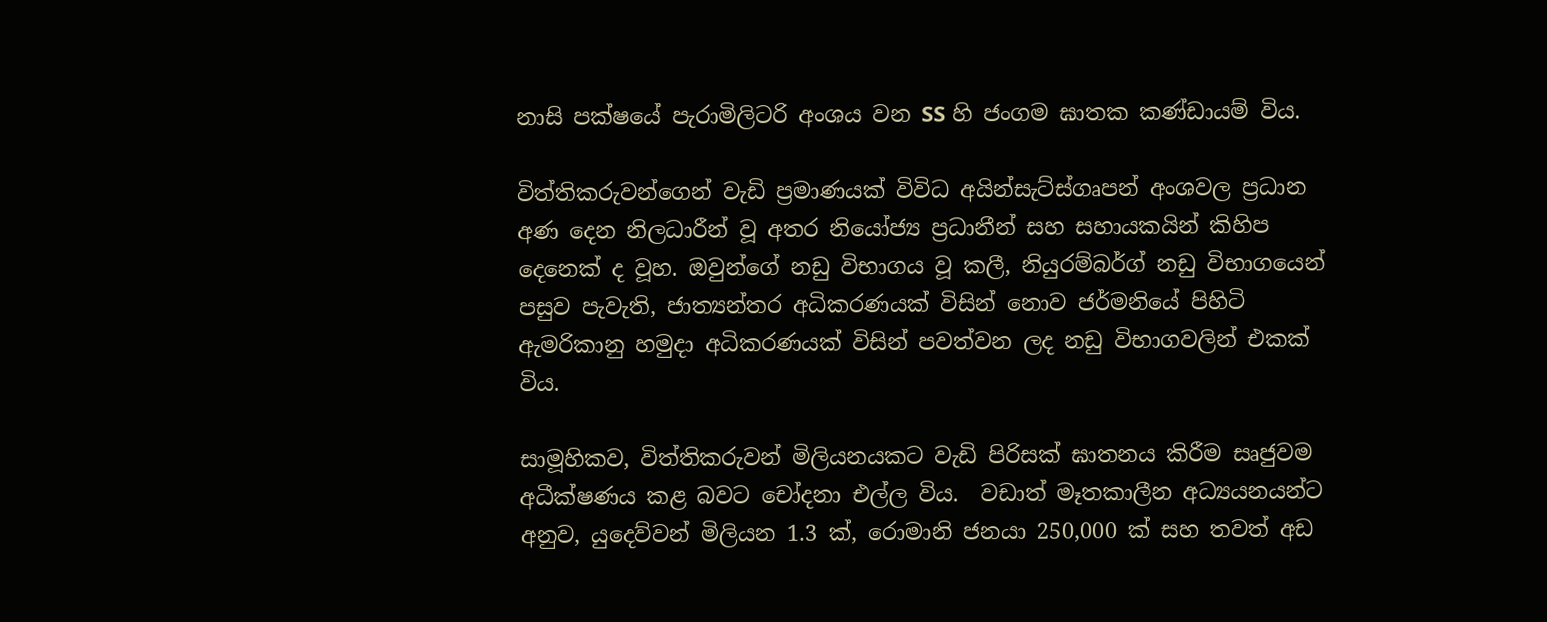නාසි පක්ෂයේ පැරාමිලිටරි අංශය වන SS හි ජංගම ඝාතක කණ්ඩායම් විය.

විත්තිකරුවන්ගෙන් වැඩි ප්‍රමාණයක් විවිධ අයින්සැට්ස්ගෘපන් අංශවල ප්‍රධාන අණ දෙන නිලධාරීන් වූ අතර නියෝජ්‍ය ප්‍රධානීන් සහ සහායකයින් කිහිප දෙනෙක් ද වූහ. ඔවුන්ගේ නඩු විභාගය වූ කලී, නියුරම්බර්ග් නඩු විභාගයෙන් පසුව පැවැති, ජාත්‍යන්තර අධිකරණයක් විසින් නොව ජර්මනියේ පිහිටි ඇමරිකානු හමුදා අධිකරණයක් විසින් පවත්වන ලද නඩු විභාගවලින් එකක් විය.

සාමූහිකව, විත්තිකරුවන් මිලියනයකට වැඩි පිරිසක් ඝාතනය කිරීම සෘජුවම අධීක්ෂණය කළ බවට චෝදනා එල්ල විය.  වඩාත් මෑතකාලීන අධ්‍යයනයන්ට අනුව, යුදෙව්වන් මිලියන 1.3 ක්, රොමානි ජනයා 250,000 ක් සහ තවත් අඩ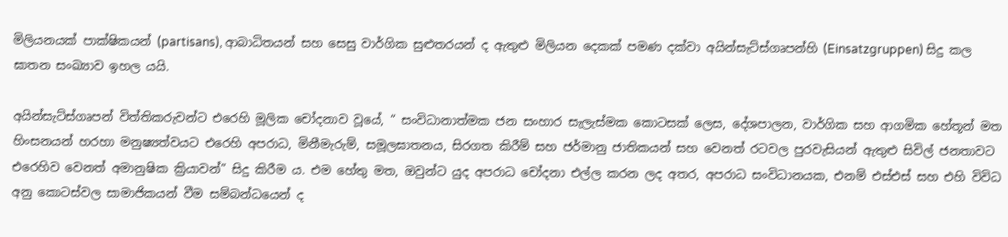මිලියනයක් පාක්ෂිකයන් (partisans), ආබාධිතයන් සහ සෙසු වාර්ගික සුළුතරයන් ද ඇතුළු මිලියන දෙකක් පමණ දක්වා අයින්සැට්ස්ගෘපන්හි (Einsatzgruppen) සිදු කල ඝාතන සංඛ්‍යාව ඉහල යයි.

අයින්සැට්ස්ගෘපන් විත්තිකරුවන්ට එරෙහි මූලික චෝදනාව වූයේ, “ සංවිධානාත්මක ජන සංහාර සැලැස්මක කොටසක් ලෙස, දේශපාලන, වාර්ගික සහ ආගමික හේතූන් මත හිංසනයන් හරහා මනුෂ්‍යත්වයට එරෙහි අපරාධ, මිනීමැරුම්, සමූලඝාතනය, සිරගත කිරීම් සහ ජර්මානු ජාතිකයන් සහ වෙනත් රටවල පුරවැසියන් ඇතුළු සිවිල් ජනතාවට එරෙහිව වෙනත් අමානුෂික ක්‍රියාවන්” සිදු කිරීම ය. එම හේතු මත, ඔවුන්ට යුද අපරාධ චෝදනා එල්ල කරන ලද අතර, අපරාධ සංවිධානයක, එනම් එස්එස් සහ එහි විවිධ අනු කොටස්වල සාමාජිකයන් වීම සම්බන්ධයෙන් ද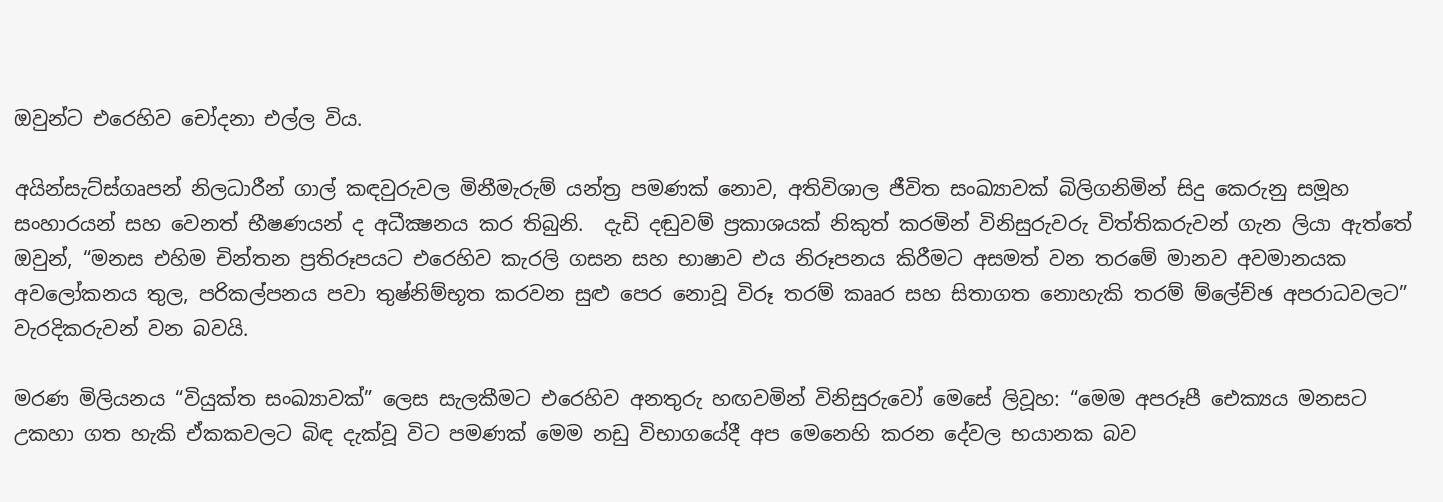ඔවුන්ට එරෙහිව චෝදනා එල්ල විය.

අයින්සැට්ස්ගෘපන් නිලධාරීන් ගාල් කඳවුරුවල මිනීමැරුම් යන්ත්‍ර පමණක් නොව, අතිවිශාල ජීවිත සංඛ්‍යාවක් බිලිගනිමින් සිදු කෙරුනු සමූහ සංහාරයන් සහ වෙනත් භීෂණයන් ද අධීක්‍ෂනය කර තිබුනි.  දැඩි දඬුවම් ප්‍රකාශයක් නිකුත් කරමින් විනිසුරුවරු විත්තිකරුවන් ගැන ලියා ඇත්තේ ඔවුන්, “මනස එහිම චින්තන ප්‍රතිරූපයට එරෙහිව කැරලි ගසන සහ භාෂාව එය නිරූපනය කිරීමට අසමත් වන තරමේ මානව අවමානයක අවලෝකනය තුල, පරිකල්පනය පවා තුෂ්නිම්භූත කරවන සුළු පෙර නොවූ විරූ තරම් කෲර සහ සිතාගත නොහැකි තරම් ම්ලේච්ඡ අපරාධවලට” වැරදිකරුවන් වන බවයි.

මරණ මිලියනය “වියුක්ත සංඛ්‍යාවක්” ලෙස සැලකීමට එරෙහිව අනතුරු හඟවමින් විනිසුරුවෝ මෙසේ ලිවූහ: “මෙම අපරූපී ඓක්‍යය මනසට උකහා ගත හැකි ඒකකවලට බිඳ දැක්වූ විට පමණක් මෙම නඩු විභාගයේදී අප මෙනෙහි කරන දේවල භයානක බව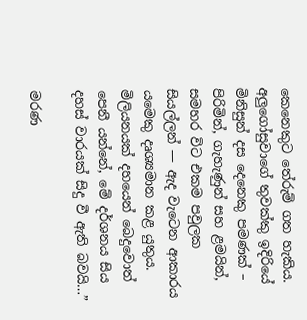කෙනෙකුට තේරුම් ගත හැකිය. අලුගෝසුවාගේ තුවක්කු ඉදිරියේ මිනිසුන් දස දෙනෙකු පමණක් – පිරිමින්, ගැහැණුන් සහ ළමයින්, සමහර විට එකම පවුලක සියල්ලන් — ඇද වැටෙන ආකාරය යමෙකු දෘශ්‍යමාන කළ යුතුය.  මිලියනයක් දහයෙන් බෙදුවොත් පෙනී යන්නේ, මේ දර්ශනය සිය දහස් වාරයක් සිදු වී ඇති බවයි…”

මරණ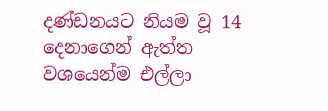දණ්ඩනයට නියම වූ 14 දෙනාගෙන් ඇත්ත වශයෙන්ම එල්ලා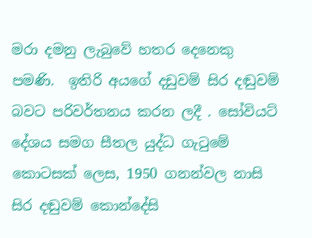මරා දමනු ලැබුවේ හතර දෙනෙකු පමණි.  ඉතිරි අයගේ දඩුවම් සිර දඬුවම් බවට පරිවර්තනය කරන ලදී . සෝවියට් දේශය සමග සීතල යුද්ධ ගැටුමේ කොටසක් ලෙස, 1950 ගනන්වල නාසි සිර දඬුවම් කොන්දේසි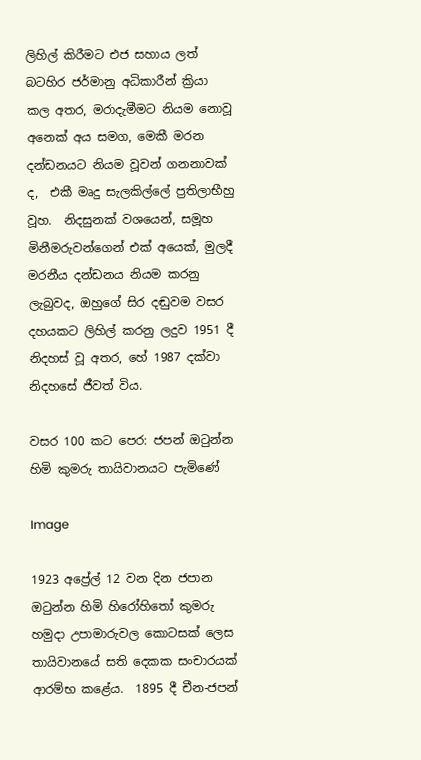ලිහිල් කිරීමට එජ සහාය ලත් බටහිර ජර්මානු අධිකාරීන් ක්‍රියා කල අතර, මරාදැමීමට නියම නොවූ අනෙක් අය සමග, මෙකී මරන දන්ඩනයට නියම වූවන් ගනනාවක් ද,  එකී මෘදු සැලකිල්ලේ ප්‍රතිලාභීහු වූහ.  නිදසුනක් වශයෙන්, සමූහ මිනීමරුවන්ගෙන් එක් අයෙක්, මුලදී මරනීය දන්ඩනය නියම කරනු ලැබුවද, ඔහුගේ සිර දඬුවම වසර දහයකට ලිහිල් කරනු ලදුව 1951 දී නිදහස් වූ අතර, හේ 1987 දක්වා නිදහසේ ජීවත් විය.

වසර 100 කට පෙර: ජපන් ඔටුන්න හිමි කුමරු තායිවානයට පැමිණේ

Image

1923 අප්‍රේල් 12 වන දින ජපාන ඔටුන්න හිමි හිරෝහිතෝ කුමරු හමුදා උපාමාරුවල කොටසක් ලෙස තායිවානයේ සති දෙකක සංචාරයක් ආරම්භ කළේය.  1895 දී චීන-ජපන්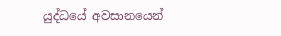යුද්ධයේ අවසානයෙන්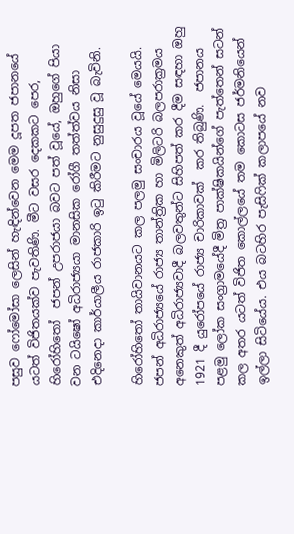පසුව ෆෝමෝසා ලෙසින් හැඳින්වෙන මෙම දූපත ජපානයේ යටත් විජිතයක්ව පැවතිණි. මීට වසර දෙකකට පෙර, හිරෝහිතෝ  ජපන් උපරාජයා බවට පත් වූයේ, ඔහුගේ පියා වන ටයිෂෝ අධිරාජ්‍යයා මානසික රෝගී තත්ත්වය නිසා  එදිනෙදා කාර්යාලීය රාජකාරි ඉටු කිරීමට නුසුදුසු වූ බැවිනි.

හිරෝහිතෝ තායිවානයට කල පලමු සංචාරය වූයේ මෙයයි. ජපන් අධිරාජ්‍යයේ රාජ්‍ය තාන්ත්‍රික හා මිලිටරි බලපරාක්‍රමය අනෙකුත් අධිරාජ්‍යවාදී බලවතුන්ට සිහිපත් කර දීම සඳහා ඔහු 1921 දී යුරෝපයේ රාජ්‍ය චාරිකාවක්  කර තිබුණි.  ජපානය පළමු ලෝක සංග්‍රාමයේදී මිත්‍ර පාක්ෂිකයින්ගේ පැත්තෙන් සටන් කල අතර යටත් විජිත කොල්ලයේ තම කොටස ජර්මනියෙන් ඉල්ලා සිටියේය. එය බටහිර පැසිෆික් කලාපයේ නව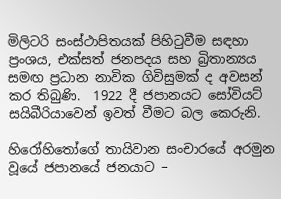මිලිටරි සංස්ථාපිතයක් පිහිටුවීම සඳහා ප්‍රංශය, එක්සත් ජනපදය සහ බ්‍රිතාන්‍යය සමඟ ප්‍රධාන නාවික ගිවිසුමක් ද අවසන් කර තිබුණි.  1922 දී ජපානයට සෝවියට් සයිබීරියාවෙන් ඉවත් වීමට බල කෙරුනි.

හිරෝහිතෝගේ තායිවාන සංචාරයේ අරමුන වූයේ ජපානයේ ජනයාට –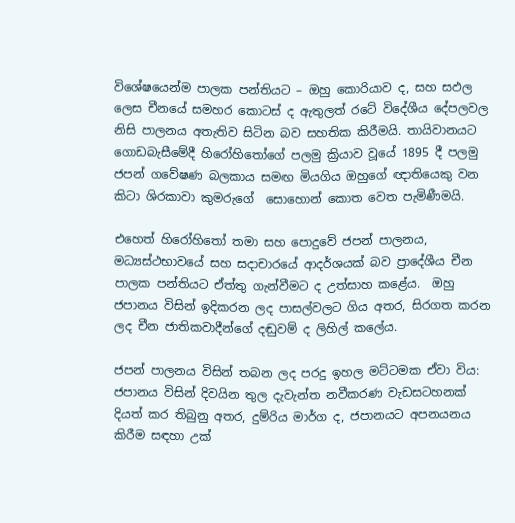විශේෂයෙන්ම පාලක පන්තියට – ඔහු කොරියාව ද, සහ සඵල ලෙස චීනයේ සමහර කොටස් ද ඇතුලත් රටේ විදේශීය දේපලවල නිසි පාලනය අතැතිව සිටින බව සහතික කිරීමයි. තායිවානයට ගොඩබැසීමේදී හිරෝහිතෝගේ පලමු ක්‍රියාව වූයේ 1895 දී පලමු ජපන් ගවේෂණ බලකාය සමඟ මියගිය ඔහුගේ ඥාතියෙකු වන කිටා ශිරකාවා කුමරුගේ  සොහොන් කොත වෙත පැමිණීමයි.

එහෙත් හිරෝහිතෝ තමා සහ පොදුවේ ජපන් පාලනය, මධ්‍යස්ථභාවයේ සහ සදාචාරයේ ආදර්ශයක් බව ප්‍රාදේශීය චීන පාලක පන්තියට ඒත්තු ගැන්වීමට ද උත්සාහ කළේය.  ඔහු ජපානය විසින් ඉදිකරන ලද පාසල්වලට ගිය අතර, සිරගත කරන ලද චීන ජාතිකවාදීන්ගේ දඬුවම් ද ලිහිල් කලේය.

ජපන් පාලනය විසින් තබන ලද පරදු ඉහල මට්ටමක ඒවා විය: ජපානය විසින් දිවයින තුල දැවැන්ත නවීකරණ වැඩසටහනක් දියත් කර තිබුනු අතර, දුම්රිය මාර්ග ද, ජපානයට අපනයනය කිරීම සඳහා උක්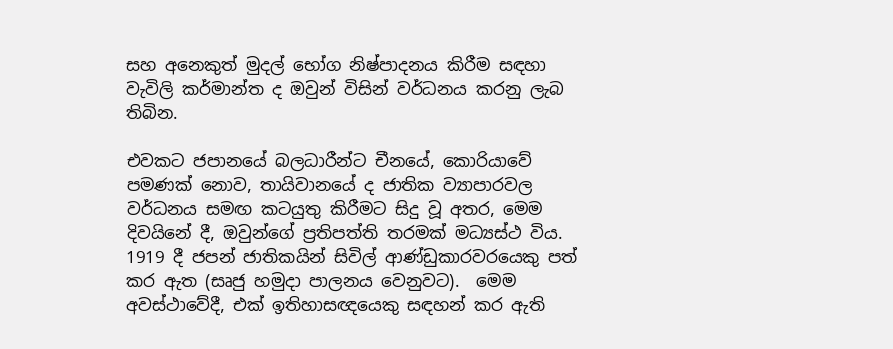සහ අනෙකුත් මුදල් භෝග නිෂ්පාදනය කිරීම සඳහා වැවිලි කර්මාන්ත ද ඔවුන් විසින් වර්ධනය කරනු ලැබ තිබින.

එවකට ජපානයේ බලධාරීන්ට චීනයේ, කොරියාවේ පමණක් නොව, තායිවානයේ ද ජාතික ව්‍යාපාරවල වර්ධනය සමඟ කටයුතු කිරීමට සිදු වූ අතර, මෙම දිවයිනේ දී, ඔවුන්ගේ ප්‍රතිපත්ති තරමක් මධ්‍යස්ථ විය.  1919 දී ජපන් ජාතිකයින් සිවිල් ආණ්ඩුකාරවරයෙකු පත් කර ඇත (සෘජු හමුදා පාලනය වෙනුවට).  මෙම අවස්ථාවේදී, එක් ඉතිහාසඥයෙකු සඳහන් කර ඇති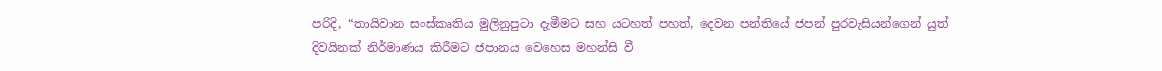පරිදි, “තායිවාන සංස්කෘතිය මුලිනුපුටා දැමීමට සහ යටහත් පහත්, දෙවන පන්තියේ ජපන් පුරවැසියන්ගෙන් යුත් දිවයිනක් නිර්මාණය කිරීමට ජපානය වෙහෙස මහන්සි වී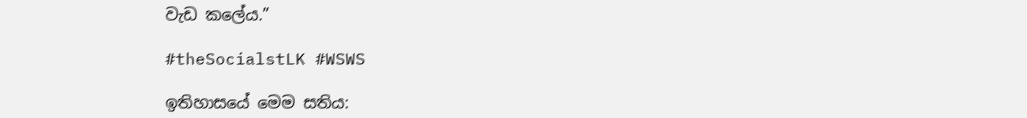වැඩ කලේය.”

#theSocialstLK #WSWS

ඉතිහාසයේ මෙම සතිය: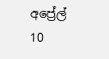අප්‍රේල් 10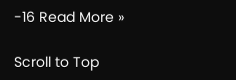-16 Read More »

Scroll to Top